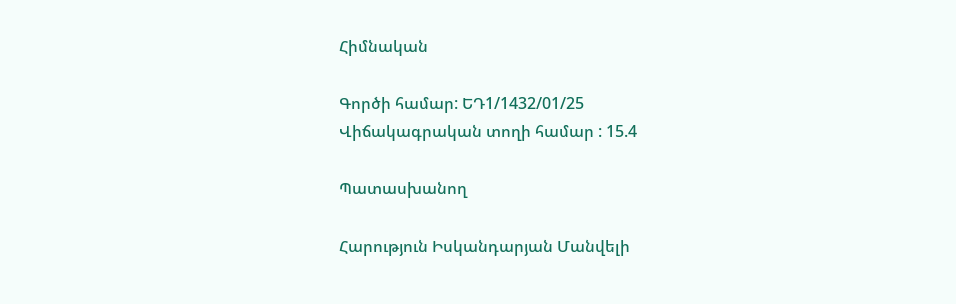Հիմնական

Գործի համար: ԵԴ1/1432/01/25
Վիճակագրական տողի համար : 15.4

Պատասխանող

Հարություն Իսկանդարյան Մանվելի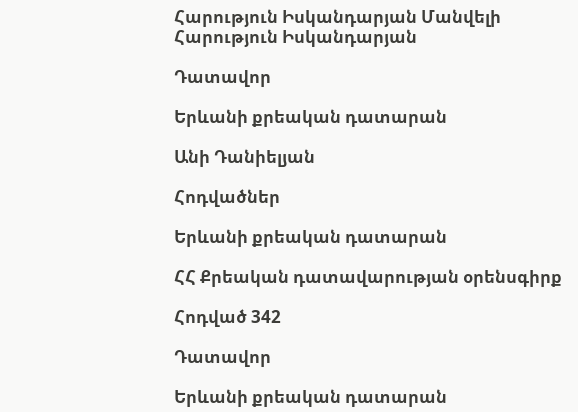Հարություն Իսկանդարյան Մանվելի
Հարություն Իսկանդարյան

Դատավոր

Երևանի քրեական դատարան

Անի Դանիելյան

Հոդվածներ

Երևանի քրեական դատարան

ՀՀ Քրեական դատավարության օրենսգիրք

Հոդված 342

Դատավոր

Երևանի քրեական դատարան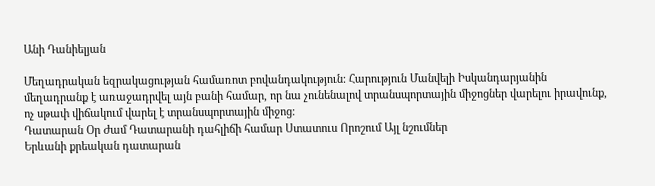Անի Դանիելյան

Մեղադրական եզրակացության համառոտ բովանդակություն: Հարություն Մանվելի Իսկանդարյանին մեղադրանք է առաջադրվել այն բանի համար, որ նա չունենալով տրանսպորտային միջոցներ վարելու իրավունք, ոչ սթափ վիճակում վարել է տրանսպորտային միջոց։
Դատարան Օր Ժամ Դատարանի դահլիճի համար Ստատուս Որոշում Այլ նշումներ
Երևանի քրեական դատարան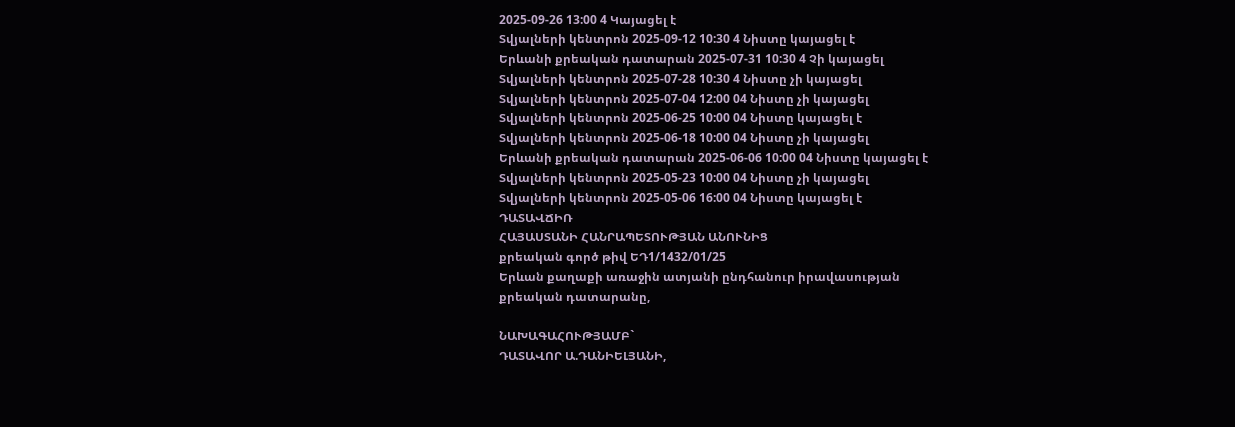2025-09-26 13:00 4 Կայացել է
Տվյալների կենտրոն 2025-09-12 10:30 4 Նիստը կայացել է
Երևանի քրեական դատարան 2025-07-31 10:30 4 Չի կայացել
Տվյալների կենտրոն 2025-07-28 10:30 4 Նիստը չի կայացել
Տվյալների կենտրոն 2025-07-04 12:00 04 Նիստը չի կայացել
Տվյալների կենտրոն 2025-06-25 10:00 04 Նիստը կայացել է
Տվյալների կենտրոն 2025-06-18 10:00 04 Նիստը չի կայացել
Երևանի քրեական դատարան 2025-06-06 10:00 04 Նիստը կայացել է
Տվյալների կենտրոն 2025-05-23 10:00 04 Նիստը չի կայացել
Տվյալների կենտրոն 2025-05-06 16:00 04 Նիստը կայացել է
ԴԱՏԱՎՃԻՌ
ՀԱՅԱՍՏԱՆԻ ՀԱՆՐԱՊԵՏՈՒԹՅԱՆ ԱՆՈՒՆԻՑ
քրեական գործ թիվ ԵԴ1/1432/01/25
Երևան քաղաքի առաջին ատյանի ընդհանուր իրավասության
քրեական դատարանը,

ՆԱԽԱԳԱՀՈՒԹՅԱՄԲ`
ԴԱՏԱՎՈՐ Ա.ԴԱՆԻԵԼՅԱՆԻ,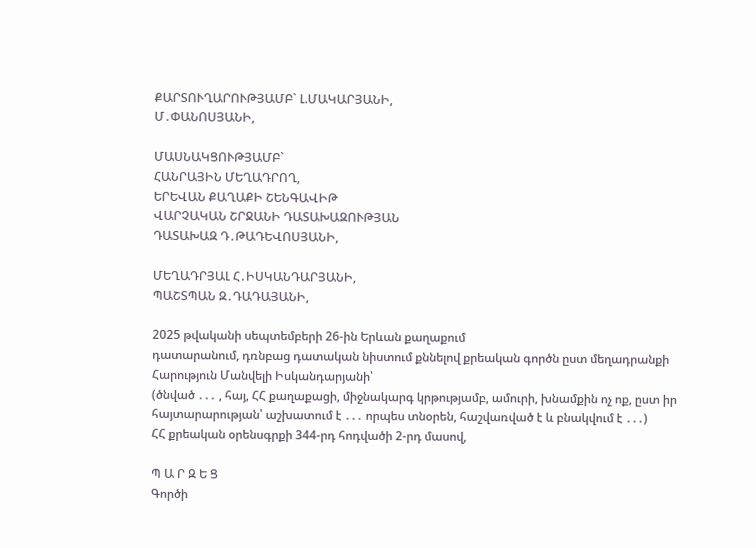ՔԱՐՏՈՒՂԱՐՈՒԹՅԱՄԲ` Լ.ՄԱԿԱՐՅԱՆԻ,
Մ․ՓԱՆՈՍՅԱՆԻ,

ՄԱՍՆԱԿՑՈՒԹՅԱՄԲ`
ՀԱՆՐԱՅԻՆ ՄԵՂԱԴՐՈՂ,
ԵՐԵՎԱՆ ՔԱՂԱՔԻ ՇԵՆԳԱՎԻԹ
ՎԱՐՉԱԿԱՆ ՇՐՋԱՆԻ ԴԱՏԱԽԱԶՈՒԹՅԱՆ
ԴԱՏԱԽԱԶ Դ․ԹԱԴԵՎՈՍՅԱՆԻ,

ՄԵՂԱԴՐՅԱԼ Հ․ԻՍԿԱՆԴԱՐՅԱՆԻ,
ՊԱՇՏՊԱՆ Զ․ԴԱԴԱՅԱՆԻ,

2025 թվականի սեպտեմբերի 26-ին Երևան քաղաքում
դատարանում, դռնբաց դատական նիստում քննելով քրեական գործն ըստ մեղադրանքի
Հարություն Մանվելի Իսկանդարյանի՝
(ծնված ․․․ , հայ, ՀՀ քաղաքացի, միջնակարգ կրթությամբ, ամուրի, խնամքին ոչ ոք, ըստ իր հայտարարության՝ աշխատում է ․․․ որպես տնօրեն, հաշվառված է և բնակվում է ․․․)
ՀՀ քրեական օրենսգրքի 344-րդ հոդվածի 2-րդ մասով,

Պ Ա Ր Զ Ե Ց
Գործի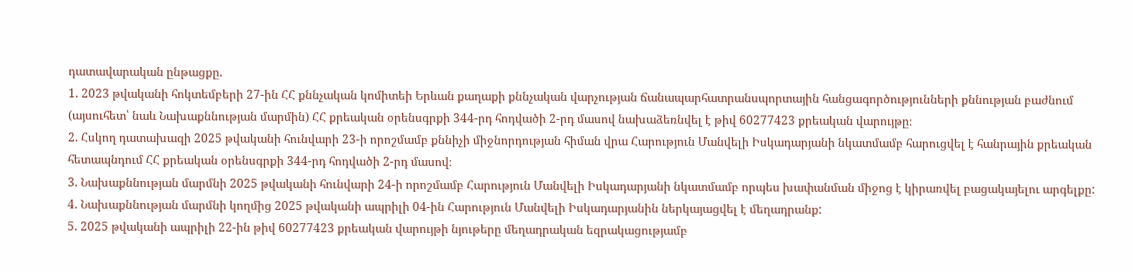դատավարական ընթացքը.
1. 2023 թվականի հոկտեմբերի 27-ին ՀՀ քննչական կոմիտեի Երևան քաղաքի քննչական վարչության ճանապարհատրանսպորտային հանցագործությունների քննության բաժնում (այսուհետ՝ նաև Նախաքննության մարմին) ՀՀ քրեական օրենսգրքի 344-րդ հոդվածի 2-րդ մասով նախաձեռնվել է թիվ 60277423 քրեական վարույթը։
2. Հսկող դատախազի 2025 թվականի հունվարի 23-ի որոշմամբ քննիչի միջնորդության հիման վրա Հարություն Մանվելի Իսկադարյանի նկատմամբ հարուցվել է հանրային քրեական հետապնդում ՀՀ քրեական օրենսգրքի 344-րդ հոդվածի 2-րդ մասով։
3. Նախաքննության մարմնի 2025 թվականի հունվարի 24-ի որոշմամբ Հարություն Մանվելի Իսկադարյանի նկատմամբ որպես խափանման միջոց է կիրառվել բացակայելու արգելքը:
4. Նախաքննության մարմնի կողմից 2025 թվականի ապրիլի 04-ին Հարություն Մանվելի Իսկադարյանին ներկայացվել է մեղադրանք:
5. 2025 թվականի ապրիլի 22-ին թիվ 60277423 քրեական վարույթի նյութերը մեղադրական եզրակացությամբ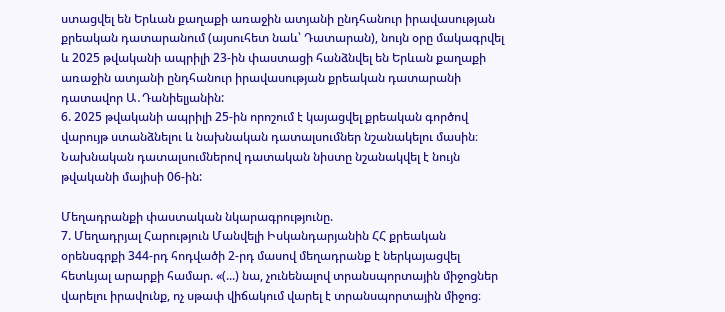ստացվել են Երևան քաղաքի առաջին ատյանի ընդհանուր իրավասության քրեական դատարանում (այսուհետ նաև՝ Դատարան), նույն օրը մակագրվել և 2025 թվականի ապրիլի 23-ին փաստացի հանձնվել են Երևան քաղաքի առաջին ատյանի ընդհանուր իրավասության քրեական դատարանի դատավոր Ա․Դանիելյանին:
6. 2025 թվականի ապրիլի 25-ին որոշում է կայացվել քրեական գործով վարույթ ստանձնելու և նախնական դատալսումներ նշանակելու մասին։ Նախնական դատալսումներով դատական նիստը նշանակվել է նույն թվականի մայիսի 06-ին:

Մեղադրանքի փաստական նկարագրությունը.
7. Մեղադրյալ Հարություն Մանվելի Իսկանդարյանին ՀՀ քրեական օրենսգրքի 344-րդ հոդվածի 2-րդ մասով մեղադրանք է ներկայացվել հետևյալ արարքի համար. «(...) նա, չունենալով տրանսպորտային միջոցներ վարելու իրավունք, ոչ սթափ վիճակում վարել է տրանսպորտային միջոց։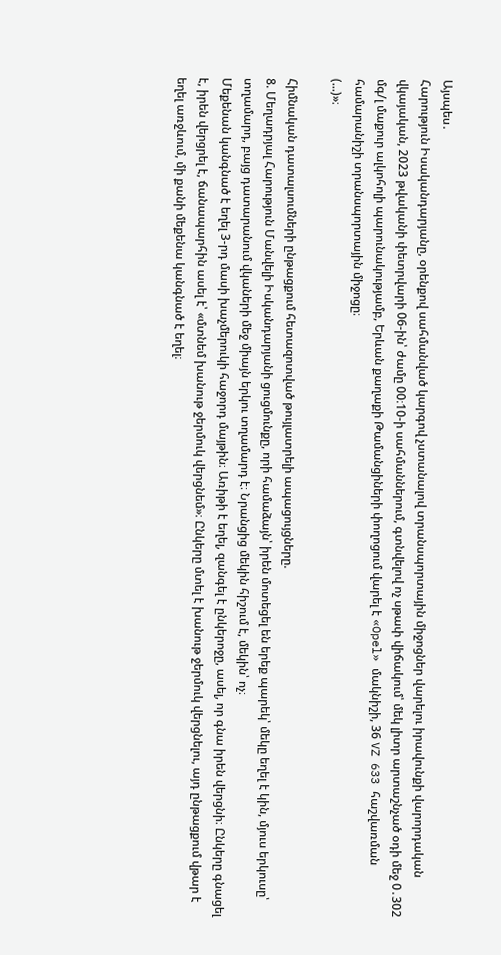Այսպես․
Հարություն Իսականդարյանը, օրենքով սահմանված կարգով չստանալով տրանսպորտային միջոցներ վարելու իրավունքի վարորդական վկայական, 2023 թվականի փետրվարի 06-ին՝ ժամը 00։10-ի սահմաններում, գտնվելով ոչ սթափ վիճակում՝ մեկ լիտր արտաշնչած օդի մեջ 0․302 մգ/լ մաքուր ալկոհոլի պարունակությամբ, Երևան քաղաքի Թամանցիների փողոցում վարել է «Opel» մակնիշի, 36 VZ 633 հաշվառման համարանիշի տրանսպորտային միջոցը։
(...)»։

Հիմնական դատալսումների ընթացքում հետազոտված թույլատրելի ապացույցները.
8. Մեղադրյալ Հարություն Մանվելի Իսկանդարյանի ցուցմունքը, որի համաձայն՝ իրեն մոտեցել են երեք պարեկ՝ մեկը եղել է կին, մյուս երկուսը՝ տղամարդ, բայց դատարանում վկաների մեջ միայն երկու տղամարդ է։ Նրանցից մեկին հիշում է, մեկին՝ ոչ։
Մեքենան կանգնած է եղել 3-րդ մասի խաչմերուկի հաջորդ մայթին։ Առիթի է եղել, զանգել է ընկերոջը, ասել, որ գնա իրեն վերցնի։ Ընկերը գնացել է, իրեն վերցրել է, ճանապարհին ասել է՝ «մտնեմ խանութ ջերմուկ վերցնեմ»։ Ընկերը մտել է խանութ ջերմուկ վերցնելու, այդ ընթացքում վթար է եղել առջևում, մի քանի մեքենա կանգնած է եղել։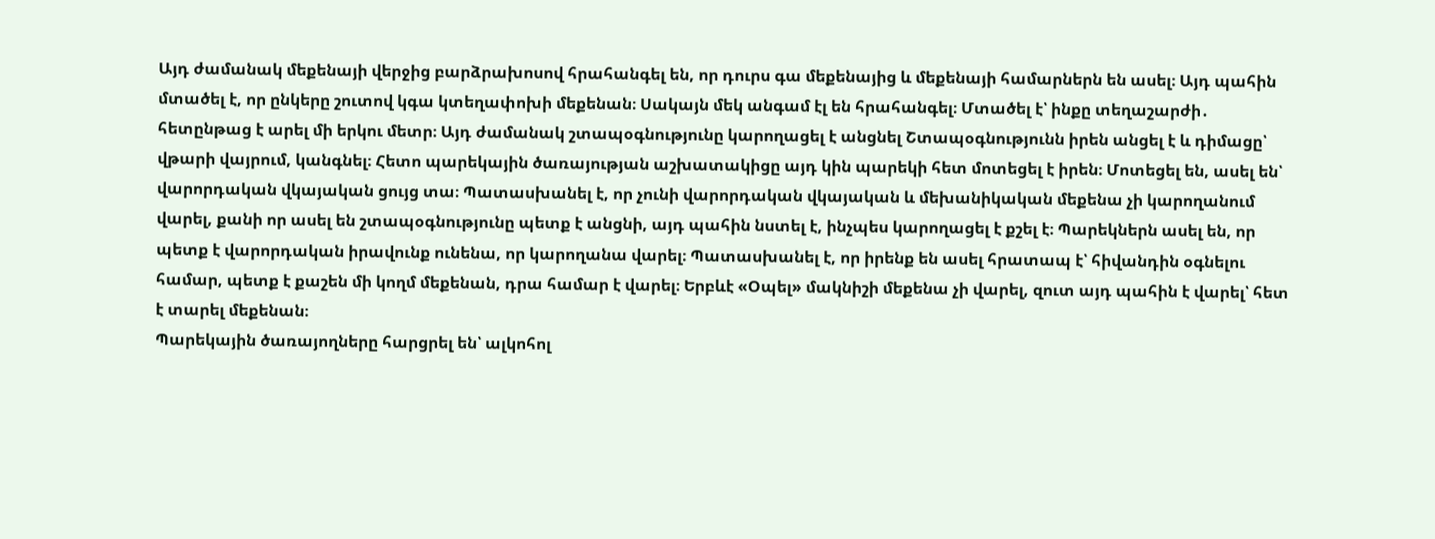Այդ ժամանակ մեքենայի վերջից բարձրախոսով հրահանգել են, որ դուրս գա մեքենայից և մեքենայի համարներն են ասել։ Այդ պահին մտածել է, որ ընկերը շուտով կգա կտեղափոխի մեքենան։ Սակայն մեկ անգամ էլ են հրահանգել։ Մտածել է՝ ինքը տեղաշարժի․ հետընթաց է արել մի երկու մետր։ Այդ ժամանակ շտապօգնությունը կարողացել է անցնել Շտապօգնությունն իրեն անցել է և դիմացը՝ վթարի վայրում, կանգնել։ Հետո պարեկային ծառայության աշխատակիցը այդ կին պարեկի հետ մոտեցել է իրեն։ Մոտեցել են, ասել են՝ վարորդական վկայական ցույց տա։ Պատասխանել է, որ չունի վարորդական վկայական և մեխանիկական մեքենա չի կարողանում վարել, քանի որ ասել են շտապօգնությունը պետք է անցնի, այդ պահին նստել է, ինչպես կարողացել է քշել է։ Պարեկներն ասել են, որ պետք է վարորդական իրավունք ունենա, որ կարողանա վարել։ Պատասխանել է, որ իրենք են ասել հրատապ է՝ հիվանդին օգնելու համար, պետք է քաշեն մի կողմ մեքենան, դրա համար է վարել։ Երբևէ «Օպել» մակնիշի մեքենա չի վարել, զուտ այդ պահին է վարել՝ հետ է տարել մեքենան։
Պարեկային ծառայողները հարցրել են՝ ալկոհոլ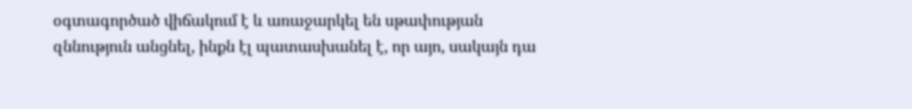օգտագործած վիճակում է և առաջարկել են սթափության զննություն անցնել, ինքն էլ պատասխանել է, որ այո, սակայն դա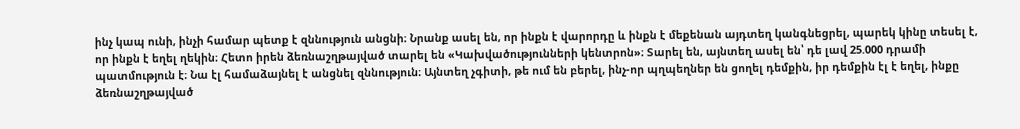ինչ կապ ունի, ինչի համար պետք է զննություն անցնի։ Նրանք ասել են, որ ինքն է վարորդը և ինքն է մեքենան այդտեղ կանգնեցրել, պարեկ կինը տեսել է, որ ինքն է եղել ղեկին։ Հետո իրեն ձեռնաշղթայված տարել են «Կախվածությունների կենտրոն»։ Տարել են, այնտեղ ասել են՝ դե լավ 25.000 դրամի պատմություն է։ Նա էլ համաձայնել է անցնել զննություն։ Այնտեղ չգիտի, թե ում են բերել, ինչ-որ պղպեղներ են ցողել դեմքին, իր դեմքին էլ է եղել, ինքը ձեռնաշղթայված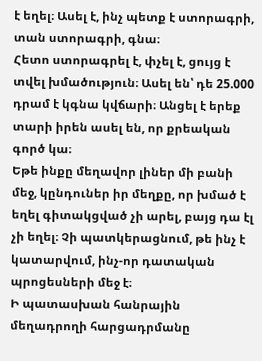է եղել։ Ասել է, ինչ պետք է ստորագրի, տան ստորագրի, գնա։
Հետո ստորագրել է, փչել է, ցույց է տվել խմածություն։ Ասել են՝ դե 25.000 դրամ է կգնա կվճարի։ Անցել է երեք տարի իրեն ասել են, որ քրեական գործ կա։
Եթե ինքը մեղավոր լիներ մի բանի մեջ, կընդուներ իր մեղքը, որ խմած է եղել գիտակցված չի արել, բայց դա էլ չի եղել։ Չի պատկերացնում, թե ինչ է կատարվում, ինչ-որ դատական պրոցեսների մեջ է։
Ի պատասխան հանրային մեղադրողի հարցադրմանը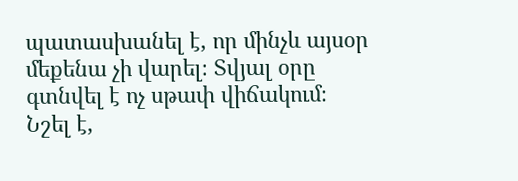պատասխանել է, որ մինչև այսօր մեքենա չի վարել։ Տվյալ օրը գտնվել է ոչ սթափ վիճակում։ Նշել է,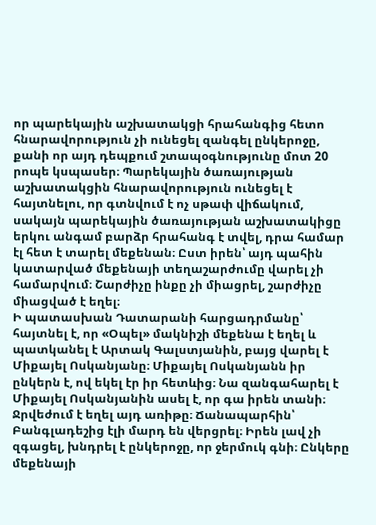որ պարեկային աշխատակցի հրահանգից հետո հնարավորություն չի ունեցել զանգել ընկերոջը, քանի որ այդ դեպքում շտապօգնությունը մոտ 20 րոպե կսպասեր։ Պարեկային ծառայության աշխատակցին հնարավորություն ունեցել է հայտնելու, որ գտնվում է ոչ սթափ վիճակում, սակայն պարեկային ծառայության աշխատակիցը երկու անգամ բարձր հրահանգ է տվել, դրա համար էլ հետ է տարել մեքենան։ Ըստ իրեն՝ այդ պահին կատարված մեքենայի տեղաշարժումը վարել չի համարվում։ Շարժիչը ինքը չի միացրել, շարժիչը միացված է եղել։
Ի պատասխան Դատարանի հարցադրմանը՝ հայտնել է, որ «Օպել» մակնիշի մեքենա է եղել և պատկանել է Արտակ Գալստյանին, բայց վարել է Միքայել Ոսկանյանը։ Միքայել Ոսկանյանն իր ընկերն է, ով եկել էր իր հետևից։ Նա զանգահարել է Միքայել Ոսկանյանին ասել է, որ գա իրեն տանի։ Ջրվեժում է եղել այդ առիթը։ Ճանապարհին՝ Բանգլադեշից էլի մարդ են վերցրել։ Իրեն լավ չի զգացել, խնդրել է ընկերոջը, որ ջերմուկ գնի։ Ընկերը մեքենայի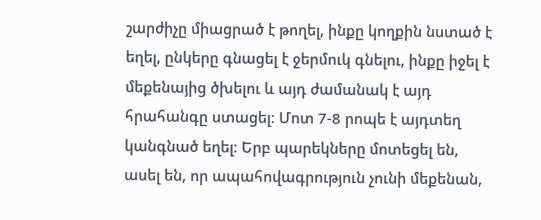շարժիչը միացրած է թողել, ինքը կողքին նստած է եղել, ընկերը գնացել է ջերմուկ գնելու, ինքը իջել է մեքենայից ծխելու և այդ ժամանակ է այդ հրահանգը ստացել։ Մոտ 7-8 րոպե է այդտեղ կանգնած եղել։ Երբ պարեկները մոտեցել են, ասել են, որ ապահովագրություն չունի մեքենան,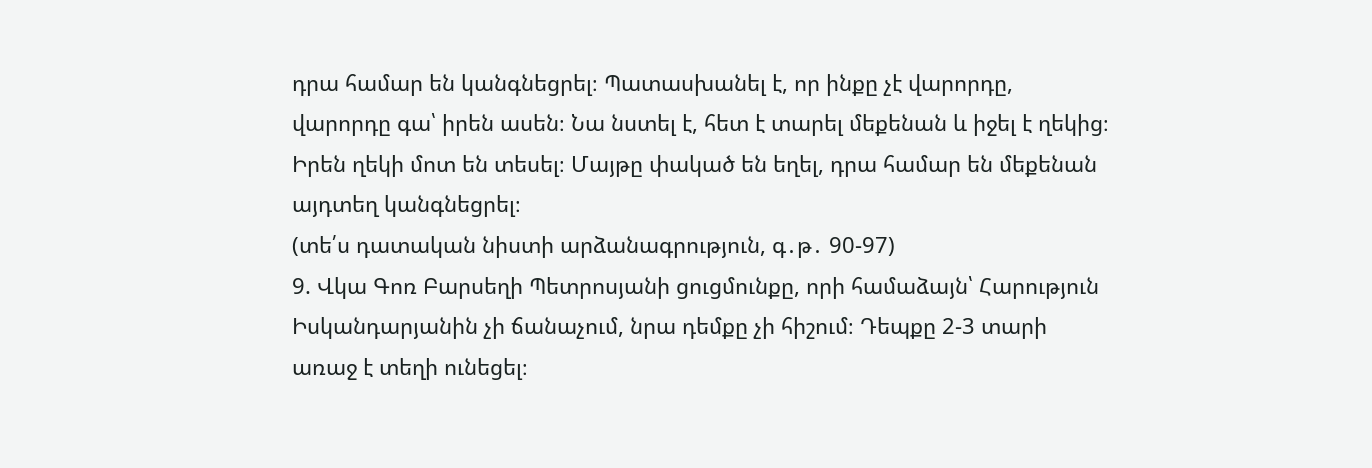դրա համար են կանգնեցրել։ Պատասխանել է, որ ինքը չէ վարորդը, վարորդը գա՝ իրեն ասեն։ Նա նստել է, հետ է տարել մեքենան և իջել է ղեկից։ Իրեն ղեկի մոտ են տեսել։ Մայթը փակած են եղել, դրա համար են մեքենան այդտեղ կանգնեցրել։
(տե՛ս դատական նիստի արձանագրություն, գ․թ․ 90-97)
9. Վկա Գոռ Բարսեղի Պետրոսյանի ցուցմունքը, որի համաձայն՝ Հարություն Իսկանդարյանին չի ճանաչում, նրա դեմքը չի հիշում։ Դեպքը 2-3 տարի առաջ է տեղի ունեցել։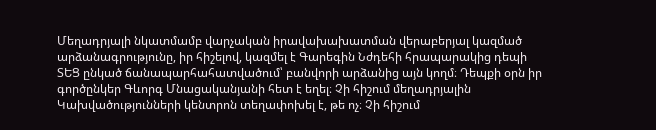Մեղադրյալի նկատմամբ վարչական իրավախախատման վերաբերյալ կազմած արձանագրությունը, իր հիշելով, կազմել է Գարեգին Նժդեհի հրապարակից դեպի ՏԵՑ ընկած ճանապարհահատվածում՝ բանվորի արձանից այն կողմ։ Դեպքի օրն իր գործընկեր Գևորգ Մնացականյանի հետ է եղել։ Չի հիշում մեղադրյալին Կախվածությունների կենտրոն տեղափոխել է, թե ոչ։ Չի հիշում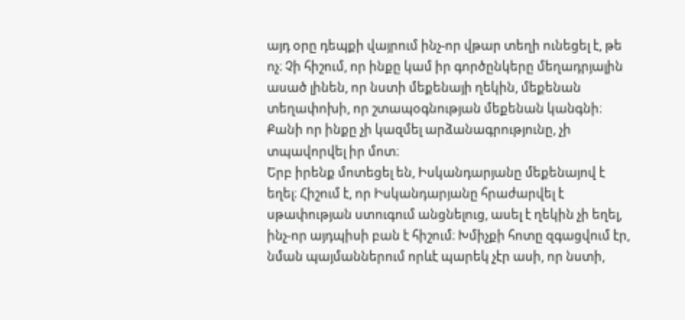այդ օրը դեպքի վայրում ինչ-որ վթար տեղի ունեցել է, թե ոչ։ Չի հիշում, որ ինքը կամ իր գործընկերը մեղադրյալին ասած լինեն, որ նստի մեքենայի ղեկին, մեքենան տեղափոխի, որ շտապօգնության մեքենան կանգնի։ Քանի որ ինքը չի կազմել արձանագրությունը, չի տպավորվել իր մոտ։
Երբ իրենք մոտեցել են, Իսկանդարյանը մեքենայով է եղել։ Հիշում է, որ Իսկանդարյանը հրաժարվել է սթափության ստուգում անցնելուց, ասել է ղեկին չի եղել, ինչ-որ այդպիսի բան է հիշում։ Խմիչքի հոտը զգացվում էր, նման պայմաններում որևէ պարեկ չէր ասի, որ նստի,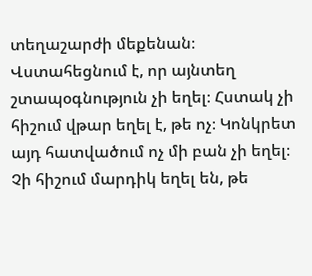տեղաշարժի մեքենան։
Վստահեցնում է, որ այնտեղ շտապօգնություն չի եղել։ Հստակ չի հիշում վթար եղել է, թե ոչ։ Կոնկրետ այդ հատվածում ոչ մի բան չի եղել։ Չի հիշում մարդիկ եղել են, թե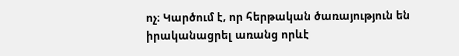ոչ։ Կարծում է, որ հերթական ծառայություն են իրականացրել առանց որևէ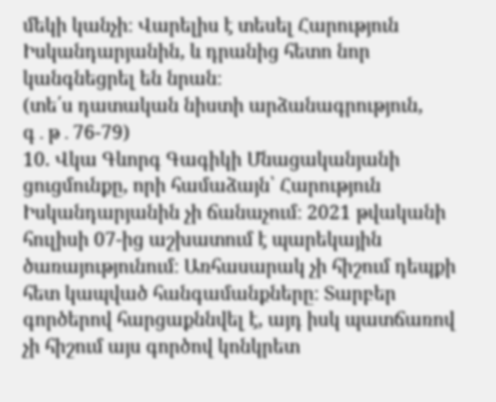մեկի կանչի։ Վարելիս է տեսել Հարություն Իսկանդարյանին, և դրանից հետո նոր կանգնեցրել են նրան։
(տե՛ս դատական նիստի արձանագրություն, գ․թ․76-79)
10. Վկա Գևորգ Գագիկի Մնացականյանի ցուցմունքը, որի համաձայն՝ Հարություն Իսկանդարյանին չի ճանաչում։ 2021 թվականի հուլիսի 07-ից աշխատում է պարեկային ծառայությունում։ Առհասարակ չի հիշում դեպքի հետ կապված հանգամանքները։ Տարբեր գործերով հարցաքննվել է, այդ իսկ պատճառով չի հիշում այս գործով կոնկրետ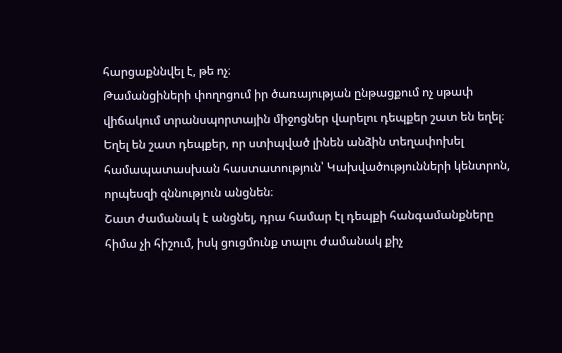հարցաքննվել է, թե ոչ։
Թամանցիների փողոցում իր ծառայության ընթացքում ոչ սթափ վիճակում տրանսպորտային միջոցներ վարելու դեպքեր շատ են եղել։ Եղել են շատ դեպքեր, որ ստիպված լինեն անձին տեղափոխել համապատասխան հաստատություն՝ Կախվածությունների կենտրոն, որպեսզի զննություն անցնեն։
Շատ ժամանակ է անցնել, դրա համար էլ դեպքի հանգամանքները հիմա չի հիշում, իսկ ցուցմունք տալու ժամանակ քիչ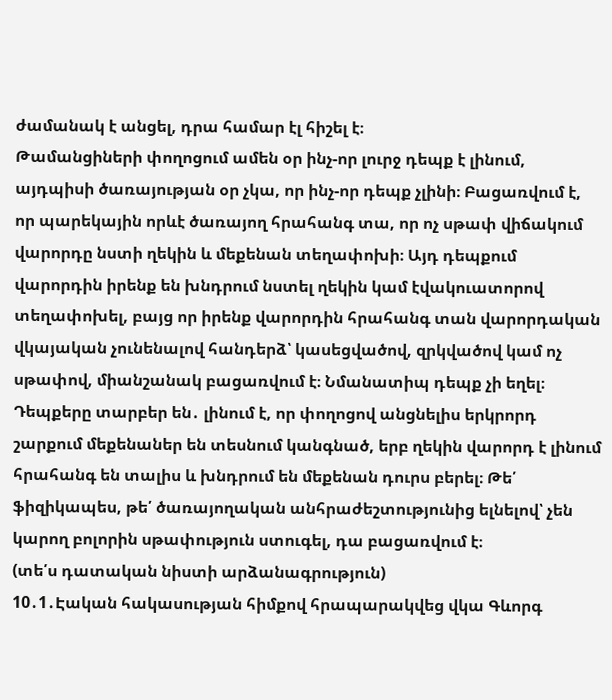ժամանակ է անցել, դրա համար էլ հիշել է։
Թամանցիների փողոցում ամեն օր ինչ-որ լուրջ դեպք է լինում, այդպիսի ծառայության օր չկա, որ ինչ-որ դեպք չլինի։ Բացառվում է, որ պարեկային որևէ ծառայող հրահանգ տա, որ ոչ սթափ վիճակում վարորդը նստի ղեկին և մեքենան տեղափոխի։ Այդ դեպքում վարորդին իրենք են խնդրում նստել ղեկին կամ էվակուատորով տեղափոխել, բայց որ իրենք վարորդին հրահանգ տան վարորդական վկայական չունենալով հանդերձ՝ կասեցվածով, զրկվածով կամ ոչ սթափով, միանշանակ բացառվում է։ Նմանատիպ դեպք չի եղել։
Դեպքերը տարբեր են․ լինում է, որ փողոցով անցնելիս երկրորդ շարքում մեքենաներ են տեսնում կանգնած, երբ ղեկին վարորդ է լինում հրահանգ են տալիս և խնդրում են մեքենան դուրս բերել։ Թե՛ ֆիզիկապես, թե՛ ծառայողական անհրաժեշտությունից ելնելով՝ չեն կարող բոլորին սթափություն ստուգել, դա բացառվում է։
(տե՛ս դատական նիստի արձանագրություն)
10․1․Էական հակասության հիմքով հրապարակվեց վկա Գևորգ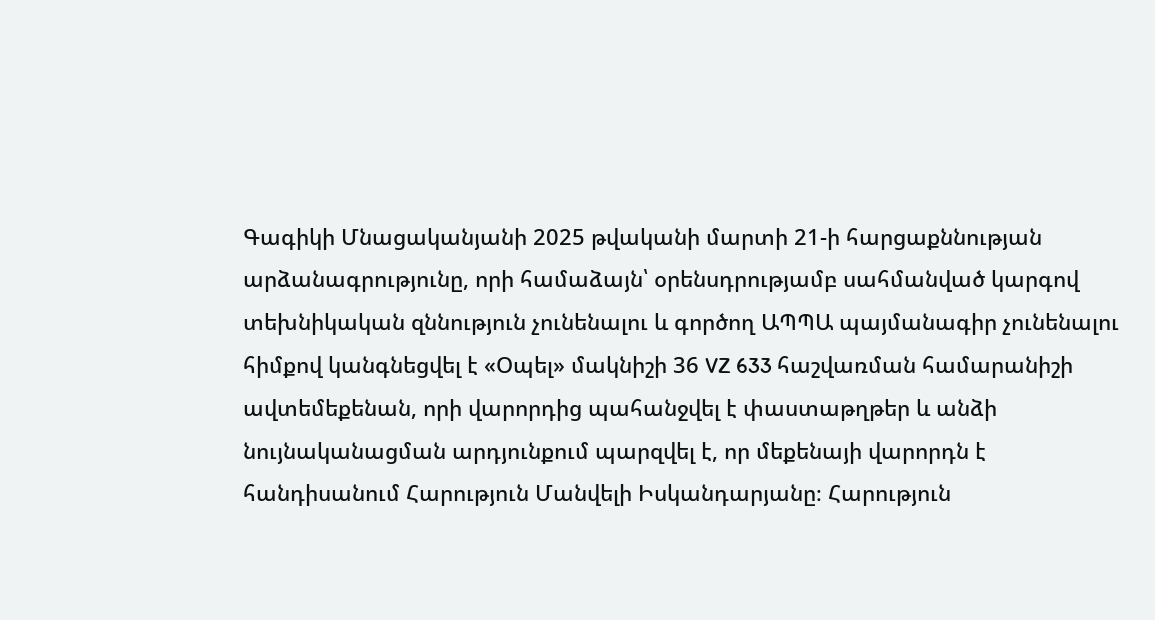Գագիկի Մնացականյանի 2025 թվականի մարտի 21-ի հարցաքննության արձանագրությունը, որի համաձայն՝ օրենսդրությամբ սահմանված կարգով տեխնիկական զննություն չունենալու և գործող ԱՊՊԱ պայմանագիր չունենալու հիմքով կանգնեցվել է «Օպել» մակնիշի 36 VZ 633 հաշվառման համարանիշի ավտեմեքենան, որի վարորդից պահանջվել է փաստաթղթեր և անձի նույնականացման արդյունքում պարզվել է, որ մեքենայի վարորդն է հանդիսանում Հարություն Մանվելի Իսկանդարյանը։ Հարություն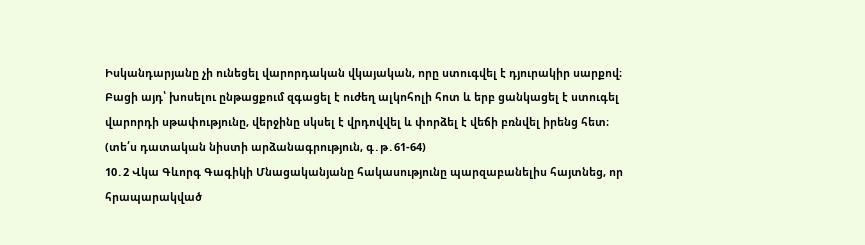Իսկանդարյանը չի ունեցել վարորդական վկայական, որը ստուգվել է դյուրակիր սարքով։ Բացի այդ՝ խոսելու ընթացքում զգացել է ուժեղ ալկոհոլի հոտ և երբ ցանկացել է ստուգել վարորդի սթափությունը, վերջինը սկսել է վրդովվել և փորձել է վեճի բռնվել իրենց հետ։
(տե՛ս դատական նիստի արձանագրություն, գ․թ․61-64)
10․2 Վկա Գևորգ Գագիկի Մնացականյանը հակասությունը պարզաբանելիս հայտնեց, որ հրապարակված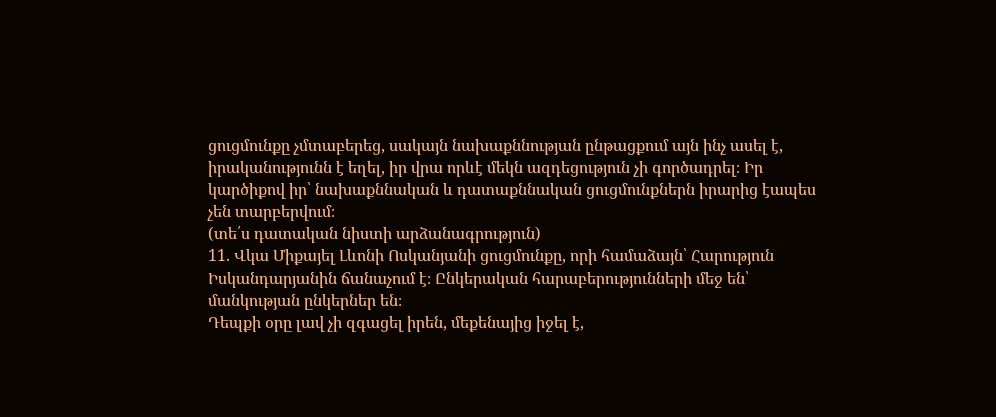ցուցմունքը չմտաբերեց, սակայն նախաքննության ընթացքում այն ինչ ասել է, իրականությունն է եղել, իր վրա որևէ մեկն ազդեցություն չի գործադրել։ Իր կարծիքով իր՝ նախաքննական և դատաքննական ցուցմունքներն իրարից էապես չեն տարբերվում։
(տե՛ս դատական նիստի արձանագրություն)
11. Վկա Միքայել Լևոնի Ոսկանյանի ցուցմունքը, որի համաձայն՝ Հարություն Իսկանդարյանին ճանաչում է։ Ընկերական հարաբերությունների մեջ են՝ մանկության ընկերներ են։
Դեպքի օրը լավ չի զգացել իրեն, մեքենայից իջել է,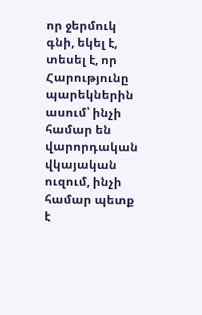որ ջերմուկ գնի, եկել է, տեսել է, որ Հարությունը պարեկներին ասում՝ ինչի համար են վարորդական վկայական ուզում, ինչի համար պետք է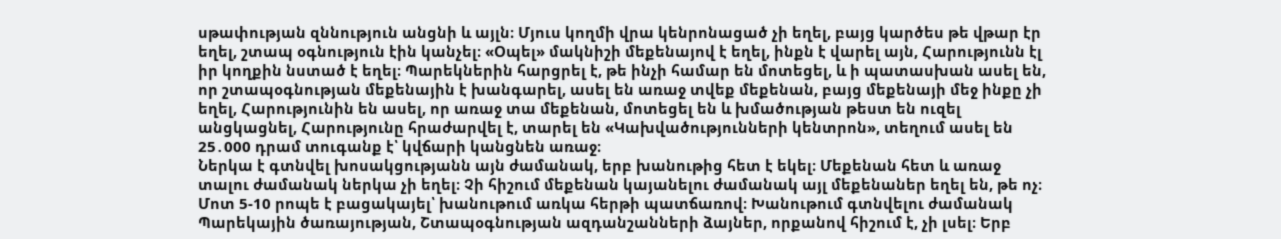սթափության զննություն անցնի և այլն։ Մյուս կողմի վրա կենրոնացած չի եղել, բայց կարծես թե վթար էր եղել, շտապ օգնություն էին կանչել։ «Օպել» մակնիշի մեքենայով է եղել, ինքն է վարել այն, Հարությունն էլ իր կողքին նստած է եղել։ Պարեկներին հարցրել է, թե ինչի համար են մոտեցել, և ի պատասխան ասել են, որ շտապօգնության մեքենային է խանգարել, ասել են առաջ տվեք մեքենան, բայց մեքենայի մեջ ինքը չի եղել, Հարությունին են ասել, որ առաջ տա մեքենան, մոտեցել են և խմածության թեստ են ուզել անցկացնել, Հարությունը հրաժարվել է, տարել են «Կախվածությունների կենտրոն», տեղում ասել են 25․000 դրամ տուգանք է՝ կվճարի կանցնեն առաջ։
Ներկա է գտնվել խոսակցությանն այն ժամանակ, երբ խանութից հետ է եկել։ Մեքենան հետ և առաջ տալու ժամանակ ներկա չի եղել։ Չի հիշում մեքենան կայանելու ժամանակ այլ մեքենաներ եղել են, թե ոչ։ Մոտ 5-10 րոպե է բացակայել՝ խանութում առկա հերթի պատճառով։ Խանութում գտնվելու ժամանակ Պարեկային ծառայության, Շտապօգնության ազդանշանների ձայներ, որքանով հիշում է, չի լսել։ Երբ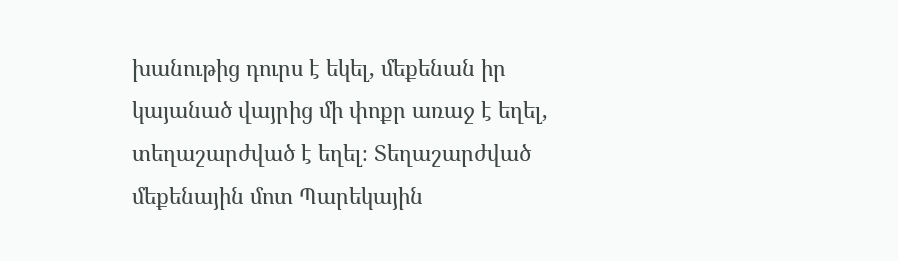խանութից դուրս է եկել, մեքենան իր կայանած վայրից մի փոքր առաջ է եղել, տեղաշարժված է եղել։ Տեղաշարժված մեքենային մոտ Պարեկային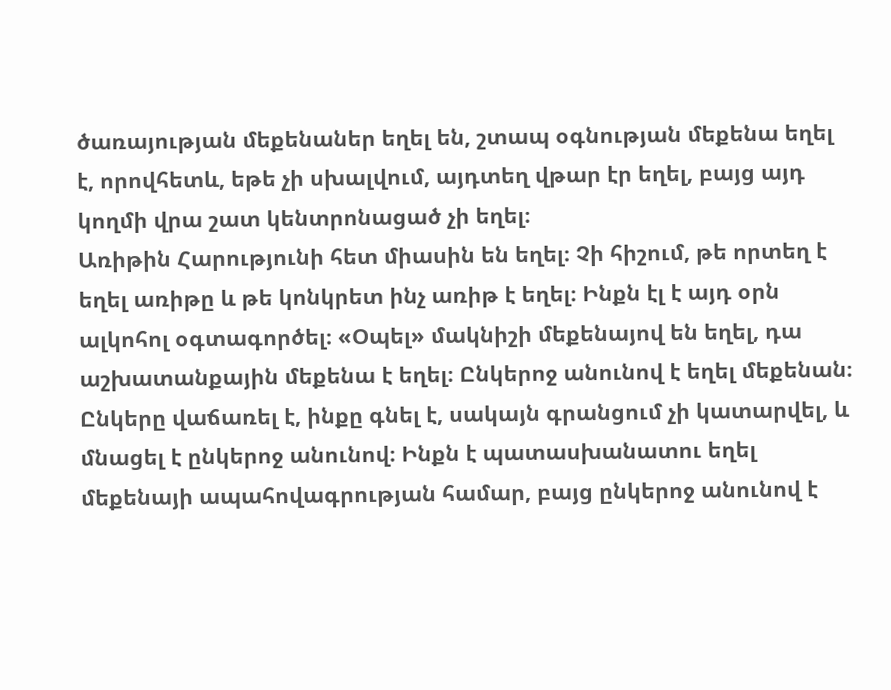ծառայության մեքենաներ եղել են, շտապ օգնության մեքենա եղել է, որովհետև, եթե չի սխալվում, այդտեղ վթար էր եղել, բայց այդ կողմի վրա շատ կենտրոնացած չի եղել։
Առիթին Հարությունի հետ միասին են եղել։ Չի հիշում, թե որտեղ է եղել առիթը և թե կոնկրետ ինչ առիթ է եղել։ Ինքն էլ է այդ օրն ալկոհոլ օգտագործել։ «Օպել» մակնիշի մեքենայով են եղել, դա աշխատանքային մեքենա է եղել։ Ընկերոջ անունով է եղել մեքենան։ Ընկերը վաճառել է, ինքը գնել է, սակայն գրանցում չի կատարվել, և մնացել է ընկերոջ անունով։ Ինքն է պատասխանատու եղել մեքենայի ապահովագրության համար, բայց ընկերոջ անունով է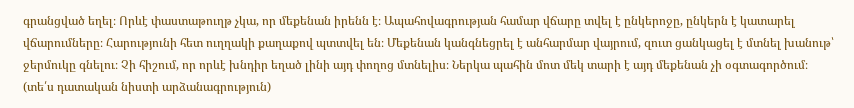գրանցված եղել։ Որևէ փաստաթուղթ չկա, որ մեքենան իրենն է։ Ապահովագրության համար վճարը տվել է ընկերոջը, ընկերն է կատարել վճարումները։ Հարությունի հետ ուղղակի քաղաքով պտտվել են։ Մեքենան կանգնեցրել է անհարմար վայրում, զուտ ցանկացել է մտնել խանութ՝ ջերմուկը գնելու։ Չի հիշում, որ որևէ խնդիր եղած լինի այդ փողոց մտնելիս։ Ներկա պահին մոտ մեկ տարի է այդ մեքենան չի օգտագործում։
(տե՛ս դատական նիստի արձանագրություն)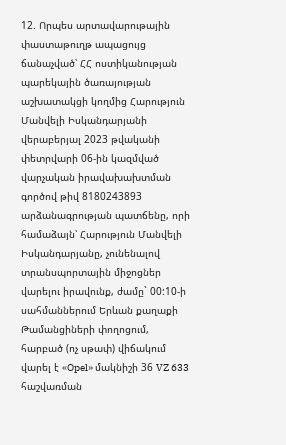12. Որպես արտավարութային փաստաթուղթ ապացույց ճանաչված՝ ՀՀ ոստիկանության պարեկային ծառայության աշխատակցի կողմից Հարություն Մանվելի Իսկանդարյանի վերաբերյալ 2023 թվականի փետրվարի 06-ին կազմված վարչական իրավախախտման գործով թիվ 8180243893 արձանագրության պատճենը, որի համաձայն՝ Հարություն Մանվելի Իսկանդարյանը, չունենալով տրանսպորտային միջոցներ վարելու իրավունք, ժամը` 00:10-ի սահմաններում Երևան քաղաքի Թամանցիների փողոցում, հարբած (ոչ սթափ) վիճակում վարել է «Opel» մակնիշի 36 VZ 633 հաշվառման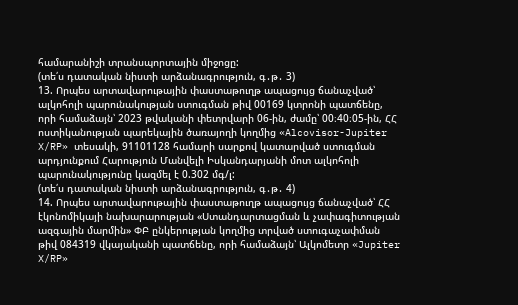համարանիշի տրանսպորտային միջոցը:
(տե՛ս դատական նիստի արձանագրություն, գ․թ․ 3)
13. Որպես արտավարութային փաստաթուղթ ապացույց ճանաչված՝ ալկոհոլի պարունակության ստուգման թիվ 00169 կտրոնի պատճենը, որի համաձայն՝ 2023 թվականի փետրվարի 06-ին, ժամը՝ 00։40։05-ին, ՀՀ ոստիկանության պարեկային ծառայողի կողմից «Alcovisor-Jupiter X/RP» տեսակի, 91101128 համարի սարքով կատարված ստուգման արդյունքում Հարություն Մանվելի Իսկանդարյանի մոտ ալկոհոլի պարունակությունը կազմել է 0.302 մգ/լ:
(տե՛ս դատական նիստի արձանագրություն, գ․թ․ 4)
14. Որպես արտավարութային փաստաթուղթ ապացույց ճանաչված՝ ՀՀ էկոնոմիկայի նախարարության «Ստանդարտացման և չափագիտության ազգային մարմին» ՓԲ ընկերության կողմից տրված ստուգաչափման թիվ 084319 վկայականի պատճենը, որի համաձայն՝ Ալկոմետր «Jupiter X/RP»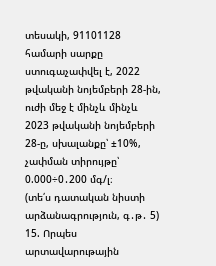տեսակի, 91101128 համարի սարքը ստուգաչափվել է, 2022 թվականի նոյեմբերի 28-ին, ուժի մեջ է մինչև մինչև 2023 թվականի նոյեմբերի 28-ը, սխալանքը՝ ±10%, չափման տիրույթը՝ 0.000÷0․200 մգ/լ։
(տե՛ս դատական նիստի արձանագրություն, գ․թ․ 5)
15. Որպես արտավարութային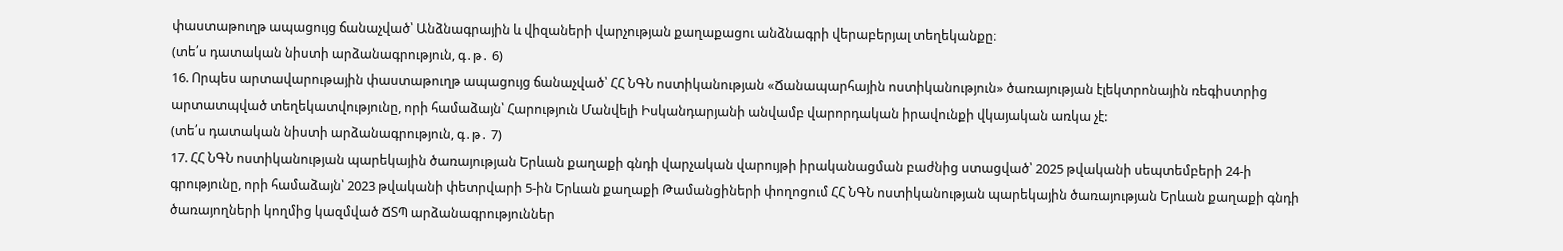փաստաթուղթ ապացույց ճանաչված՝ Անձնագրային և վիզաների վարչության քաղաքացու անձնագրի վերաբերյալ տեղեկանքը։
(տե՛ս դատական նիստի արձանագրություն, գ․թ․ 6)
16. Որպես արտավարութային փաստաթուղթ ապացույց ճանաչված՝ ՀՀ ՆԳՆ ոստիկանության «Ճանապարհային ոստիկանություն» ծառայության էլեկտրոնային ռեգիստրից արտատպված տեղեկատվությունը, որի համաձայն՝ Հարություն Մանվելի Իսկանդարյանի անվամբ վարորդական իրավունքի վկայական առկա չէ:
(տե՛ս դատական նիստի արձանագրություն, գ․թ․ 7)
17. ՀՀ ՆԳՆ ոստիկանության պարեկային ծառայության Երևան քաղաքի գնդի վարչական վարույթի իրականացման բաժնից ստացված՝ 2025 թվականի սեպտեմբերի 24-ի գրությունը, որի համաձայն՝ 2023 թվականի փետրվարի 5-ին Երևան քաղաքի Թամանցիների փողոցում ՀՀ ՆԳՆ ոստիկանության պարեկային ծառայության Երևան քաղաքի գնդի ծառայողների կողմից կազմված ՃՏՊ արձանագրություններ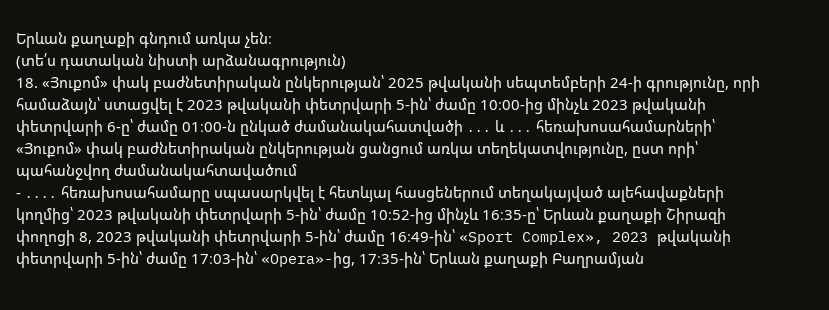Երևան քաղաքի գնդում առկա չեն։
(տե՛ս դատական նիստի արձանագրություն)
18. «Յուքոմ» փակ բաժնետիրական ընկերության՝ 2025 թվականի սեպտեմբերի 24-ի գրությունը, որի համաձայն՝ ստացվել է 2023 թվականի փետրվարի 5-ին՝ ժամը 10։00-ից մինչև 2023 թվականի փետրվարի 6-ը՝ ժամը 01։00-ն ընկած ժամանակահատվածի ․․․ և ․․․ հեռախոսահամարների՝ «Յուքոմ» փակ բաժնետիրական ընկերության ցանցում առկա տեղեկատվությունը, ըստ որի՝ պահանջվող ժամանակահտավածում
- ․․․․ հեռախոսահամարը սպասարկվել է հետևյալ հասցեներում տեղակայված ալեհավաքների կողմից՝ 2023 թվականի փետրվարի 5-ին՝ ժամը 10։52-ից մինչև 16։35-ը՝ Երևան քաղաքի Շիրազի փողոցի 8, 2023 թվականի փետրվարի 5-ին՝ ժամը 16։49-ին՝ «Sport Complex», 2023 թվականի փետրվարի 5-ին՝ ժամը 17։03-ին՝ «Opera»-ից, 17։35-ին՝ Երևան քաղաքի Բաղրամյան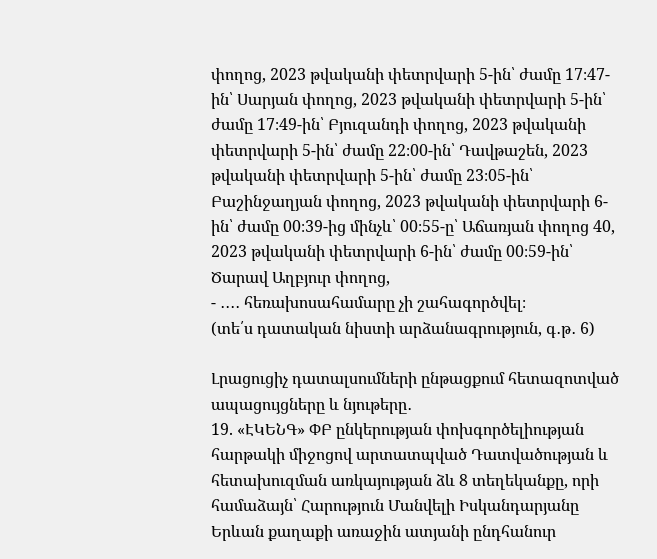փողոց, 2023 թվականի փետրվարի 5-ին՝ ժամը 17։47-ին՝ Սարյան փողոց, 2023 թվականի փետրվարի 5-ին՝ ժամը 17։49-ին՝ Բյուզանդի փողոց, 2023 թվականի փետրվարի 5-ին՝ ժամը 22։00-ին՝ Դավթաշեն, 2023 թվականի փետրվարի 5-ին՝ ժամը 23։05-ին՝ Բաշինջաղյան փողոց, 2023 թվականի փետրվարի 6-ին՝ ժամը 00։39-ից մինչև՝ 00։55-ը՝ Աճառյան փողոց 40, 2023 թվականի փետրվարի 6-ին՝ ժամը 00։59-ին՝ Ծարավ Աղբյուր փողոց,
- ․․․․ հեռախոսահամարը չի շահագործվել։
(տե՛ս դատական նիստի արձանագրություն, գ․թ․ 6)

Լրացուցիչ դատալսումների ընթացքում հետազոտված ապացույցները և նյութերը․
19. «ԷԿԵՆԳ» ՓԲ ընկերության փոխգործելիության հարթակի միջոցով արտատպված Դատվածության և հետախուզման առկայության ձև 8 տեղեկանքը, որի համաձայն՝ Հարություն Մանվելի Իսկանդարյանը Երևան քաղաքի առաջին ատյանի ընդհանուր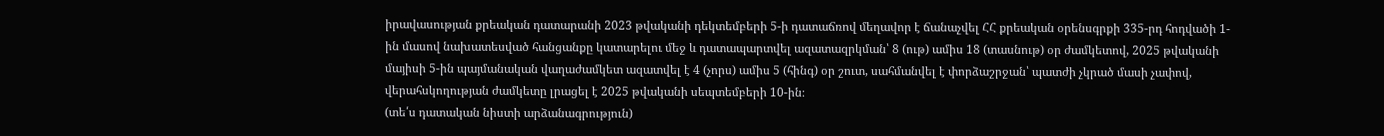իրավասության քրեական դատարանի 2023 թվականի դեկտեմբերի 5-ի դատաճռով մեղավոր է ճանաչվել ՀՀ քրեական օրենսգրքի 335-րդ հոդվածի 1-ին մասով նախատեսված հանցանքը կատարելու մեջ և դատապարտվել ազատազրկման՝ 8 (ութ) ամիս 18 (տասնութ) օր ժամկետով, 2025 թվականի մայիսի 5-ին պայմանական վաղաժամկետ ազատվել է 4 (չորս) ամիս 5 (հինգ) օր շուտ, սահմանվել է փորձաշրջան՝ պատժի չկրած մասի չափով, վերահսկողության ժամկետը լրացել է 2025 թվականի սեպտեմբերի 10-ին։
(տե՛ս դատական նիստի արձանագրություն)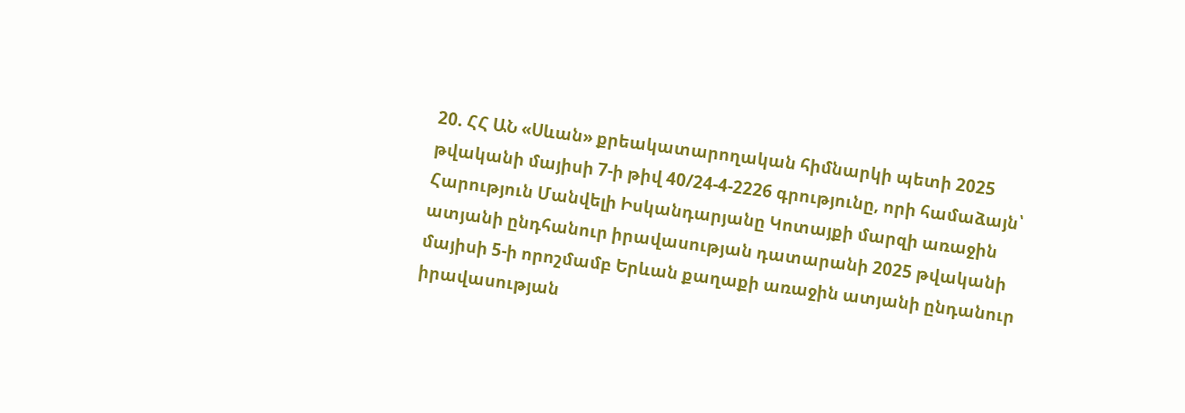20. ՀՀ ԱՆ «Սևան» քրեակատարողական հիմնարկի պետի 2025 թվականի մայիսի 7-ի թիվ 40/24-4-2226 գրությունը, որի համաձայն՝ Հարություն Մանվելի Իսկանդարյանը Կոտայքի մարզի առաջին ատյանի ընդհանուր իրավասության դատարանի 2025 թվականի մայիսի 5-ի որոշմամբ Երևան քաղաքի առաջին ատյանի ընդանուր իրավասության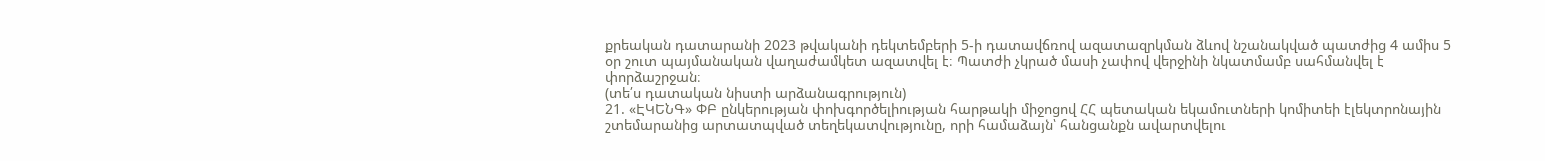քրեական դատարանի 2023 թվականի դեկտեմբերի 5-ի դատավճռով ազատազրկման ձևով նշանակված պատժից 4 ամիս 5 օր շուտ պայմանական վաղաժամկետ ազատվել է։ Պատժի չկրած մասի չափով վերջինի նկատմամբ սահմանվել է փորձաշրջան։
(տե՛ս դատական նիստի արձանագրություն)
21. «ԷԿԵՆԳ» ՓԲ ընկերության փոխգործելիության հարթակի միջոցով ՀՀ պետական եկամուտների կոմիտեի էլեկտրոնային շտեմարանից արտատպված տեղեկատվությունը, որի համաձայն՝ հանցանքն ավարտվելու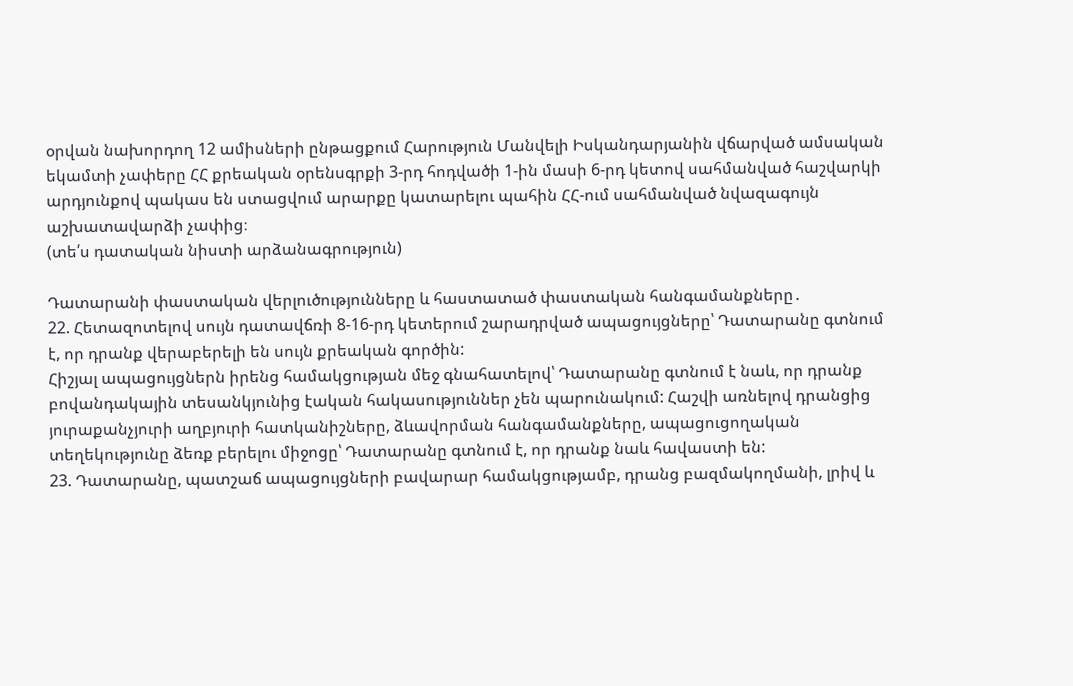օրվան նախորդող 12 ամիսների ընթացքում Հարություն Մանվելի Իսկանդարյանին վճարված ամսական եկամտի չափերը ՀՀ քրեական օրենսգրքի 3-րդ հոդվածի 1-ին մասի 6-րդ կետով սահմանված հաշվարկի արդյունքով պակաս են ստացվում արարքը կատարելու պահին ՀՀ-ում սահմանված նվազագույն աշխատավարձի չափից։
(տե՛ս դատական նիստի արձանագրություն)

Դատարանի փաստական վերլուծությունները և հաստատած փաստական հանգամանքները․
22. Հետազոտելով սույն դատավճռի 8-16-րդ կետերում շարադրված ապացույցները՝ Դատարանը գտնում է, որ դրանք վերաբերելի են սույն քրեական գործին:
Հիշյալ ապացույցներն իրենց համակցության մեջ գնահատելով՝ Դատարանը գտնում է նաև, որ դրանք բովանդակային տեսանկյունից էական հակասություններ չեն պարունակում: Հաշվի առնելով դրանցից յուրաքանչյուրի աղբյուրի հատկանիշները, ձևավորման հանգամանքները, ապացուցողական տեղեկությունը ձեռք բերելու միջոցը՝ Դատարանը գտնում է, որ դրանք նաև հավաստի են:
23. Դատարանը, պատշաճ ապացույցների բավարար համակցությամբ, դրանց բազմակողմանի, լրիվ և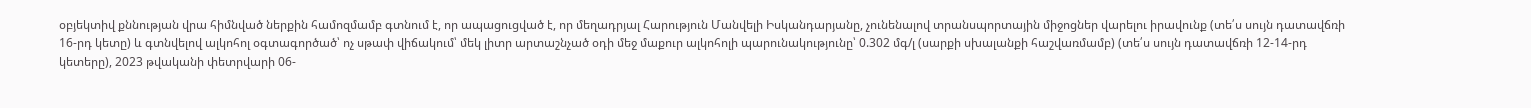օբյեկտիվ քննության վրա հիմնված ներքին համոզմամբ գտնում է, որ ապացուցված է, որ մեղադրյալ Հարություն Մանվելի Իսկանդարյանը, չունենալով տրանսպորտային միջոցներ վարելու իրավունք (տե՛ս սույն դատավճռի 16-րդ կետը) և գտնվելով ալկոհոլ օգտագործած՝ ոչ սթափ վիճակում՝ մեկ լիտր արտաշնչած օդի մեջ մաքուր ալկոհոլի պարունակությունը՝ 0.302 մգ/լ (սարքի սխալանքի հաշվառմամբ) (տե՛ս սույն դատավճռի 12-14-րդ կետերը), 2023 թվականի փետրվարի 06-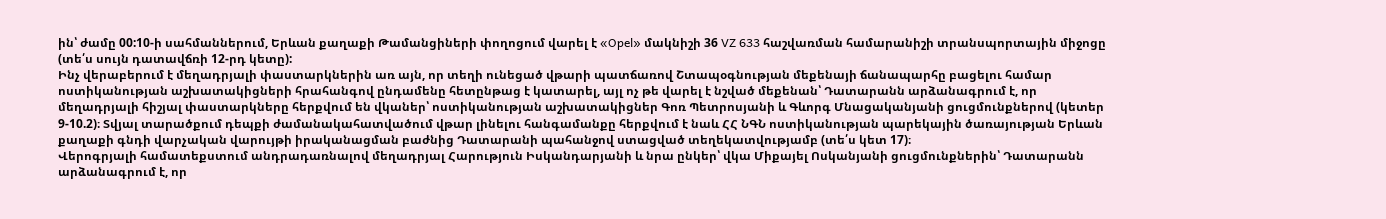ին՝ ժամը 00:10-ի սահմաններում, Երևան քաղաքի Թամանցիների փողոցում վարել է «Opel» մակնիշի 36 VZ 633 հաշվառման համարանիշի տրանսպորտային միջոցը (տե՛ս սույն դատավճռի 12-րդ կետը):
Ինչ վերաբերում է մեղադրյալի փաստարկներին առ այն, որ տեղի ունեցած վթարի պատճառով Շտապօգնության մեքենայի ճանապարհը բացելու համար ոստիկանության աշխատակիցների հրահանգով ընդամենը հետընթաց է կատարել, այլ ոչ թե վարել է նշված մեքենան՝ Դատարանն արձանագրում է, որ մեղադրյալի հիշյալ փաստարկները հերքվում են վկաներ՝ ոստիկանության աշխատակիցներ Գոռ Պետրոսյանի և Գևորգ Մնացականյանի ցուցմունքներով (կետեր 9-10.2)։ Տվյալ տարածքում դեպքի ժամանակահատվածում վթար լինելու հանգամանքը հերքվում է նաև ՀՀ ՆԳՆ ոստիկանության պարեկային ծառայության Երևան քաղաքի գնդի վարչական վարույթի իրականացման բաժնից Դատարանի պահանջով ստացված տեղեկատվությամբ (տե՛ս կետ 17)։
Վերոգրյալի համատեքստում անդրադառնալով մեղադրյալ Հարություն Իսկանդարյանի և նրա ընկեր՝ վկա Միքայել Ոսկանյանի ցուցմունքներին՝ Դատարանն արձանագրում է, որ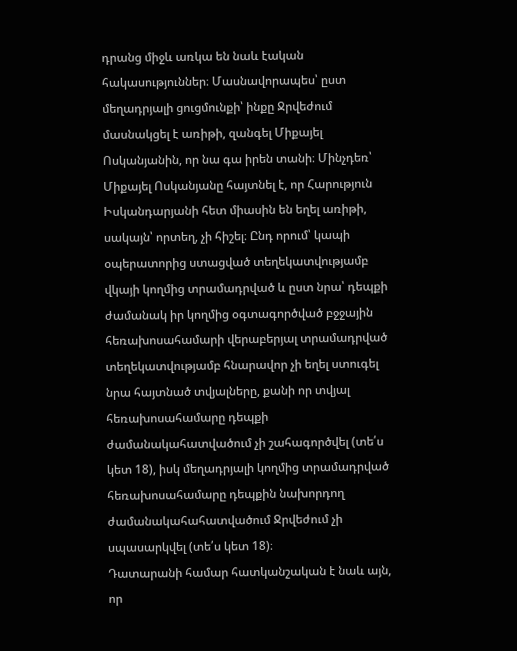դրանց միջև առկա են նաև էական հակասություններ։ Մասնավորապես՝ ըստ մեղադրյալի ցուցմունքի՝ ինքը Ջրվեժում մասնակցել է առիթի, զանգել Միքայել Ոսկանյանին, որ նա գա իրեն տանի։ Մինչդեռ՝ Միքայել Ոսկանյանը հայտնել է, որ Հարություն Իսկանդարյանի հետ միասին են եղել առիթի, սակայն՝ որտեղ, չի հիշել։ Ընդ որում՝ կապի օպերատորից ստացված տեղեկատվությամբ վկայի կողմից տրամադրված և ըստ նրա՝ դեպքի ժամանակ իր կողմից օգտագործված բջջային հեռախոսահամարի վերաբերյալ տրամադրված տեղեկատվությամբ հնարավոր չի եղել ստուգել նրա հայտնած տվյալները, քանի որ տվյալ հեռախոսահամարը դեպքի ժամանակահատվածում չի շահագործվել (տե՛ս կետ 18), իսկ մեղադրյալի կողմից տրամադրված հեռախոսահամարը դեպքին նախորդող ժամանակահահատվածում Ջրվեժում չի սպասարկվել (տե՛ս կետ 18)։
Դատարանի համար հատկանշական է նաև այն, որ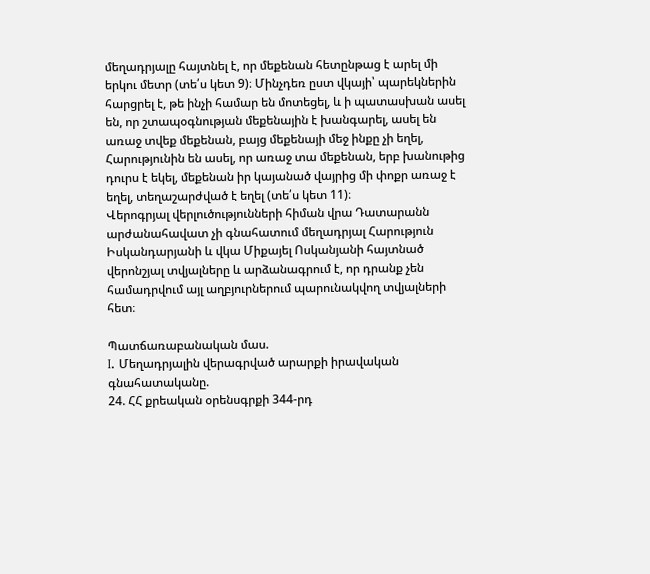մեղադրյալը հայտնել է, որ մեքենան հետընթաց է արել մի երկու մետր (տե՛ս կետ 9)։ Մինչդեռ ըստ վկայի՝ պարեկներին հարցրել է, թե ինչի համար են մոտեցել, և ի պատասխան ասել են, որ շտապօգնության մեքենային է խանգարել, ասել են առաջ տվեք մեքենան, բայց մեքենայի մեջ ինքը չի եղել, Հարությունին են ասել, որ առաջ տա մեքենան, երբ խանութից դուրս է եկել, մեքենան իր կայանած վայրից մի փոքր առաջ է եղել, տեղաշարժված է եղել (տե՛ս կետ 11)։
Վերոգրյալ վերլուծությունների հիման վրա Դատարանն արժանահավատ չի գնահատում մեղադրյալ Հարություն Իսկանդարյանի և վկա Միքայել Ոսկանյանի հայտնած վերոնշյալ տվյալները և արձանագրում է, որ դրանք չեն համադրվում այլ աղբյուրներում պարունակվող տվյալների հետ։

Պատճառաբանական մաս.
I. Մեղադրյալին վերագրված արարքի իրավական գնահատականը.
24. ՀՀ քրեական օրենսգրքի 344-րդ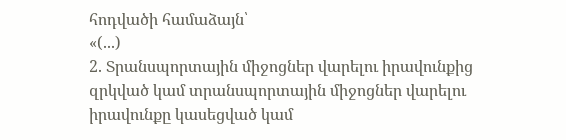հոդվածի համաձայն՝
«(...)
2. Տրանսպորտային միջոցներ վարելու իրավունքից զրկված կամ տրանսպորտային միջոցներ վարելու իրավունքը կասեցված կամ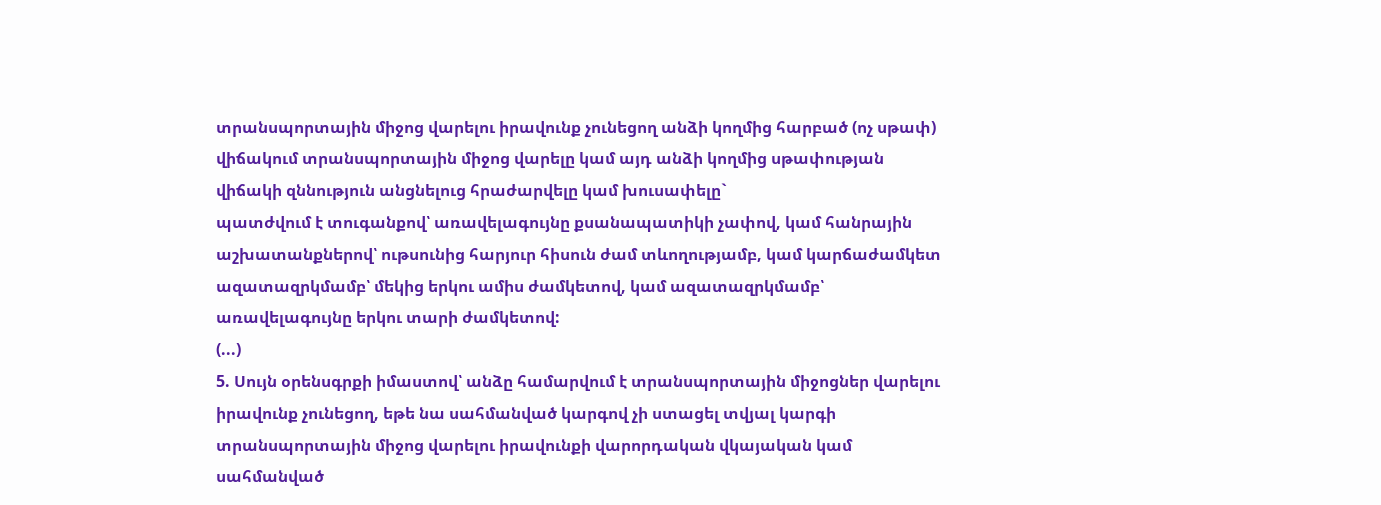տրանսպորտային միջոց վարելու իրավունք չունեցող անձի կողմից հարբած (ոչ սթափ) վիճակում տրանսպորտային միջոց վարելը կամ այդ անձի կողմից սթափության վիճակի զննություն անցնելուց հրաժարվելը կամ խուսափելը`
պատժվում է տուգանքով՝ առավելագույնը քսանապատիկի չափով, կամ հանրային աշխատանքներով՝ ութսունից հարյուր հիսուն ժամ տևողությամբ, կամ կարճաժամկետ ազատազրկմամբ՝ մեկից երկու ամիս ժամկետով, կամ ազատազրկմամբ՝ առավելագույնը երկու տարի ժամկետով:
(...)
5. Սույն օրենսգրքի իմաստով՝ անձը համարվում է տրանսպորտային միջոցներ վարելու իրավունք չունեցող, եթե նա սահմանված կարգով չի ստացել տվյալ կարգի տրանսպորտային միջոց վարելու իրավունքի վարորդական վկայական կամ սահմանված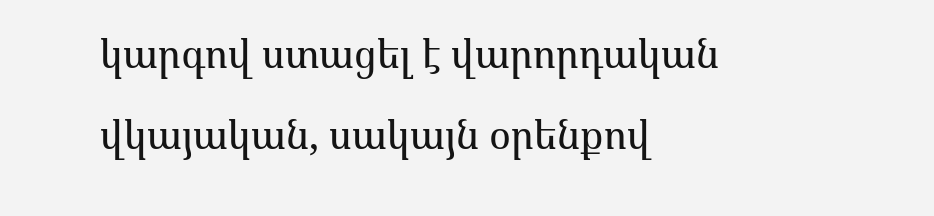կարգով ստացել է վարորդական վկայական, սակայն օրենքով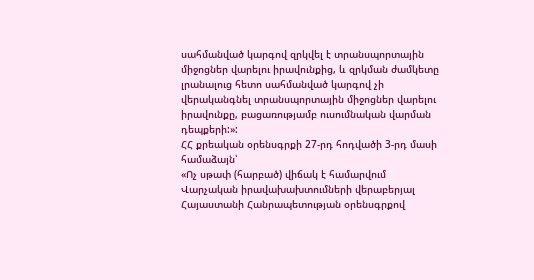սահմանված կարգով զրկվել է տրանսպորտային միջոցներ վարելու իրավունքից, և զրկման ժամկետը լրանալուց հետո սահմանված կարգով չի վերականգնել տրանսպորտային միջոցներ վարելու իրավունքը, բացառությամբ ուսումնական վարման դեպքերի:»:
ՀՀ քրեական օրենսգրքի 27-րդ հոդվածի 3-րդ մասի համաձայն՝
«Ոչ սթափ (հարբած) վիճակ է համարվում Վարչական իրավախախտումների վերաբերյալ Հայաստանի Հանրապետության օրենսգրքով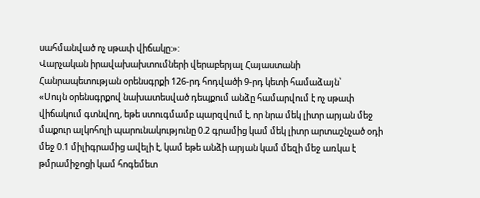սահմանված ոչ սթափ վիճակը:»:
Վարչական իրավախախտումների վերաբերյալ Հայաստանի Հանրապետության օրենսգրքի 126-րդ հոդվածի 9-րդ կետի համաձայն՝
«Սույն օրենսգրքով նախատեսված դեպքում անձը համարվում է ոչ սթափ վիճակում գտնվող, եթե ստուգմամբ պարզվում է, որ նրա մեկ լիտր արյան մեջ մաքուր ալկոհոլի պարունակությունը 0.2 գրամից կամ մեկ լիտր արտաշնչած օդի մեջ 0.1 միլիգրամից ավելի է, կամ եթե անձի արյան կամ մեզի մեջ առկա է թմրամիջոցի կամ հոգեմետ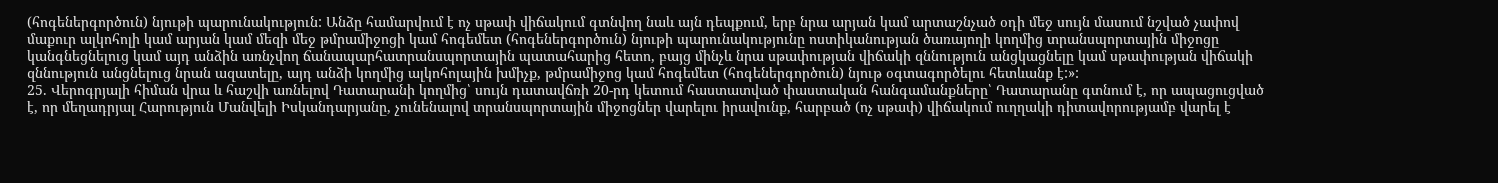(հոգեներգործուն) նյութի պարունակություն: Անձը համարվում է ոչ սթափ վիճակում գտնվող նաև այն դեպքում, երբ նրա արյան կամ արտաշնչած օդի մեջ սույն մասում նշված չափով մաքուր ալկոհոլի կամ արյան կամ մեզի մեջ թմրամիջոցի կամ հոգեմետ (հոգեներգործուն) նյութի պարունակությունը ոստիկանության ծառայողի կողմից տրանսպորտային միջոցը կանգնեցնելուց կամ այդ անձին առնչվող ճանապարհատրանսպորտային պատահարից հետո, բայց մինչև նրա սթափության վիճակի զննություն անցկացնելը կամ սթափության վիճակի զննություն անցնելուց նրան ազատելը, այդ անձի կողմից ալկոհոլային խմիչք, թմրամիջոց կամ հոգեմետ (հոգեներգործուն) նյութ օգտագործելու հետևանք է:»:
25. Վերոգրյալի հիման վրա և հաշվի առնելով Դատարանի կողմից՝ սույն դատավճռի 20-րդ կետում հաստատված փաստական հանգամանքները՝ Դատարանը գտնում է, որ ապացուցված է, որ մեղադրյալ Հարություն Մանվելի Իսկանդարյանը, չունենալով տրանսպորտային միջոցներ վարելու իրավունք, հարբած (ոչ սթափ) վիճակում ուղղակի դիտավորությամբ վարել է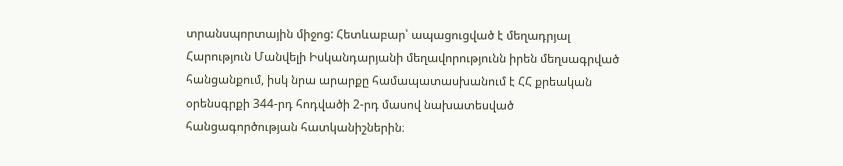տրանսպորտային միջոց: Հետևաբար՝ ապացուցված է մեղադրյալ Հարություն Մանվելի Իսկանդարյանի մեղավորությունն իրեն մեղսագրված հանցանքում, իսկ նրա արարքը համապատասխանում է ՀՀ քրեական օրենսգրքի 344-րդ հոդվածի 2-րդ մասով նախատեսված հանցագործության հատկանիշներին։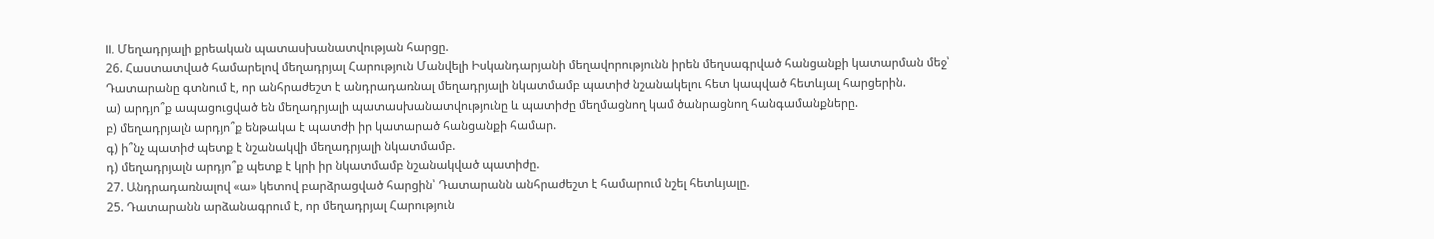II. Մեղադրյալի քրեական պատասխանատվության հարցը.
26. Հաստատված համարելով մեղադրյալ Հարություն Մանվելի Իսկանդարյանի մեղավորությունն իրեն մեղսագրված հանցանքի կատարման մեջ՝ Դատարանը գտնում է, որ անհրաժեշտ է անդրադառնալ մեղադրյալի նկատմամբ պատիժ նշանակելու հետ կապված հետևյալ հարցերին.
ա) արդյո՞ք ապացուցված են մեղադրյալի պատասխանատվությունը և պատիժը մեղմացնող կամ ծանրացնող հանգամանքները.
բ) մեղադրյալն արդյո՞ք ենթակա է պատժի իր կատարած հանցանքի համար.
գ) ի՞նչ պատիժ պետք է նշանակվի մեղադրյալի նկատմամբ.
դ) մեղադրյալն արդյո՞ք պետք է կրի իր նկատմամբ նշանակված պատիժը.
27. Անդրադառնալով «ա» կետով բարձրացված հարցին՝ Դատարանն անհրաժեշտ է համարում նշել հետևյալը.
25. Դատարանն արձանագրում է, որ մեղադրյալ Հարություն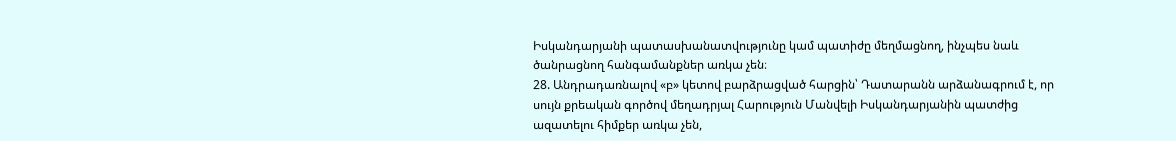Իսկանդարյանի պատասխանատվությունը կամ պատիժը մեղմացնող, ինչպես նաև ծանրացնող հանգամանքներ առկա չեն։
28. Անդրադառնալով «բ» կետով բարձրացված հարցին՝ Դատարանն արձանագրում է, որ սույն քրեական գործով մեղադրյալ Հարություն Մանվելի Իսկանդարյանին պատժից ազատելու հիմքեր առկա չեն,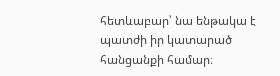հետևաբար՝ նա ենթակա է պատժի իր կատարած հանցանքի համար։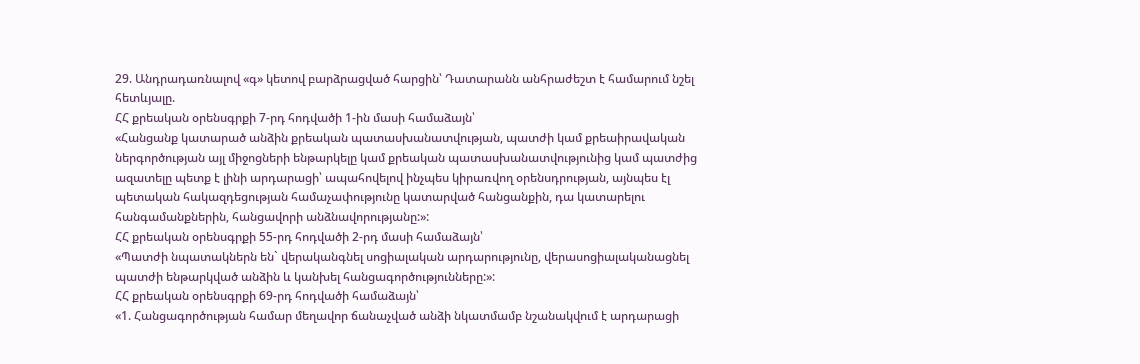29. Անդրադառնալով «գ» կետով բարձրացված հարցին՝ Դատարանն անհրաժեշտ է համարում նշել հետևյալը.
ՀՀ քրեական օրենսգրքի 7-րդ հոդվածի 1-ին մասի համաձայն՝
«Հանցանք կատարած անձին քրեական պատասխանատվության, պատժի կամ քրեաիրավական ներգործության այլ միջոցների ենթարկելը կամ քրեական պատասխանատվությունից կամ պատժից ազատելը պետք է լինի արդարացի՝ ապահովելով ինչպես կիրառվող օրենսդրության, այնպես էլ պետական հակազդեցության համաչափությունը կատարված հանցանքին, դա կատարելու հանգամանքներին, հանցավորի անձնավորությանը:»:
ՀՀ քրեական օրենսգրքի 55-րդ հոդվածի 2-րդ մասի համաձայն՝
«Պատժի նպատակներն են` վերականգնել սոցիալական արդարությունը, վերասոցիալականացնել պատժի ենթարկված անձին և կանխել հանցագործությունները:»:
ՀՀ քրեական օրենսգրքի 69-րդ հոդվածի համաձայն՝
«1. Հանցագործության համար մեղավոր ճանաչված անձի նկատմամբ նշանակվում է արդարացի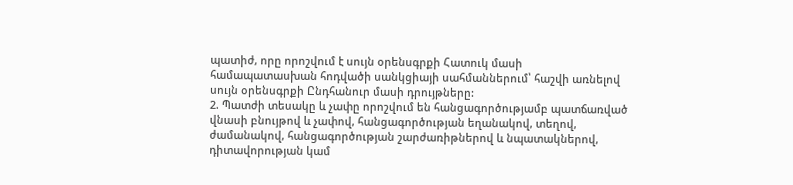պատիժ, որը որոշվում է սույն օրենսգրքի Հատուկ մասի համապատասխան հոդվածի սանկցիայի սահմաններում՝ հաշվի առնելով սույն օրենսգրքի Ընդհանուր մասի դրույթները:
2. Պատժի տեսակը և չափը որոշվում են հանցագործությամբ պատճառված վնասի բնույթով և չափով, հանցագործության եղանակով, տեղով, ժամանակով, հանցագործության շարժառիթներով և նպատակներով, դիտավորության կամ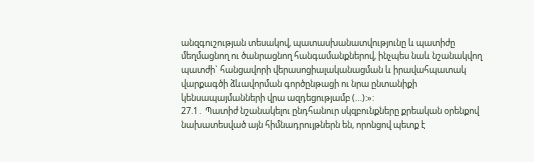անզգուշության տեսակով, պատասխանատվությունը և պատիժը մեղմացնող ու ծանրացնող հանգամանքներով, ինչպես նաև նշանակվող պատժի` հանցավորի վերասոցիալականացման և իրավահպատակ վարքագծի ձևավորման գործընթացի ու նրա ընտանիքի կենսապայմանների վրա ազդեցությամբ (…):»:
27.1․ Պատիժ նշանակելու ընդհանուր սկզբունքները քրեական օրենքով նախատեսված այն հիմնադրույթներն են, որոնցով պետք է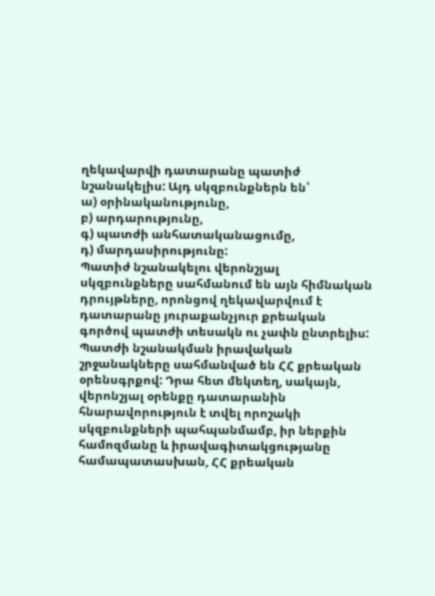ղեկավարվի դատարանը պատիժ նշանակելիս: Այդ սկզբունքներն են՝
ա) օրինականությունը,
բ) արդարությունը,
գ) պատժի անհատականացումը,
դ) մարդասիրությունը:
Պատիժ նշանակելու վերոնշյալ սկզբունքները սահմանում են այն հիմնական դրույթները, որոնցով ղեկավարվում է դատարանը յուրաքանչյուր քրեական գործով պատժի տեսակն ու չափն ընտրելիս:
Պատժի նշանակման իրավական շրջանակները սահմանված են ՀՀ քրեական օրենսգրքով: Դրա հետ մեկտեղ, սակայն, վերոնշյալ օրենքը դատարանին հնարավորություն է տվել որոշակի սկզբունքների պահպանմամբ, իր ներքին համոզմանը և իրավագիտակցությանը համապատասխան, ՀՀ քրեական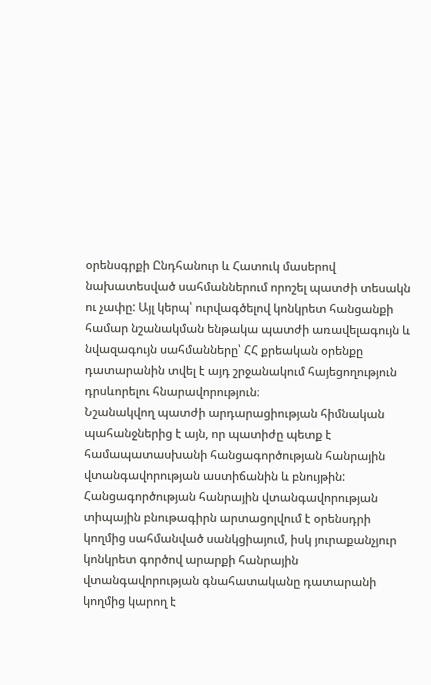օրենսգրքի Ընդհանուր և Հատուկ մասերով նախատեսված սահմաններում որոշել պատժի տեսակն ու չափը: Այլ կերպ՝ ուրվագծելով կոնկրետ հանցանքի համար նշանակման ենթակա պատժի առավելագույն և նվազագույն սահմանները՝ ՀՀ քրեական օրենքը դատարանին տվել է այդ շրջանակում հայեցողություն դրսևորելու հնարավորություն։
Նշանակվող պատժի արդարացիության հիմնական պահանջներից է այն, որ պատիժը պետք է համապատասխանի հանցագործության հանրային վտանգավորության աստիճանին և բնույթին:
Հանցագործության հանրային վտանգավորության տիպային բնութագիրն արտացոլվում է օրենսդրի կողմից սահմանված սանկցիայում, իսկ յուրաքանչյուր կոնկրետ գործով արարքի հանրային վտանգավորության գնահատականը դատարանի կողմից կարող է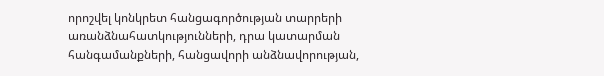որոշվել կոնկրետ հանցագործության տարրերի առանձնահատկությունների, դրա կատարման հանգամանքների, հանցավորի անձնավորության,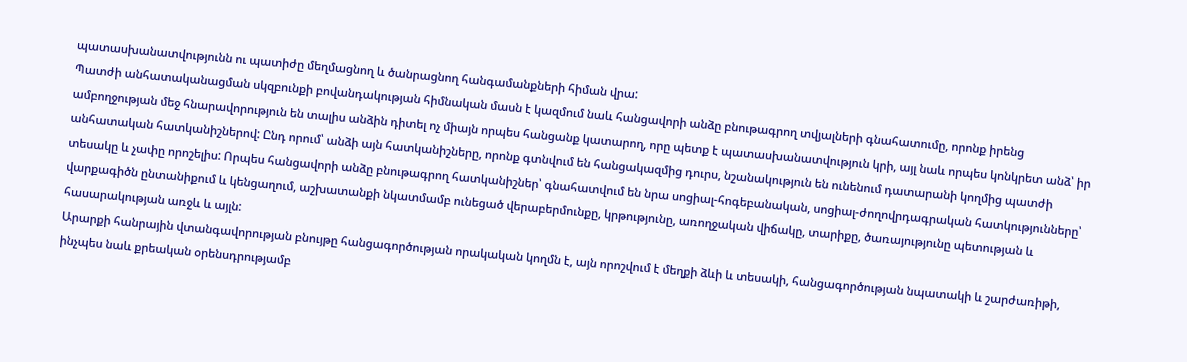պատասխանատվությունն ու պատիժը մեղմացնող և ծանրացնող հանգամանքների հիման վրա:
Պատժի անհատականացման սկզբունքի բովանդակության հիմնական մասն է կազմում նաև հանցավորի անձը բնութագրող տվյալների գնահատումը, որոնք իրենց ամբողջության մեջ հնարավորություն են տալիս անձին դիտել ոչ միայն որպես հանցանք կատարող, որը պետք է պատասխանատվություն կրի, այլ նաև որպես կոնկրետ անձ՝ իր անհատական հատկանիշներով: Ընդ որում՝ անձի այն հատկանիշները, որոնք գտնվում են հանցակազմից դուրս, նշանակություն են ունենում դատարանի կողմից պատժի տեսակը և չափը որոշելիս: Որպես հանցավորի անձը բնութագրող հատկանիշներ՝ գնահատվում են նրա սոցիալ-հոգեբանական, սոցիալ-ժողովրդագրական հատկությունները՝ վարքագիծն ընտանիքում և կենցաղում, աշխատանքի նկատմամբ ունեցած վերաբերմունքը, կրթությունը, առողջական վիճակը, տարիքը, ծառայությունը պետության և հասարակության առջև և այլն:
Արարքի հանրային վտանգավորության բնույթը հանցագործության որակական կողմն է, այն որոշվում է մեղքի ձևի և տեսակի, հանցագործության նպատակի և շարժառիթի, ինչպես նաև քրեական օրենսդրությամբ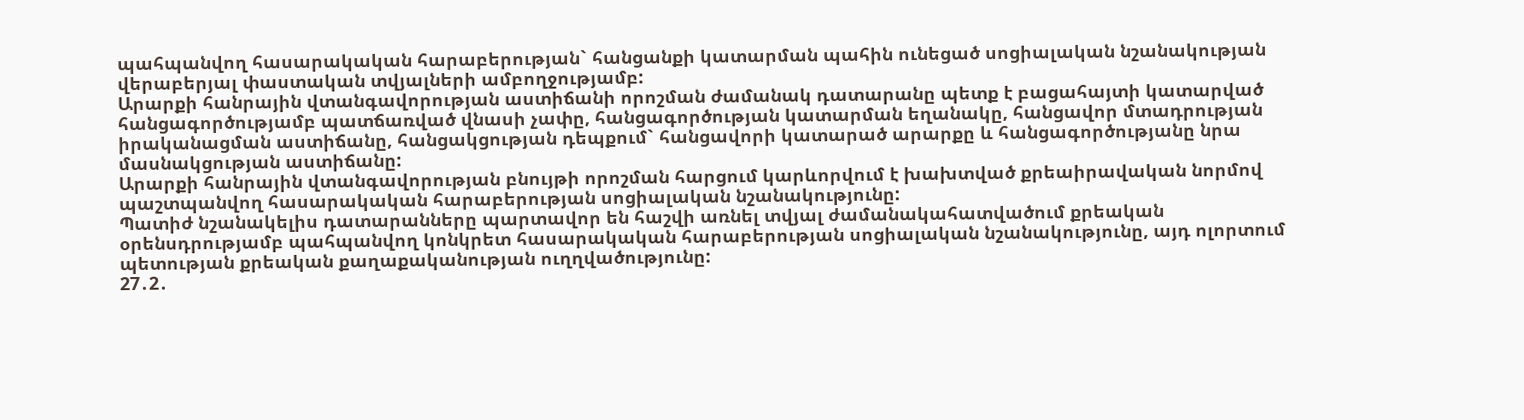պահպանվող հասարակական հարաբերության` հանցանքի կատարման պահին ունեցած սոցիալական նշանակության վերաբերյալ փաստական տվյալների ամբողջությամբ:
Արարքի հանրային վտանգավորության աստիճանի որոշման ժամանակ դատարանը պետք է բացահայտի կատարված հանցագործությամբ պատճառված վնասի չափը, հանցագործության կատարման եղանակը, հանցավոր մտադրության իրականացման աստիճանը, հանցակցության դեպքում` հանցավորի կատարած արարքը և հանցագործությանը նրա մասնակցության աստիճանը:
Արարքի հանրային վտանգավորության բնույթի որոշման հարցում կարևորվում է խախտված քրեաիրավական նորմով պաշտպանվող հասարակական հարաբերության սոցիալական նշանակությունը:
Պատիժ նշանակելիս դատարանները պարտավոր են հաշվի առնել տվյալ ժամանակահատվածում քրեական օրենսդրությամբ պահպանվող կոնկրետ հասարակական հարաբերության սոցիալական նշանակությունը, այդ ոլորտում պետության քրեական քաղաքականության ուղղվածությունը:
27․2․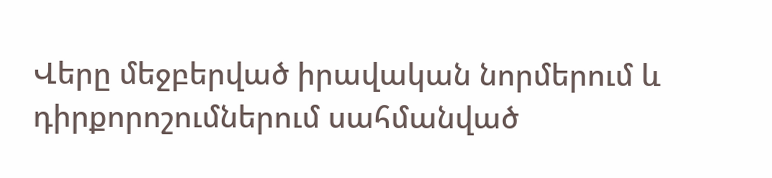Վերը մեջբերված իրավական նորմերում և դիրքորոշումներում սահմանված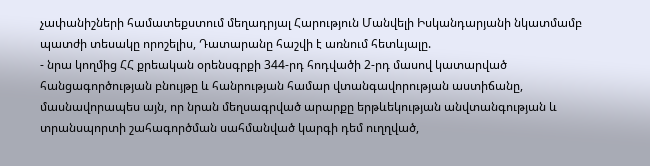չափանիշների համատեքստում մեղադրյալ Հարություն Մանվելի Իսկանդարյանի նկատմամբ պատժի տեսակը որոշելիս, Դատարանը հաշվի է առնում հետևյալը.
- նրա կողմից ՀՀ քրեական օրենսգրքի 344-րդ հոդվածի 2-րդ մասով կատարված հանցագործության բնույթը և հանրության համար վտանգավորության աստիճանը, մասնավորապես այն, որ նրան մեղսագրված արարքը երթևեկության անվտանգության և տրանսպորտի շահագործման սահմանված կարգի դեմ ուղղված,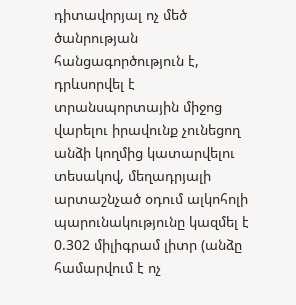դիտավորյալ ոչ մեծ ծանրության հանցագործություն է, դրևսորվել է տրանսպորտային միջոց վարելու իրավունք չունեցող անձի կողմից կատարվելու տեսակով, մեղադրյալի արտաշնչած օդում ալկոհոլի պարունակությունը կազմել է 0.302 միլիգրամ լիտր (անձը համարվում է ոչ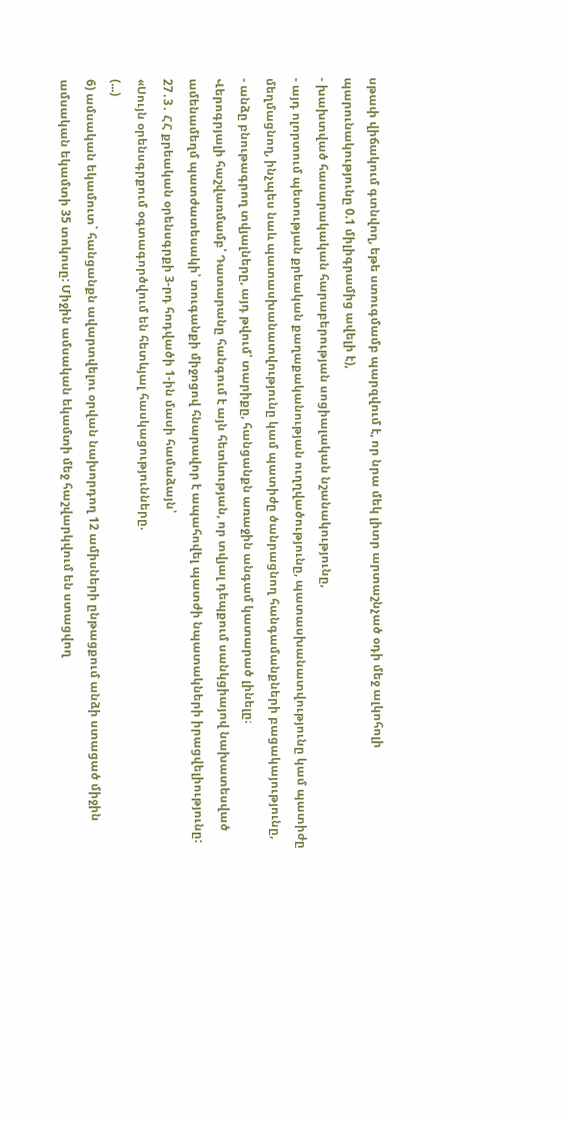սթափ վիճակում գտնվող, եթե ստուգմամբ պարզվում է, որ նրա մեկ լիտր արտաշնչած օդի մեջ ալկոհոլի պարունակությունը 0.1 միլիգրամից ավելի է),
- խախտված հասարակական հարաբերության սոցիալական նշանակությունը,
- այդ ոլորտում պետության քրեական քաղաքականության ուղղվածությունը, պատասխանատվությունը կամ պատիժը մեղմացնող, ինչպես նաև պատասխանատվությունը կամ պատիժը ծանրացնող հանգամանքների բացակայությունը,
- անձը բնութագրող տվյալները, այդ թվում՝ տարիքը, հանցանքն առաջին անգամ կատարած լինելը։
Վերոգրյալի հաշվառմամբ՝ Դատարանը հանգում է այն հետևության, որ տվյալ դեպքում սանկցիայով նախատեսված ամենամեղմ պատժատեսակի՝ տուգանքի միջոցով հնարավոր է ապահովել պատժի նպատակների իրացվելիությունը:
27․3․ ՀՀ քրեական օրենսգրքի 3-րդ հոդվածի 1-ին մասի համաձայն՝
«Սույն օրենսգրքում օգտագործվում են հետևյալ հասկացությունները.
(...)
6) ամսական եկամուտ` հանցանքն ավարտվելու օրվան նախորդող 12 ամիսների ընթացքում անձի ստացած միջին ամսական եկամտի 35 տոկոսը: Միջին ամսական եկամտի մեջ հաշվարկվում են ստացվող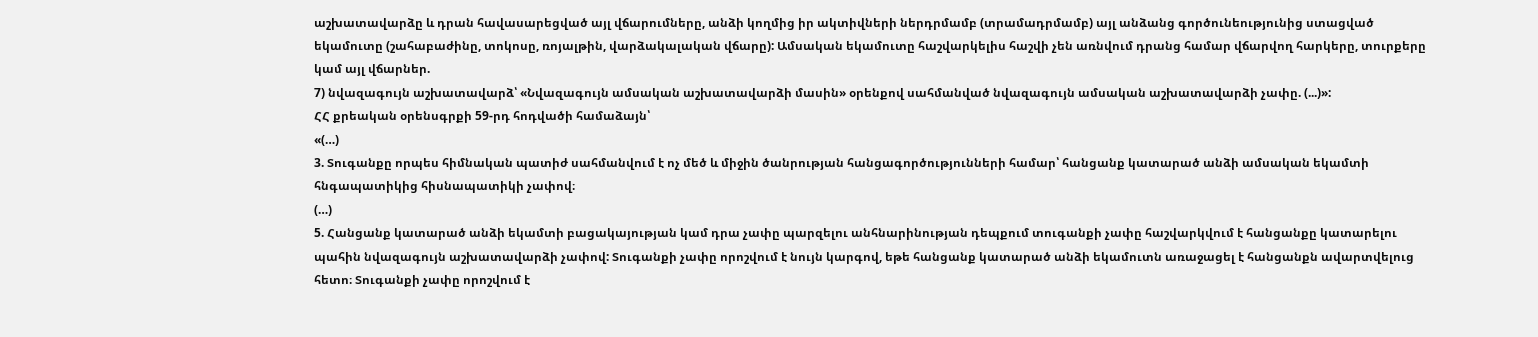աշխատավարձը և դրան հավասարեցված այլ վճարումները, անձի կողմից իր ակտիվների ներդրմամբ (տրամադրմամբ) այլ անձանց գործունեությունից ստացված եկամուտը (շահաբաժինը, տոկոսը, ռոյալթին, վարձակալական վճարը): Ամսական եկամուտը հաշվարկելիս հաշվի չեն առնվում դրանց համար վճարվող հարկերը, տուրքերը կամ այլ վճարներ.
7) նվազագույն աշխատավարձ՝ «Նվազագույն ամսական աշխատավարձի մասին» օրենքով սահմանված նվազագույն ամսական աշխատավարձի չափը. (...)»:
ՀՀ քրեական օրենսգրքի 59-րդ հոդվածի համաձայն՝
«(…)
3. Տուգանքը որպես հիմնական պատիժ սահմանվում է ոչ մեծ և միջին ծանրության հանցագործությունների համար՝ հանցանք կատարած անձի ամսական եկամտի հնգապատիկից հիսնապատիկի չափով։
(…)
5. Հանցանք կատարած անձի եկամտի բացակայության կամ դրա չափը պարզելու անհնարինության դեպքում տուգանքի չափը հաշվարկվում է հանցանքը կատարելու պահին նվազագույն աշխատավարձի չափով: Տուգանքի չափը որոշվում է նույն կարգով, եթե հանցանք կատարած անձի եկամուտն առաջացել է հանցանքն ավարտվելուց հետո։ Տուգանքի չափը որոշվում է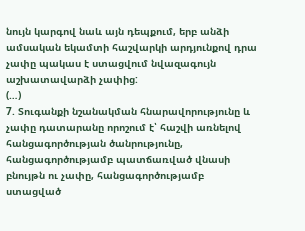նույն կարգով նաև այն դեպքում, երբ անձի ամսական եկամտի հաշվարկի արդյունքով դրա չափը պակաս է ստացվում նվազագույն աշխատավարձի չափից:
(…)
7. Տուգանքի նշանակման հնարավորությունը և չափը դատարանը որոշում է՝ հաշվի առնելով հանցագործության ծանրությունը, հանցագործությամբ պատճառված վնասի բնույթն ու չափը, հանցագործությամբ ստացված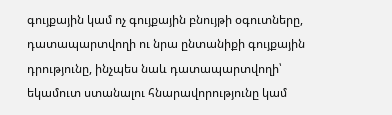գույքային կամ ոչ գույքային բնույթի օգուտները, դատապարտվողի ու նրա ընտանիքի գույքային դրությունը, ինչպես նաև դատապարտվողի՝ եկամուտ ստանալու հնարավորությունը կամ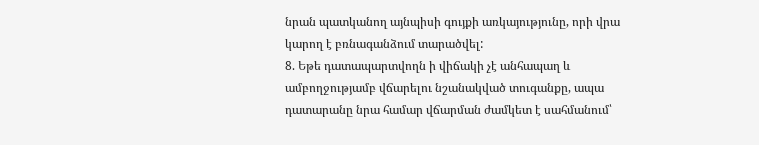նրան պատկանող այնպիսի գույքի առկայությունը, որի վրա կարող է բռնագանձում տարածվել:
8. Եթե դատապարտվողն ի վիճակի չէ անհապաղ և ամբողջությամբ վճարելու նշանակված տուգանքը, ապա դատարանը նրա համար վճարման ժամկետ է սահմանում՝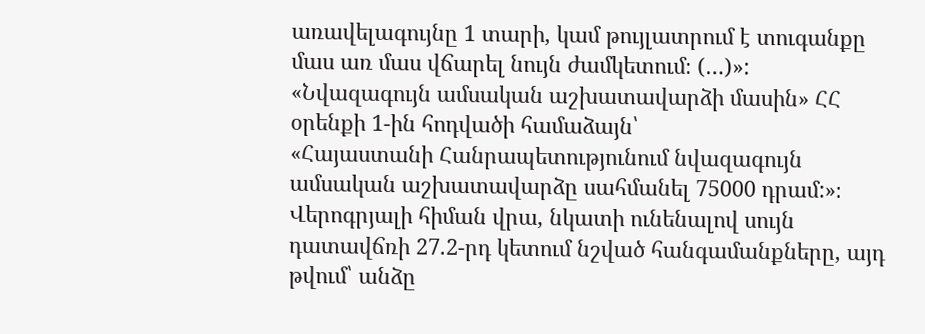առավելագույնը 1 տարի, կամ թույլատրում է տուգանքը մաս առ մաս վճարել նույն ժամկետում։ (…)»:
«Նվազագույն ամսական աշխատավարձի մասին» ՀՀ օրենքի 1-ին հոդվածի համաձայն՝
«Հայաստանի Հանրապետությունում նվազագույն ամսական աշխատավարձը սահմանել 75000 դրամ:»։
Վերոգրյալի հիման վրա, նկատի ունենալով սույն դատավճռի 27.2-րդ կետում նշված հանգամանքները, այդ թվում՝ անձը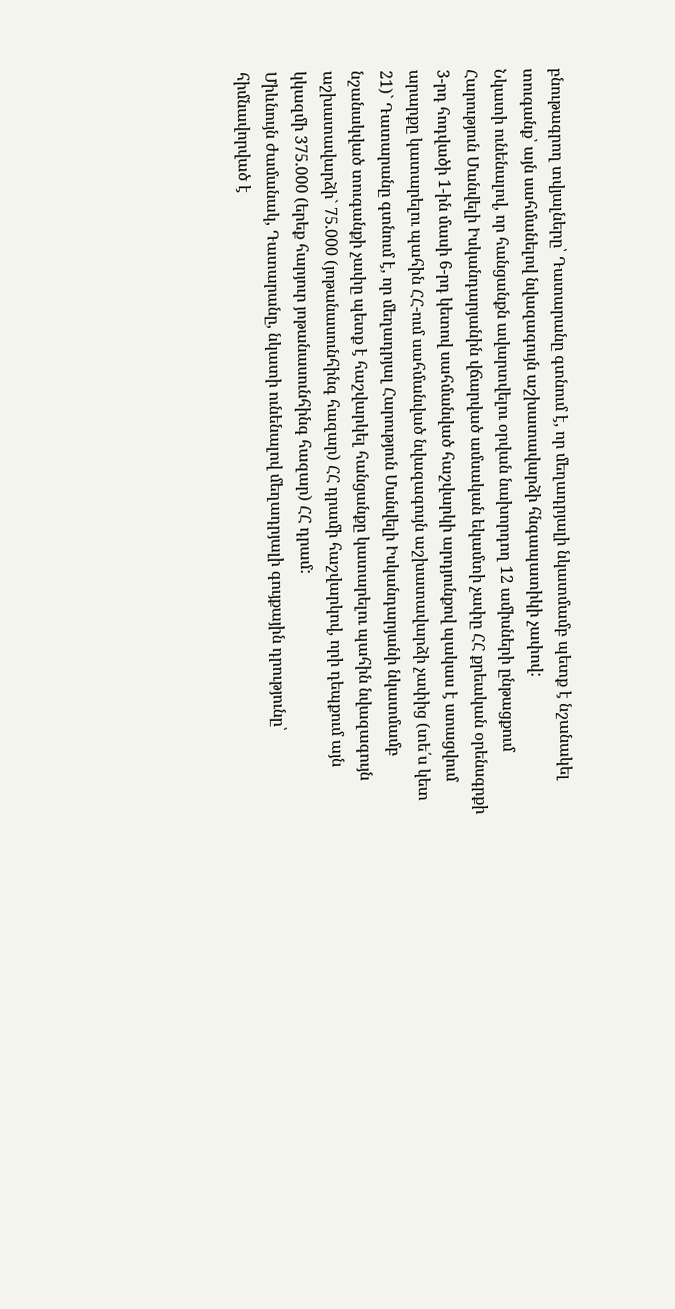բնութագրող տվյալները՝ Դատարանը գտնում է, որ մեղադրյալի նկատմամբ պետք է նշանակել տուգանք՝ այն սահմանելով նվազագույն աշխատավարձի հնգապատիկի չափով:
Նկատի ունենալով, որ հանցանքն ավարտվելու օրվան նախորդող 12 ամիսների ընթացքում Հարություն Մանվելի Իսկանդարյանին վճարված ամսական եկամտի չափը ՀՀ քրեական օրենսգրքի 3-րդ հոդվածի 1-ին մասի 6-րդ կետով սահմանված հաշվարկի արդյունքով պակաս է ստացվում արարքը կատարելու պահին ՀՀ-ում սահմանված նվազագույն աշխատավարձի չափից (տե՛ս կետ 21)` Դատարանը գտնում է, որ մեղադրյալ Հարություն Մանվելի Իսկանդարյանի նկատմամբ նշանակված տուգանքի չափը պետք է հաշվարկել հանցանքը կատարելու պահին նվազագույն աշխատավարձի` 75.000 (յոթանասունհինգ հազար) ՀՀ դրամի հաշվարկով, որի դեպքում այն կկազմի 375.000 (երեք հարյուր յոթանասունհինգ հազար) ՀՀ դրամ:
Միևնույն ժամանակ, Դատարանը, նկատի ունենալով մեղադրյալի գույքային դրությունը՝ հիմնավորված է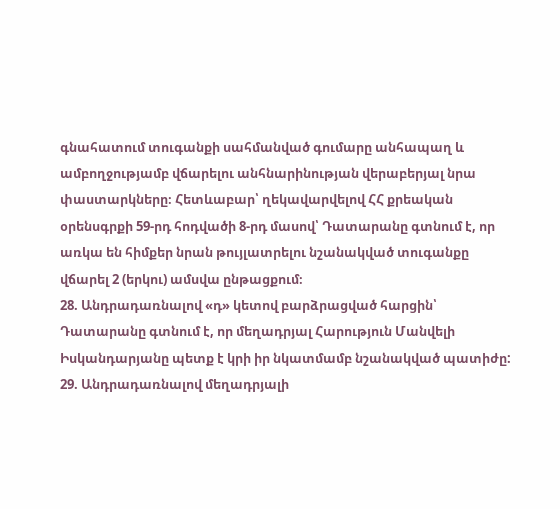գնահատում տուգանքի սահմանված գումարը անհապաղ և ամբողջությամբ վճարելու անհնարինության վերաբերյալ նրա փաստարկները։ Հետևաբար՝ ղեկավարվելով ՀՀ քրեական օրենսգրքի 59-րդ հոդվածի 8-րդ մասով՝ Դատարանը գտնում է, որ առկա են հիմքեր նրան թույլատրելու նշանակված տուգանքը վճարել 2 (երկու) ամսվա ընթացքում։
28. Անդրադառնալով «դ» կետով բարձրացված հարցին՝ Դատարանը գտնում է, որ մեղադրյալ Հարություն Մանվելի Իսկանդարյանը պետք է կրի իր նկատմամբ նշանակված պատիժը:
29. Անդրադառնալով մեղադրյալի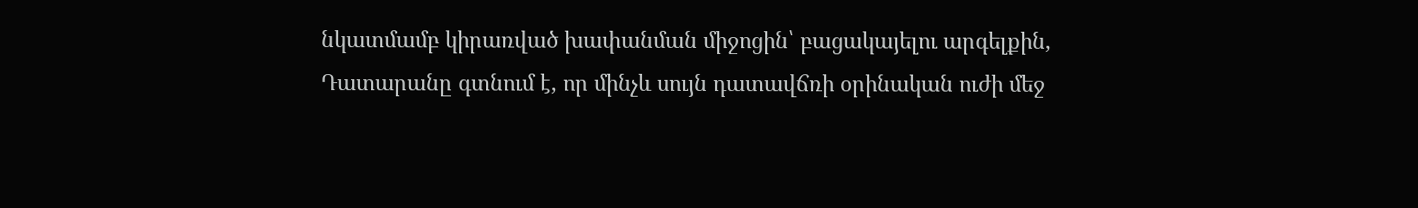նկատմամբ կիրառված խափանման միջոցին՝ բացակայելու արգելքին, Դատարանը գտնում է, որ մինչև սույն դատավճռի օրինական ուժի մեջ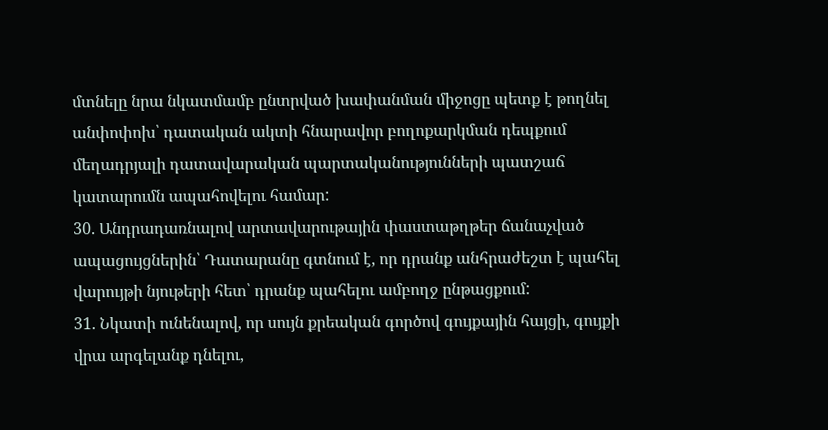մտնելը նրա նկատմամբ ընտրված խափանման միջոցը պետք է թողնել անփոփոխ՝ դատական ակտի հնարավոր բողոքարկման դեպքում մեղադրյալի դատավարական պարտականությունների պատշաճ կատարումն ապահովելու համար:
30. Անդրադառնալով արտավարութային փաստաթղթեր ճանաչված ապացույցներին՝ Դատարանը գտնում է, որ դրանք անհրաժեշտ է պահել վարույթի նյութերի հետ՝ դրանք պահելու ամբողջ ընթացքում:
31. Նկատի ունենալով, որ սույն քրեական գործով գույքային հայցի, գույքի վրա արգելանք դնելու,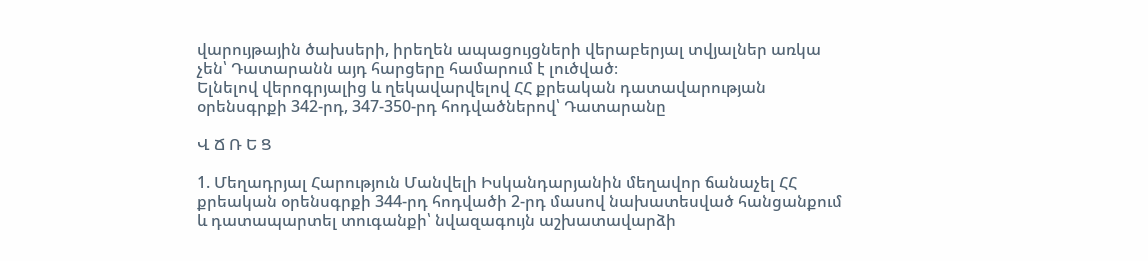վարույթային ծախսերի, իրեղեն ապացույցների վերաբերյալ տվյալներ առկա չեն՝ Դատարանն այդ հարցերը համարում է լուծված։
Ելնելով վերոգրյալից և ղեկավարվելով ՀՀ քրեական դատավարության օրենսգրքի 342-րդ, 347-350-րդ հոդվածներով՝ Դատարանը

Վ Ճ Ռ Ե Ց

1. Մեղադրյալ Հարություն Մանվելի Իսկանդարյանին մեղավոր ճանաչել ՀՀ քրեական օրենսգրքի 344-րդ հոդվածի 2-րդ մասով նախատեսված հանցանքում և դատապարտել տուգանքի՝ նվազագույն աշխատավարձի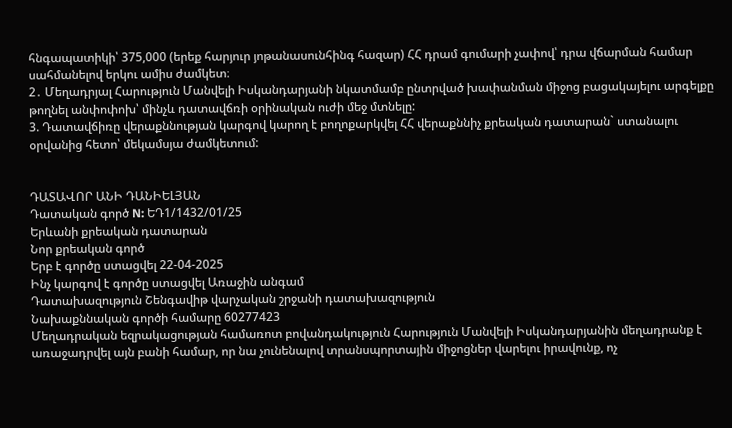հնգապատիկի՝ 375,000 (երեք հարյուր յոթանասունհինգ հազար) ՀՀ դրամ գումարի չափով՝ դրա վճարման համար սահմանելով երկու ամիս ժամկետ։
2․ Մեղադրյալ Հարություն Մանվելի Իսկանդարյանի նկատմամբ ընտրված խափանման միջոց բացակայելու արգելքը թողնել անփոփոխ՝ մինչև դատավճռի օրինական ուժի մեջ մտնելը:
3. Դատավճիռը վերաքննության կարգով կարող է բողոքարկվել ՀՀ վերաքննիչ քրեական դատարան` ստանալու օրվանից հետո՝ մեկամսյա ժամկետում:


ԴԱՏԱՎՈՐ ԱՆԻ ԴԱՆԻԵԼՅԱՆ
Դատական գործ N: ԵԴ1/1432/01/25
Երևանի քրեական դատարան
Նոր քրեական գործ
Երբ է գործը ստացվել 22-04-2025
Ինչ կարգով է գործը ստացվել Առաջին անգամ
Դատախազություն Շենգավիթ վարչական շրջանի դատախազություն
Նախաքննական գործի համարը 60277423
Մեղադրական եզրակացության համառոտ բովանդակություն Հարություն Մանվելի Իսկանդարյանին մեղադրանք է առաջադրվել այն բանի համար, որ նա չունենալով տրանսպորտային միջոցներ վարելու իրավունք, ոչ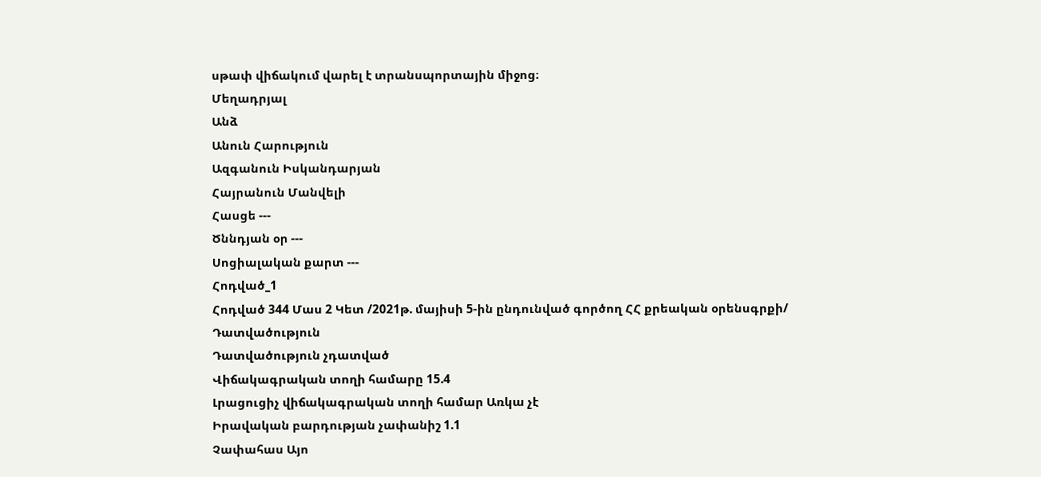սթափ վիճակում վարել է տրանսպորտային միջոց։
Մեղադրյալ
Անձ
Անուն Հարություն
Ազգանուն Իսկանդարյան
Հայրանուն Մանվելի
Հասցե ---
Ծննդյան օր ---
Սոցիալական քարտ ---
Հոդված_1
Հոդված 344 Մաս 2 Կետ /2021թ. մայիսի 5-ին ընդունված գործող ՀՀ քրեական օրենսգրքի/
Դատվածություն
Դատվածություն չդատված
Վիճակագրական տողի համարը 15.4
Լրացուցիչ վիճակագրական տողի համար Առկա չէ
Իրավական բարդության չափանիշ 1.1
Չափահաս Այո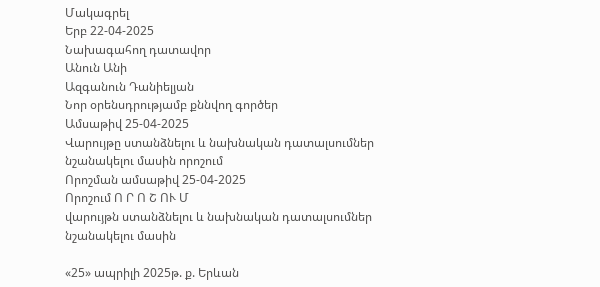Մակագրել
Երբ 22-04-2025
Նախագահող դատավոր
Անուն Անի
Ազգանուն Դանիելյան
Նոր օրենսդրությամբ քննվող գործեր
Ամսաթիվ 25-04-2025
Վարույթը ստանձնելու և նախնական դատալսումներ նշանակելու մասին որոշում
Որոշման ամսաթիվ 25-04-2025
Որոշում Ո Ր Ո Շ ՈՒ Մ
վարույթն ստանձնելու և նախնական դատալսումներ նշանակելու մասին

«25» ապրիլի 2025թ. ք. Երևան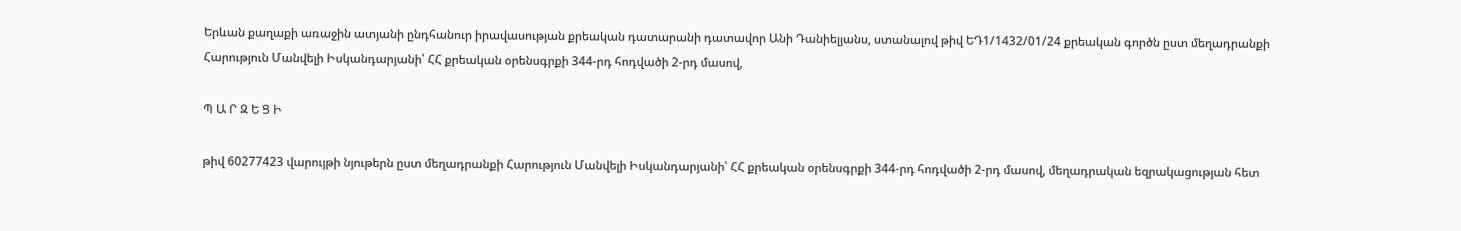Երևան քաղաքի առաջին ատյանի ընդհանուր իրավասության քրեական դատարանի դատավոր Անի Դանիելյանս, ստանալով թիվ ԵԴ1/1432/01/24 քրեական գործն ըստ մեղադրանքի Հարություն Մանվելի Իսկանդարյանի՝ ՀՀ քրեական օրենսգրքի 344-րդ հոդվածի 2-րդ մասով,

Պ Ա Ր Զ Ե Ց Ի

թիվ 60277423 վարույթի նյութերն ըստ մեղադրանքի Հարություն Մանվելի Իսկանդարյանի՝ ՀՀ քրեական օրենսգրքի 344-րդ հոդվածի 2-րդ մասով, մեղադրական եզրակացության հետ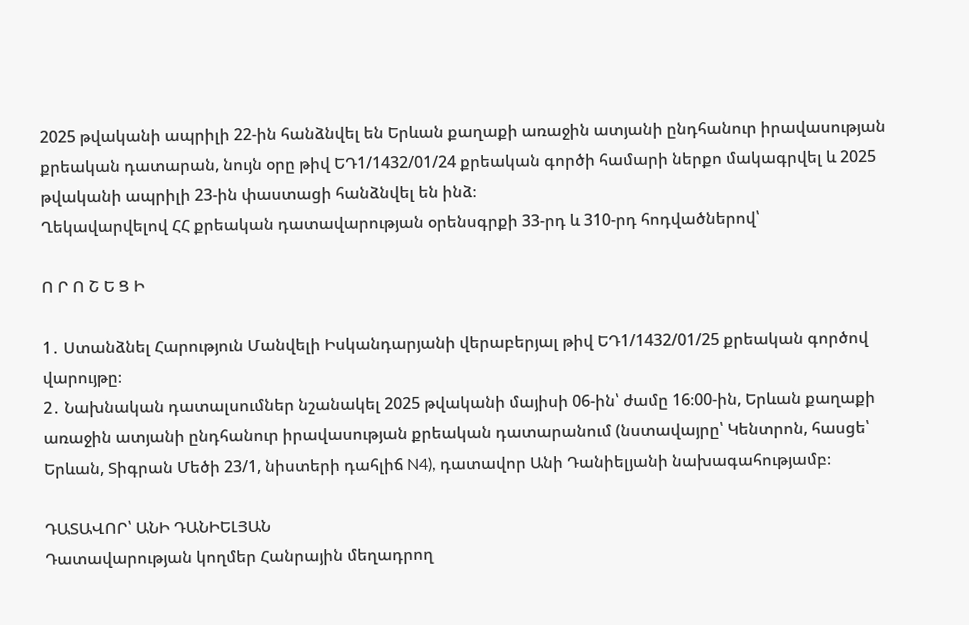2025 թվականի ապրիլի 22-ին հանձնվել են Երևան քաղաքի առաջին ատյանի ընդհանուր իրավասության քրեական դատարան, նույն օրը թիվ ԵԴ1/1432/01/24 քրեական գործի համարի ներքո մակագրվել և 2025 թվականի ապրիլի 23-ին փաստացի հանձնվել են ինձ։
Ղեկավարվելով ՀՀ քրեական դատավարության օրենսգրքի 33-րդ և 310-րդ հոդվածներով՝

Ո Ր Ո Շ Ե Ց Ի

1․ Ստանձնել Հարություն Մանվելի Իսկանդարյանի վերաբերյալ թիվ ԵԴ1/1432/01/25 քրեական գործով վարույթը։
2․ Նախնական դատալսումներ նշանակել 2025 թվականի մայիսի 06-ին՝ ժամը 16։00-ին, Երևան քաղաքի առաջին ատյանի ընդհանուր իրավասության քրեական դատարանում (նստավայրը՝ Կենտրոն, հասցե՝ Երևան, Տիգրան Մեծի 23/1, նիստերի դահլիճ N4), դատավոր Անի Դանիելյանի նախագահությամբ։

ԴԱՏԱՎՈՐ՝ ԱՆԻ ԴԱՆԻԵԼՅԱՆ
Դատավարության կողմեր Հանրային մեղադրող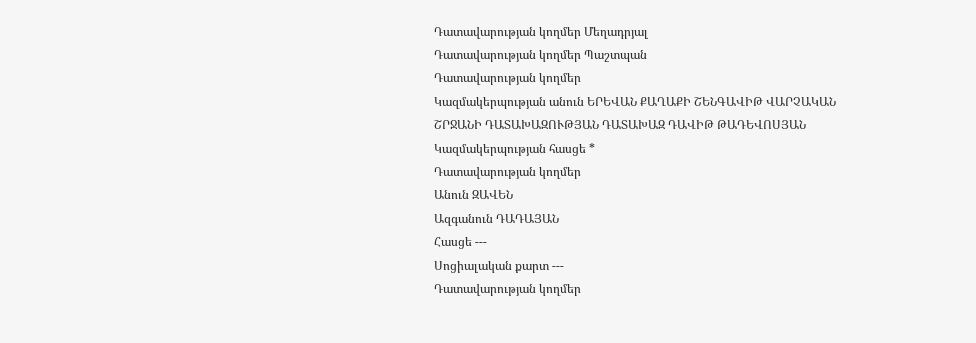Դատավարության կողմեր Մեղադրյալ
Դատավարության կողմեր Պաշտպան
Դատավարության կողմեր
Կազմակերպության անուն ԵՐԵՎԱՆ ՔԱՂԱՔԻ ՇԵՆԳԱՎԻԹ ՎԱՐՉԱԿԱՆ ՇՐՋԱՆԻ ԴԱՏԱԽԱԶՈՒԹՅԱՆ ԴԱՏԱԽԱԶ ԴԱՎԻԹ ԹԱԴԵՎՈՍՅԱՆ
Կազմակերպության հասցե *
Դատավարության կողմեր
Անուն ԶԱՎԵՆ
Ազգանուն ԴԱԴԱՅԱՆ
Հասցե ---
Սոցիալական քարտ ---
Դատավարության կողմեր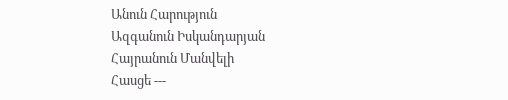Անուն Հարություն
Ազգանուն Իսկանդարյան
Հայրանուն Մանվելի
Հասցե ---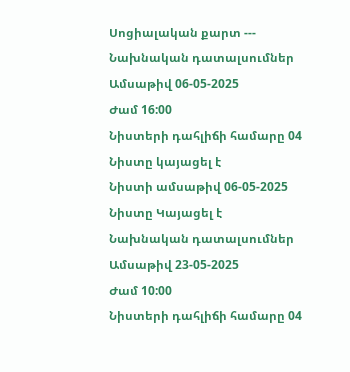Սոցիալական քարտ ---
Նախնական դատալսումներ
Ամսաթիվ 06-05-2025
Ժամ 16:00
Նիստերի դահլիճի համարը 04
Նիստը կայացել է
Նիստի ամսաթիվ 06-05-2025
Նիստը Կայացել է
Նախնական դատալսումներ
Ամսաթիվ 23-05-2025
Ժամ 10:00
Նիստերի դահլիճի համարը 04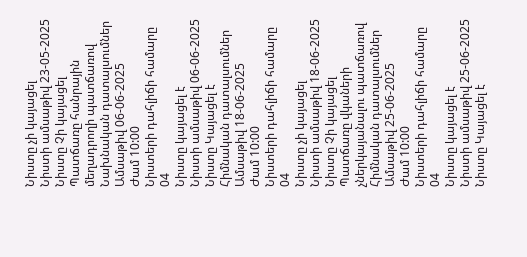Նիստը չի կայացել
Նիստի ամսաթիվ 23-05-2025
Նիստը Չի կայացել
Պատճառը հանրային մեղադրողի պատճառով
Նախնական դատալսումներ
Ամսաթիվ 06-06-2025
Ժամ 10:00
Նիստերի դահլիճի համարը 04
Նիստը կայացել է
Նիստի ամսաթիվ 06-06-2025
Նիստը Կայացել է
Հիմնական դատալսումներ
Ամսաթիվ 18-06-2025
Ժամ 10:00
Նիստերի դահլիճի համարը 04
Նիստը չի կայացել
Նիստի ամսաթիվ 18-06-2025
Նիստը Չի կայացել
Պատճառը վկաների չներկայանալու պատճառով
Հիմնական դատալսումներ
Ամսաթիվ 25-06-2025
Ժամ 10:00
Նիստերի դահլիճի համարը 04
Նիստը կայացել է
Նիստի ամսաթիվ 25-06-2025
Նիստը Կայացել է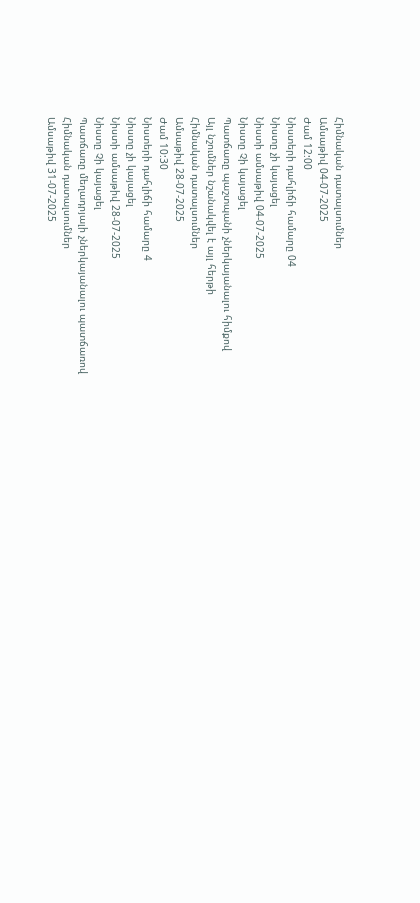Հիմնական դատալսումներ
Ամսաթիվ 04-07-2025
Ժամ 12:00
Նիստերի դահլիճի համարը 04
Նիստը չի կայացել
Նիստի ամսաթիվ 04-07-2025
Նիստը Չի կայացել
Պատճառը պաշտպանի չներկայանալու հիմքով
Այլ նշումներ նշանակվել է այլ հերթի
Հիմնական դատալսումներ
Ամսաթիվ 28-07-2025
Ժամ 10:30
Նիստերի դահլիճի համարը 4
Նիստը չի կայացել
Նիստի ամսաթիվ 28-07-2025
Նիստը Չի կայացել
Պատճառը մեղադրյալի չներկայանալու պատճառով
Հիմնական դատալսումներ
Ամսաթիվ 31-07-2025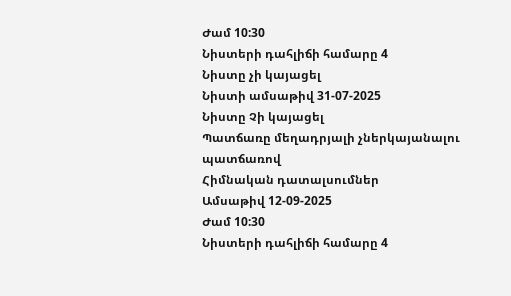Ժամ 10:30
Նիստերի դահլիճի համարը 4
Նիստը չի կայացել
Նիստի ամսաթիվ 31-07-2025
Նիստը Չի կայացել
Պատճառը մեղադրյալի չներկայանալու պատճառով
Հիմնական դատալսումներ
Ամսաթիվ 12-09-2025
Ժամ 10:30
Նիստերի դահլիճի համարը 4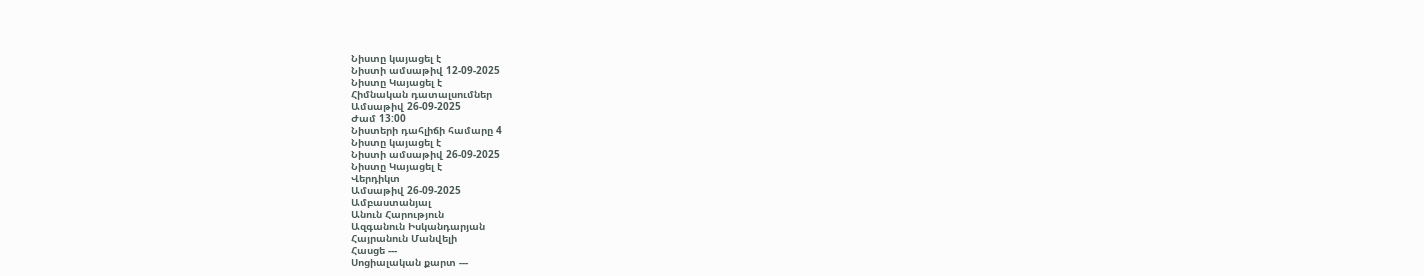Նիստը կայացել է
Նիստի ամսաթիվ 12-09-2025
Նիստը Կայացել է
Հիմնական դատալսումներ
Ամսաթիվ 26-09-2025
Ժամ 13:00
Նիստերի դահլիճի համարը 4
Նիստը կայացել է
Նիստի ամսաթիվ 26-09-2025
Նիստը Կայացել է
Վերդիկտ
Ամսաթիվ 26-09-2025
Ամբաստանյալ
Անուն Հարություն
Ազգանուն Իսկանդարյան
Հայրանուն Մանվելի
Հասցե ---
Սոցիալական քարտ ---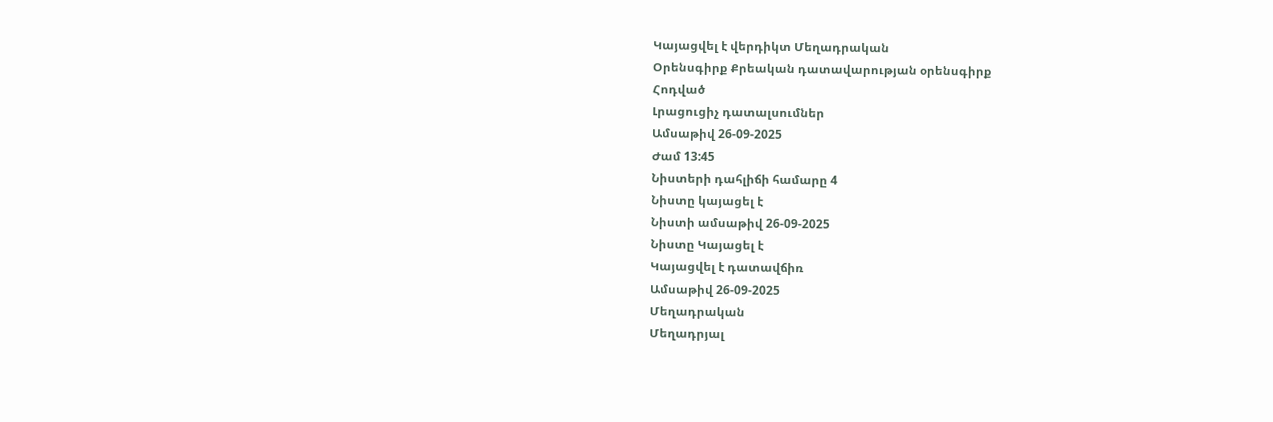Կայացվել է վերդիկտ Մեղադրական
Օրենսգիրք Քրեական դատավարության օրենսգիրք
Հոդված
Լրացուցիչ դատալսումներ
Ամսաթիվ 26-09-2025
Ժամ 13:45
Նիստերի դահլիճի համարը 4
Նիստը կայացել է
Նիստի ամսաթիվ 26-09-2025
Նիստը Կայացել է
Կայացվել է դատավճիռ
Ամսաթիվ 26-09-2025
Մեղադրական
Մեղադրյալ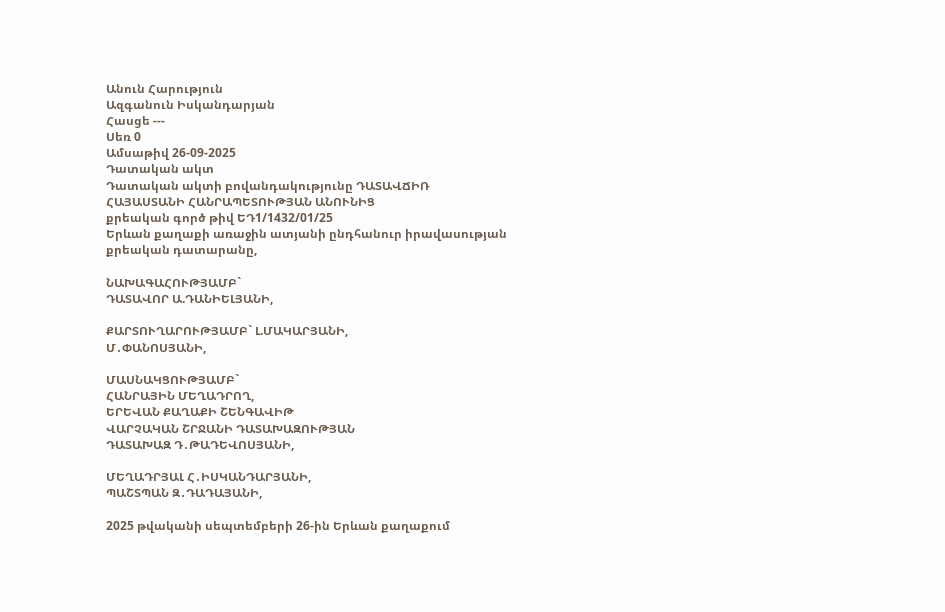Անուն Հարություն
Ազգանուն Իսկանդարյան
Հասցե ---
Սեռ 0
Ամսաթիվ 26-09-2025
Դատական ակտ
Դատական ակտի բովանդակությունը ԴԱՏԱՎՃԻՌ
ՀԱՅԱՍՏԱՆԻ ՀԱՆՐԱՊԵՏՈՒԹՅԱՆ ԱՆՈՒՆԻՑ
քրեական գործ թիվ ԵԴ1/1432/01/25
Երևան քաղաքի առաջին ատյանի ընդհանուր իրավասության
քրեական դատարանը,

ՆԱԽԱԳԱՀՈՒԹՅԱՄԲ`
ԴԱՏԱՎՈՐ Ա.ԴԱՆԻԵԼՅԱՆԻ,

ՔԱՐՏՈՒՂԱՐՈՒԹՅԱՄԲ` Լ.ՄԱԿԱՐՅԱՆԻ,
Մ․ՓԱՆՈՍՅԱՆԻ,

ՄԱՍՆԱԿՑՈՒԹՅԱՄԲ`
ՀԱՆՐԱՅԻՆ ՄԵՂԱԴՐՈՂ,
ԵՐԵՎԱՆ ՔԱՂԱՔԻ ՇԵՆԳԱՎԻԹ
ՎԱՐՉԱԿԱՆ ՇՐՋԱՆԻ ԴԱՏԱԽԱԶՈՒԹՅԱՆ
ԴԱՏԱԽԱԶ Դ․ԹԱԴԵՎՈՍՅԱՆԻ,

ՄԵՂԱԴՐՅԱԼ Հ․ԻՍԿԱՆԴԱՐՅԱՆԻ,
ՊԱՇՏՊԱՆ Զ․ԴԱԴԱՅԱՆԻ,

2025 թվականի սեպտեմբերի 26-ին Երևան քաղաքում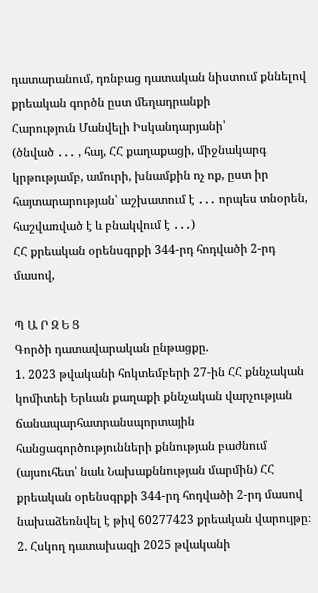դատարանում, դռնբաց դատական նիստում քննելով քրեական գործն ըստ մեղադրանքի
Հարություն Մանվելի Իսկանդարյանի՝
(ծնված ․․․ , հայ, ՀՀ քաղաքացի, միջնակարգ կրթությամբ, ամուրի, խնամքին ոչ ոք, ըստ իր հայտարարության՝ աշխատում է ․․․ որպես տնօրեն, հաշվառված է և բնակվում է ․․․)
ՀՀ քրեական օրենսգրքի 344-րդ հոդվածի 2-րդ մասով,

Պ Ա Ր Զ Ե Ց
Գործի դատավարական ընթացքը.
1. 2023 թվականի հոկտեմբերի 27-ին ՀՀ քննչական կոմիտեի Երևան քաղաքի քննչական վարչության ճանապարհատրանսպորտային հանցագործությունների քննության բաժնում (այսուհետ՝ նաև Նախաքննության մարմին) ՀՀ քրեական օրենսգրքի 344-րդ հոդվածի 2-րդ մասով նախաձեռնվել է թիվ 60277423 քրեական վարույթը։
2. Հսկող դատախազի 2025 թվականի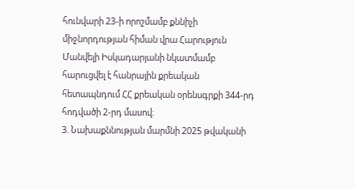հունվարի 23-ի որոշմամբ քննիչի միջնորդության հիման վրա Հարություն Մանվելի Իսկադարյանի նկատմամբ հարուցվել է հանրային քրեական հետապնդում ՀՀ քրեական օրենսգրքի 344-րդ հոդվածի 2-րդ մասով։
3. Նախաքննության մարմնի 2025 թվականի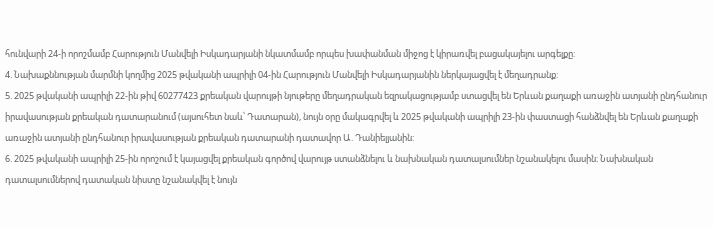հունվարի 24-ի որոշմամբ Հարություն Մանվելի Իսկադարյանի նկատմամբ որպես խափանման միջոց է կիրառվել բացակայելու արգելքը:
4. Նախաքննության մարմնի կողմից 2025 թվականի ապրիլի 04-ին Հարություն Մանվելի Իսկադարյանին ներկայացվել է մեղադրանք:
5. 2025 թվականի ապրիլի 22-ին թիվ 60277423 քրեական վարույթի նյութերը մեղադրական եզրակացությամբ ստացվել են Երևան քաղաքի առաջին ատյանի ընդհանուր իրավասության քրեական դատարանում (այսուհետ նաև՝ Դատարան), նույն օրը մակագրվել և 2025 թվականի ապրիլի 23-ին փաստացի հանձնվել են Երևան քաղաքի առաջին ատյանի ընդհանուր իրավասության քրեական դատարանի դատավոր Ա․Դանիելյանին:
6. 2025 թվականի ապրիլի 25-ին որոշում է կայացվել քրեական գործով վարույթ ստանձնելու և նախնական դատալսումներ նշանակելու մասին։ Նախնական դատալսումներով դատական նիստը նշանակվել է նույն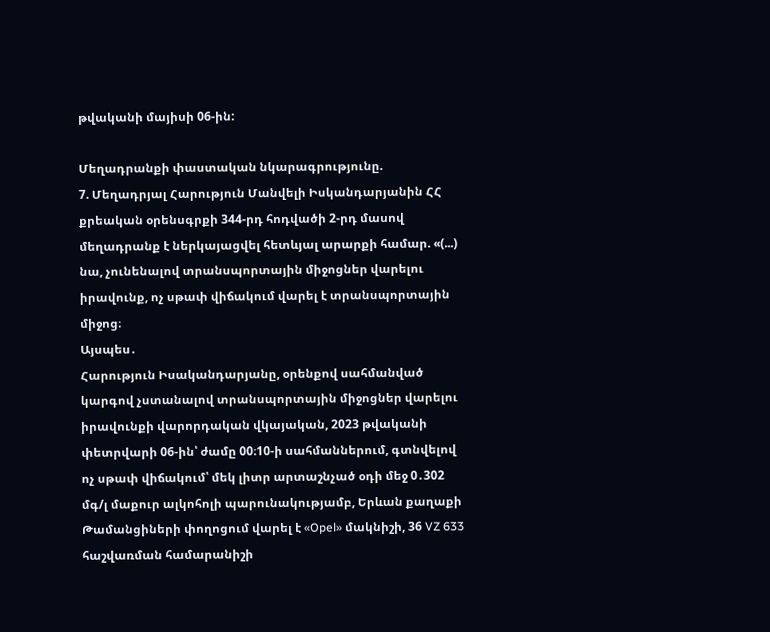թվականի մայիսի 06-ին:

Մեղադրանքի փաստական նկարագրությունը.
7. Մեղադրյալ Հարություն Մանվելի Իսկանդարյանին ՀՀ քրեական օրենսգրքի 344-րդ հոդվածի 2-րդ մասով մեղադրանք է ներկայացվել հետևյալ արարքի համար. «(...) նա, չունենալով տրանսպորտային միջոցներ վարելու իրավունք, ոչ սթափ վիճակում վարել է տրանսպորտային միջոց։
Այսպես․
Հարություն Իսականդարյանը, օրենքով սահմանված կարգով չստանալով տրանսպորտային միջոցներ վարելու իրավունքի վարորդական վկայական, 2023 թվականի փետրվարի 06-ին՝ ժամը 00։10-ի սահմաններում, գտնվելով ոչ սթափ վիճակում՝ մեկ լիտր արտաշնչած օդի մեջ 0․302 մգ/լ մաքուր ալկոհոլի պարունակությամբ, Երևան քաղաքի Թամանցիների փողոցում վարել է «Opel» մակնիշի, 36 VZ 633 հաշվառման համարանիշի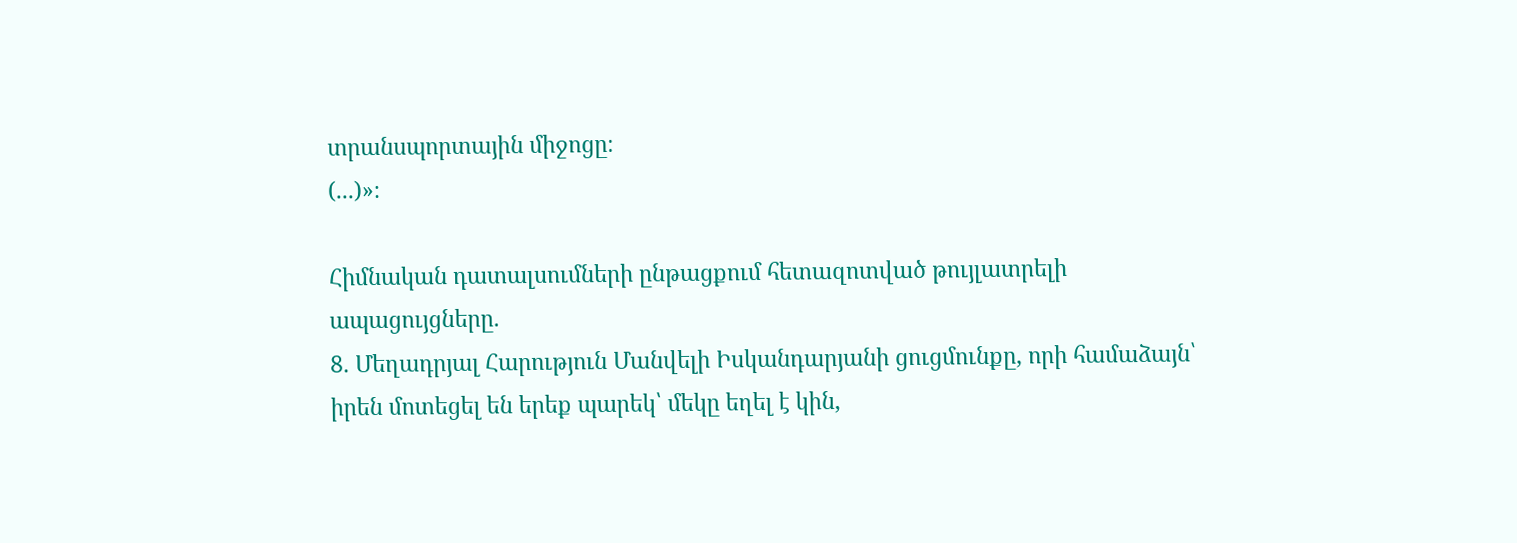տրանսպորտային միջոցը։
(...)»։

Հիմնական դատալսումների ընթացքում հետազոտված թույլատրելի ապացույցները.
8. Մեղադրյալ Հարություն Մանվելի Իսկանդարյանի ցուցմունքը, որի համաձայն՝ իրեն մոտեցել են երեք պարեկ՝ մեկը եղել է կին,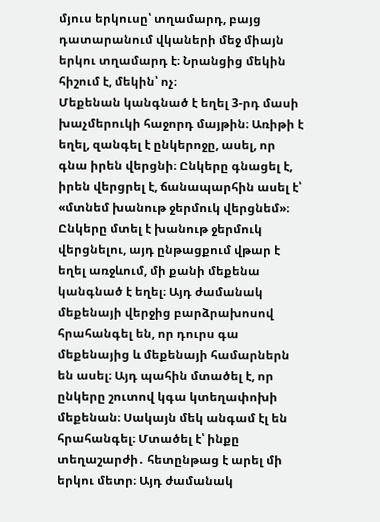մյուս երկուսը՝ տղամարդ, բայց դատարանում վկաների մեջ միայն երկու տղամարդ է։ Նրանցից մեկին հիշում է, մեկին՝ ոչ։
Մեքենան կանգնած է եղել 3-րդ մասի խաչմերուկի հաջորդ մայթին։ Առիթի է եղել, զանգել է ընկերոջը, ասել, որ գնա իրեն վերցնի։ Ընկերը գնացել է, իրեն վերցրել է, ճանապարհին ասել է՝ «մտնեմ խանութ ջերմուկ վերցնեմ»։ Ընկերը մտել է խանութ ջերմուկ վերցնելու, այդ ընթացքում վթար է եղել առջևում, մի քանի մեքենա կանգնած է եղել։ Այդ ժամանակ մեքենայի վերջից բարձրախոսով հրահանգել են, որ դուրս գա մեքենայից և մեքենայի համարներն են ասել։ Այդ պահին մտածել է, որ ընկերը շուտով կգա կտեղափոխի մեքենան։ Սակայն մեկ անգամ էլ են հրահանգել։ Մտածել է՝ ինքը տեղաշարժի․ հետընթաց է արել մի երկու մետր։ Այդ ժամանակ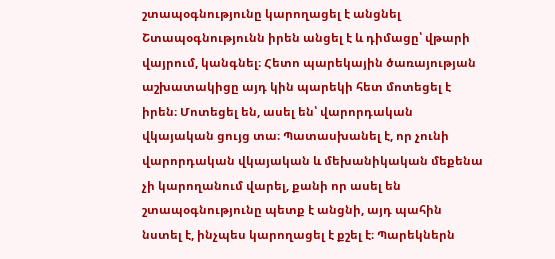շտապօգնությունը կարողացել է անցնել Շտապօգնությունն իրեն անցել է և դիմացը՝ վթարի վայրում, կանգնել։ Հետո պարեկային ծառայության աշխատակիցը այդ կին պարեկի հետ մոտեցել է իրեն։ Մոտեցել են, ասել են՝ վարորդական վկայական ցույց տա։ Պատասխանել է, որ չունի վարորդական վկայական և մեխանիկական մեքենա չի կարողանում վարել, քանի որ ասել են շտապօգնությունը պետք է անցնի, այդ պահին նստել է, ինչպես կարողացել է քշել է։ Պարեկներն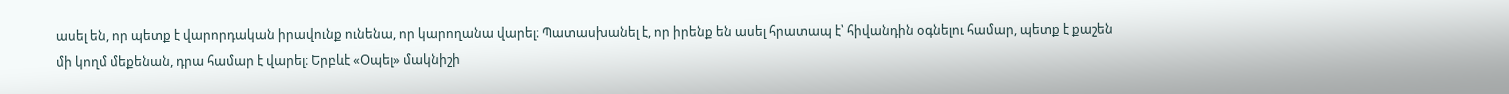ասել են, որ պետք է վարորդական իրավունք ունենա, որ կարողանա վարել։ Պատասխանել է, որ իրենք են ասել հրատապ է՝ հիվանդին օգնելու համար, պետք է քաշեն մի կողմ մեքենան, դրա համար է վարել։ Երբևէ «Օպել» մակնիշի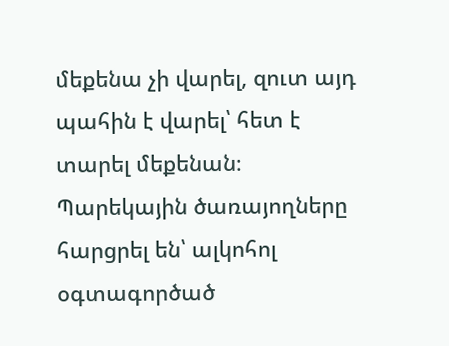մեքենա չի վարել, զուտ այդ պահին է վարել՝ հետ է տարել մեքենան։
Պարեկային ծառայողները հարցրել են՝ ալկոհոլ օգտագործած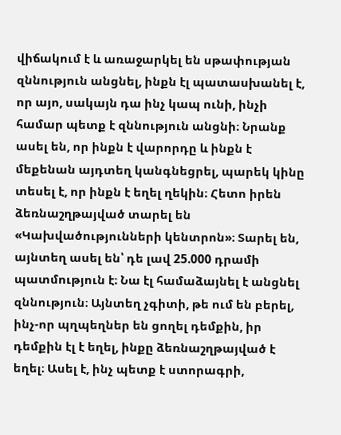վիճակում է և առաջարկել են սթափության զննություն անցնել, ինքն էլ պատասխանել է, որ այո, սակայն դա ինչ կապ ունի, ինչի համար պետք է զննություն անցնի։ Նրանք ասել են, որ ինքն է վարորդը և ինքն է մեքենան այդտեղ կանգնեցրել, պարեկ կինը տեսել է, որ ինքն է եղել ղեկին։ Հետո իրեն ձեռնաշղթայված տարել են «Կախվածությունների կենտրոն»։ Տարել են, այնտեղ ասել են՝ դե լավ 25.000 դրամի պատմություն է։ Նա էլ համաձայնել է անցնել զննություն։ Այնտեղ չգիտի, թե ում են բերել, ինչ-որ պղպեղներ են ցողել դեմքին, իր դեմքին էլ է եղել, ինքը ձեռնաշղթայված է եղել։ Ասել է, ինչ պետք է ստորագրի,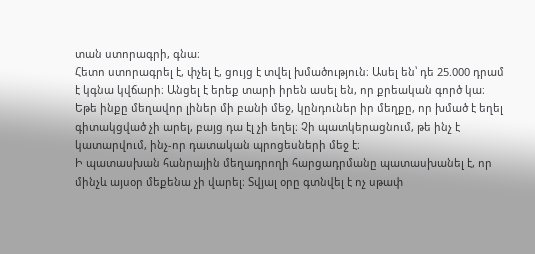տան ստորագրի, գնա։
Հետո ստորագրել է, փչել է, ցույց է տվել խմածություն։ Ասել են՝ դե 25.000 դրամ է կգնա կվճարի։ Անցել է երեք տարի իրեն ասել են, որ քրեական գործ կա։
Եթե ինքը մեղավոր լիներ մի բանի մեջ, կընդուներ իր մեղքը, որ խմած է եղել գիտակցված չի արել, բայց դա էլ չի եղել։ Չի պատկերացնում, թե ինչ է կատարվում, ինչ-որ դատական պրոցեսների մեջ է։
Ի պատասխան հանրային մեղադրողի հարցադրմանը պատասխանել է, որ մինչև այսօր մեքենա չի վարել։ Տվյալ օրը գտնվել է ոչ սթափ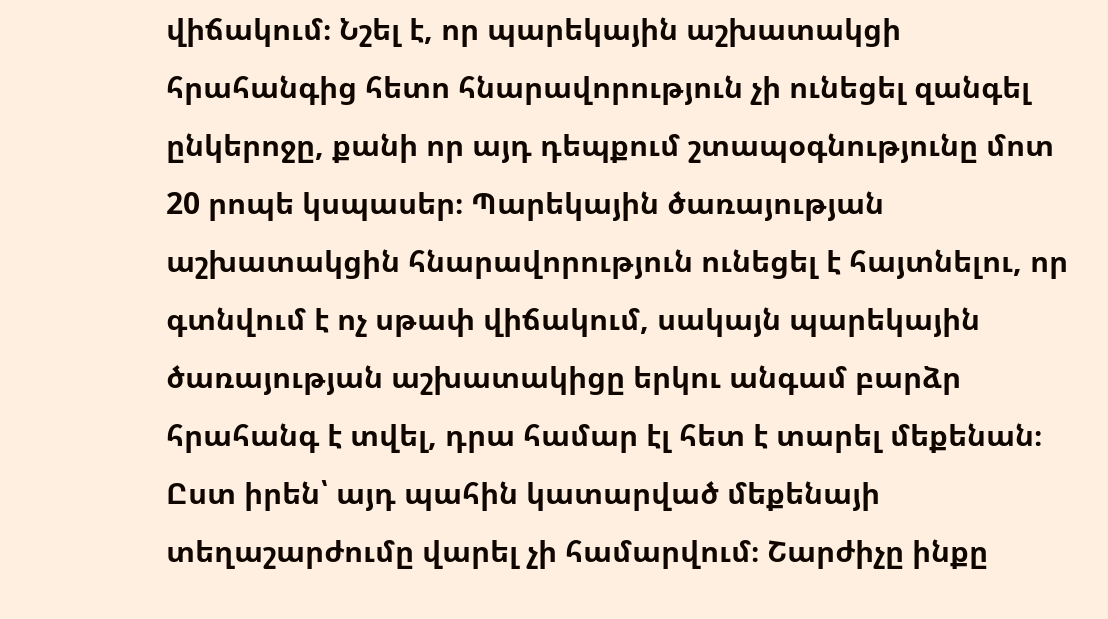վիճակում։ Նշել է, որ պարեկային աշխատակցի հրահանգից հետո հնարավորություն չի ունեցել զանգել ընկերոջը, քանի որ այդ դեպքում շտապօգնությունը մոտ 20 րոպե կսպասեր։ Պարեկային ծառայության աշխատակցին հնարավորություն ունեցել է հայտնելու, որ գտնվում է ոչ սթափ վիճակում, սակայն պարեկային ծառայության աշխատակիցը երկու անգամ բարձր հրահանգ է տվել, դրա համար էլ հետ է տարել մեքենան։ Ըստ իրեն՝ այդ պահին կատարված մեքենայի տեղաշարժումը վարել չի համարվում։ Շարժիչը ինքը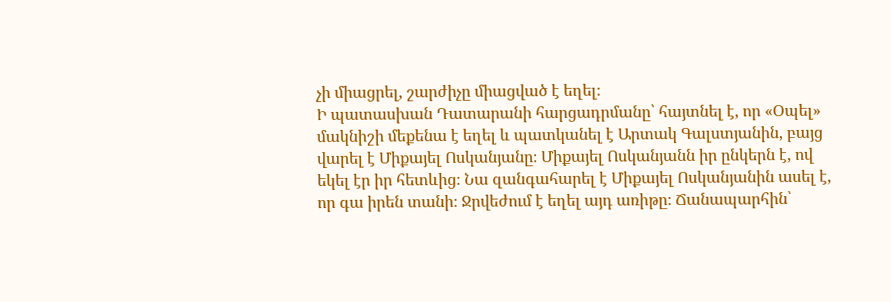չի միացրել, շարժիչը միացված է եղել։
Ի պատասխան Դատարանի հարցադրմանը՝ հայտնել է, որ «Օպել» մակնիշի մեքենա է եղել և պատկանել է Արտակ Գալստյանին, բայց վարել է Միքայել Ոսկանյանը։ Միքայել Ոսկանյանն իր ընկերն է, ով եկել էր իր հետևից։ Նա զանգահարել է Միքայել Ոսկանյանին ասել է, որ գա իրեն տանի։ Ջրվեժում է եղել այդ առիթը։ Ճանապարհին՝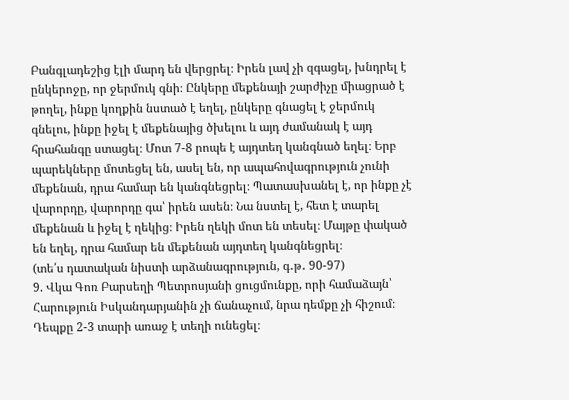Բանգլադեշից էլի մարդ են վերցրել։ Իրեն լավ չի զգացել, խնդրել է ընկերոջը, որ ջերմուկ գնի։ Ընկերը մեքենայի շարժիչը միացրած է թողել, ինքը կողքին նստած է եղել, ընկերը գնացել է ջերմուկ գնելու, ինքը իջել է մեքենայից ծխելու և այդ ժամանակ է այդ հրահանգը ստացել։ Մոտ 7-8 րոպե է այդտեղ կանգնած եղել։ Երբ պարեկները մոտեցել են, ասել են, որ ապահովագրություն չունի մեքենան, դրա համար են կանգնեցրել։ Պատասխանել է, որ ինքը չէ վարորդը, վարորդը գա՝ իրեն ասեն։ Նա նստել է, հետ է տարել մեքենան և իջել է ղեկից։ Իրեն ղեկի մոտ են տեսել։ Մայթը փակած են եղել, դրա համար են մեքենան այդտեղ կանգնեցրել։
(տե՛ս դատական նիստի արձանագրություն, գ․թ․ 90-97)
9. Վկա Գոռ Բարսեղի Պետրոսյանի ցուցմունքը, որի համաձայն՝ Հարություն Իսկանդարյանին չի ճանաչում, նրա դեմքը չի հիշում։ Դեպքը 2-3 տարի առաջ է տեղի ունեցել։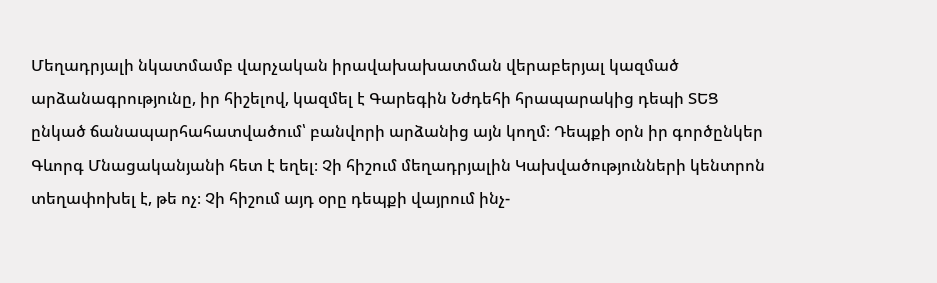Մեղադրյալի նկատմամբ վարչական իրավախախատման վերաբերյալ կազմած արձանագրությունը, իր հիշելով, կազմել է Գարեգին Նժդեհի հրապարակից դեպի ՏԵՑ ընկած ճանապարհահատվածում՝ բանվորի արձանից այն կողմ։ Դեպքի օրն իր գործընկեր Գևորգ Մնացականյանի հետ է եղել։ Չի հիշում մեղադրյալին Կախվածությունների կենտրոն տեղափոխել է, թե ոչ։ Չի հիշում այդ օրը դեպքի վայրում ինչ-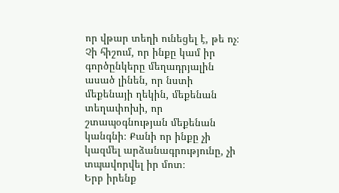որ վթար տեղի ունեցել է, թե ոչ։ Չի հիշում, որ ինքը կամ իր գործընկերը մեղադրյալին ասած լինեն, որ նստի մեքենայի ղեկին, մեքենան տեղափոխի, որ շտապօգնության մեքենան կանգնի։ Քանի որ ինքը չի կազմել արձանագրությունը, չի տպավորվել իր մոտ։
Երբ իրենք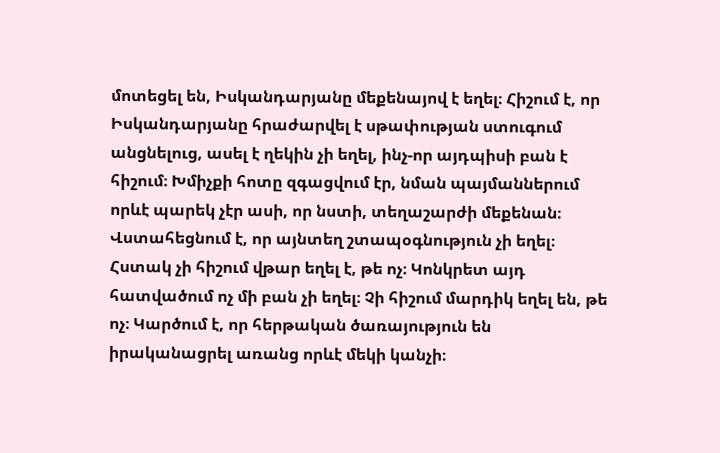մոտեցել են, Իսկանդարյանը մեքենայով է եղել։ Հիշում է, որ Իսկանդարյանը հրաժարվել է սթափության ստուգում անցնելուց, ասել է ղեկին չի եղել, ինչ-որ այդպիսի բան է հիշում։ Խմիչքի հոտը զգացվում էր, նման պայմաններում որևէ պարեկ չէր ասի, որ նստի, տեղաշարժի մեքենան։
Վստահեցնում է, որ այնտեղ շտապօգնություն չի եղել։ Հստակ չի հիշում վթար եղել է, թե ոչ։ Կոնկրետ այդ հատվածում ոչ մի բան չի եղել։ Չի հիշում մարդիկ եղել են, թե ոչ։ Կարծում է, որ հերթական ծառայություն են իրականացրել առանց որևէ մեկի կանչի։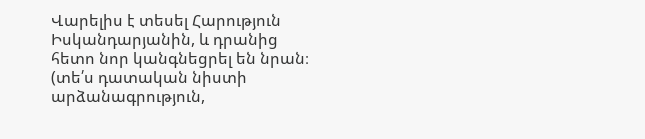Վարելիս է տեսել Հարություն Իսկանդարյանին, և դրանից հետո նոր կանգնեցրել են նրան։
(տե՛ս դատական նիստի արձանագրություն,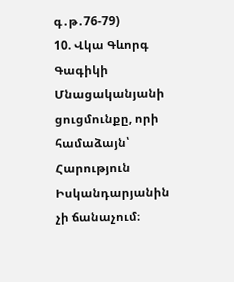գ․թ․76-79)
10. Վկա Գևորգ Գագիկի Մնացականյանի ցուցմունքը, որի համաձայն՝ Հարություն Իսկանդարյանին չի ճանաչում։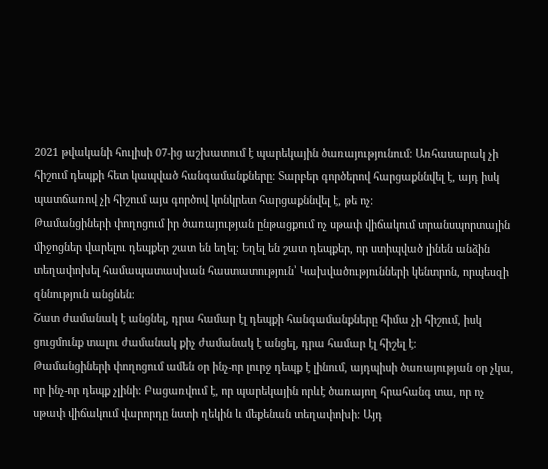2021 թվականի հուլիսի 07-ից աշխատում է պարեկային ծառայությունում։ Առհասարակ չի հիշում դեպքի հետ կապված հանգամանքները։ Տարբեր գործերով հարցաքննվել է, այդ իսկ պատճառով չի հիշում այս գործով կոնկրետ հարցաքննվել է, թե ոչ։
Թամանցիների փողոցում իր ծառայության ընթացքում ոչ սթափ վիճակում տրանսպորտային միջոցներ վարելու դեպքեր շատ են եղել։ Եղել են շատ դեպքեր, որ ստիպված լինեն անձին տեղափոխել համապատասխան հաստատություն՝ Կախվածությունների կենտրոն, որպեսզի զննություն անցնեն։
Շատ ժամանակ է անցնել, դրա համար էլ դեպքի հանգամանքները հիմա չի հիշում, իսկ ցուցմունք տալու ժամանակ քիչ ժամանակ է անցել, դրա համար էլ հիշել է։
Թամանցիների փողոցում ամեն օր ինչ-որ լուրջ դեպք է լինում, այդպիսի ծառայության օր չկա, որ ինչ-որ դեպք չլինի։ Բացառվում է, որ պարեկային որևէ ծառայող հրահանգ տա, որ ոչ սթափ վիճակում վարորդը նստի ղեկին և մեքենան տեղափոխի։ Այդ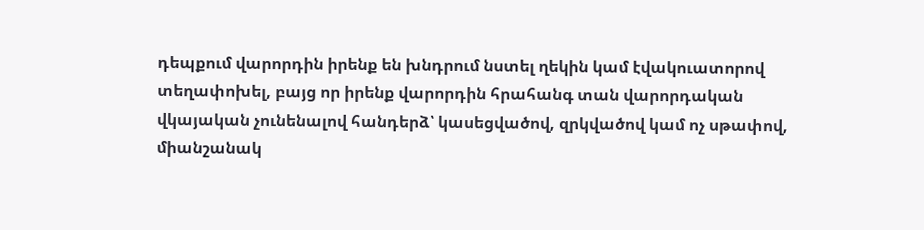դեպքում վարորդին իրենք են խնդրում նստել ղեկին կամ էվակուատորով տեղափոխել, բայց որ իրենք վարորդին հրահանգ տան վարորդական վկայական չունենալով հանդերձ՝ կասեցվածով, զրկվածով կամ ոչ սթափով, միանշանակ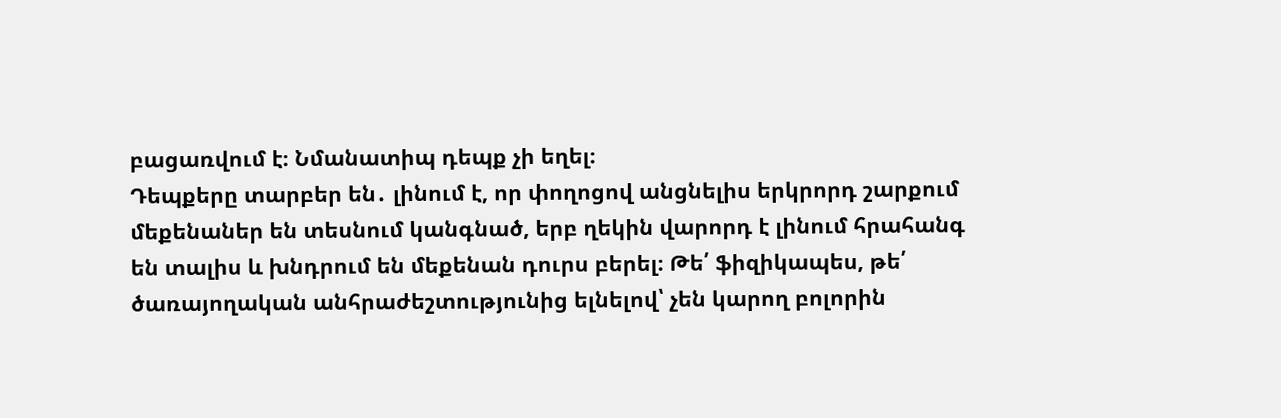բացառվում է։ Նմանատիպ դեպք չի եղել։
Դեպքերը տարբեր են․ լինում է, որ փողոցով անցնելիս երկրորդ շարքում մեքենաներ են տեսնում կանգնած, երբ ղեկին վարորդ է լինում հրահանգ են տալիս և խնդրում են մեքենան դուրս բերել։ Թե՛ ֆիզիկապես, թե՛ ծառայողական անհրաժեշտությունից ելնելով՝ չեն կարող բոլորին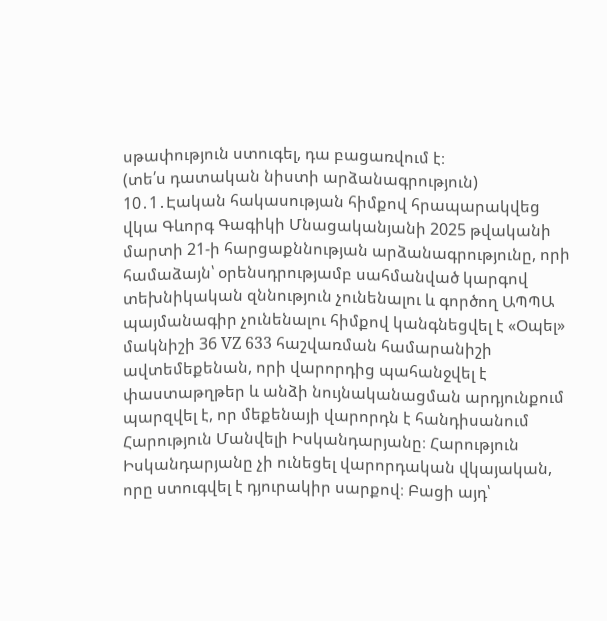սթափություն ստուգել, դա բացառվում է։
(տե՛ս դատական նիստի արձանագրություն)
10․1․Էական հակասության հիմքով հրապարակվեց վկա Գևորգ Գագիկի Մնացականյանի 2025 թվականի մարտի 21-ի հարցաքննության արձանագրությունը, որի համաձայն՝ օրենսդրությամբ սահմանված կարգով տեխնիկական զննություն չունենալու և գործող ԱՊՊԱ պայմանագիր չունենալու հիմքով կանգնեցվել է «Օպել» մակնիշի 36 VZ 633 հաշվառման համարանիշի ավտեմեքենան, որի վարորդից պահանջվել է փաստաթղթեր և անձի նույնականացման արդյունքում պարզվել է, որ մեքենայի վարորդն է հանդիսանում Հարություն Մանվելի Իսկանդարյանը։ Հարություն Իսկանդարյանը չի ունեցել վարորդական վկայական, որը ստուգվել է դյուրակիր սարքով։ Բացի այդ՝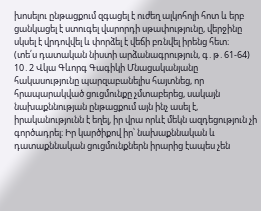խոսելու ընթացքում զգացել է ուժեղ ալկոհոլի հոտ և երբ ցանկացել է ստուգել վարորդի սթափությունը, վերջինը սկսել է վրդովվել և փորձել է վեճի բռնվել իրենց հետ։
(տե՛ս դատական նիստի արձանագրություն, գ․թ․61-64)
10․2 Վկա Գևորգ Գագիկի Մնացականյանը հակասությունը պարզաբանելիս հայտնեց, որ հրապարակված ցուցմունքը չմտաբերեց, սակայն նախաքննության ընթացքում այն ինչ ասել է, իրականությունն է եղել, իր վրա որևէ մեկն ազդեցություն չի գործադրել։ Իր կարծիքով իր՝ նախաքննական և դատաքննական ցուցմունքներն իրարից էապես չեն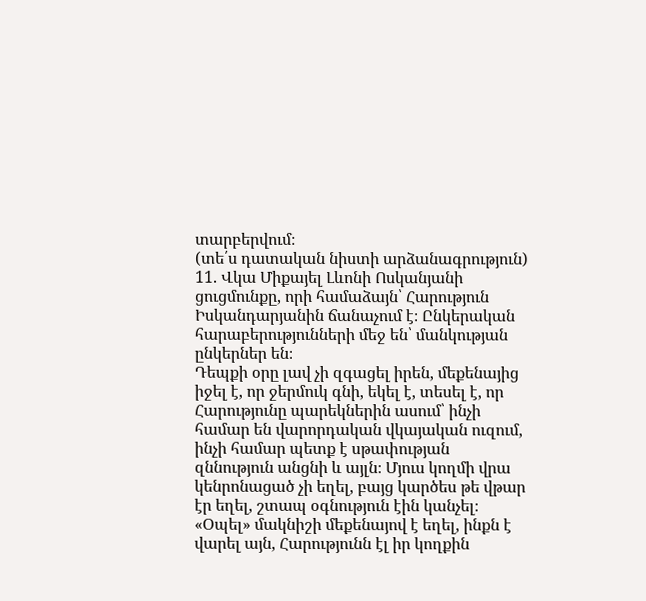տարբերվում։
(տե՛ս դատական նիստի արձանագրություն)
11. Վկա Միքայել Լևոնի Ոսկանյանի ցուցմունքը, որի համաձայն՝ Հարություն Իսկանդարյանին ճանաչում է։ Ընկերական հարաբերությունների մեջ են՝ մանկության ընկերներ են։
Դեպքի օրը լավ չի զգացել իրեն, մեքենայից իջել է, որ ջերմուկ գնի, եկել է, տեսել է, որ Հարությունը պարեկներին ասում՝ ինչի համար են վարորդական վկայական ուզում, ինչի համար պետք է սթափության զննություն անցնի և այլն։ Մյուս կողմի վրա կենրոնացած չի եղել, բայց կարծես թե վթար էր եղել, շտապ օգնություն էին կանչել։ «Օպել» մակնիշի մեքենայով է եղել, ինքն է վարել այն, Հարությունն էլ իր կողքին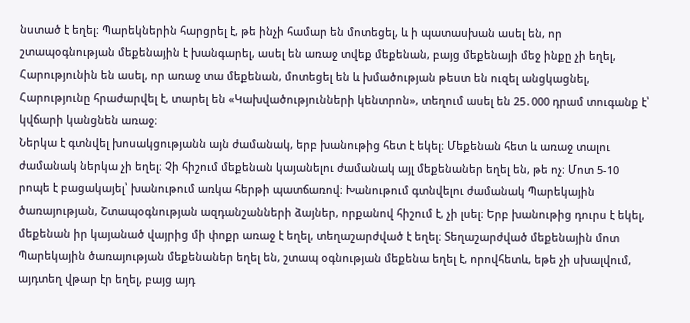նստած է եղել։ Պարեկներին հարցրել է, թե ինչի համար են մոտեցել, և ի պատասխան ասել են, որ շտապօգնության մեքենային է խանգարել, ասել են առաջ տվեք մեքենան, բայց մեքենայի մեջ ինքը չի եղել, Հարությունին են ասել, որ առաջ տա մեքենան, մոտեցել են և խմածության թեստ են ուզել անցկացնել, Հարությունը հրաժարվել է, տարել են «Կախվածությունների կենտրոն», տեղում ասել են 25․000 դրամ տուգանք է՝ կվճարի կանցնեն առաջ։
Ներկա է գտնվել խոսակցությանն այն ժամանակ, երբ խանութից հետ է եկել։ Մեքենան հետ և առաջ տալու ժամանակ ներկա չի եղել։ Չի հիշում մեքենան կայանելու ժամանակ այլ մեքենաներ եղել են, թե ոչ։ Մոտ 5-10 րոպե է բացակայել՝ խանութում առկա հերթի պատճառով։ Խանութում գտնվելու ժամանակ Պարեկային ծառայության, Շտապօգնության ազդանշանների ձայներ, որքանով հիշում է, չի լսել։ Երբ խանութից դուրս է եկել, մեքենան իր կայանած վայրից մի փոքր առաջ է եղել, տեղաշարժված է եղել։ Տեղաշարժված մեքենային մոտ Պարեկային ծառայության մեքենաներ եղել են, շտապ օգնության մեքենա եղել է, որովհետև, եթե չի սխալվում, այդտեղ վթար էր եղել, բայց այդ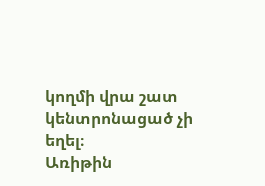կողմի վրա շատ կենտրոնացած չի եղել։
Առիթին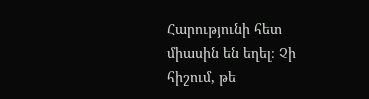Հարությունի հետ միասին են եղել։ Չի հիշում, թե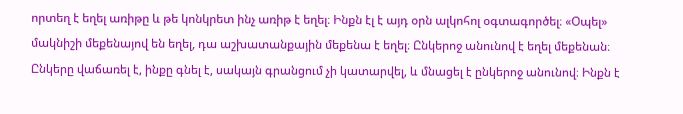որտեղ է եղել առիթը և թե կոնկրետ ինչ առիթ է եղել։ Ինքն էլ է այդ օրն ալկոհոլ օգտագործել։ «Օպել» մակնիշի մեքենայով են եղել, դա աշխատանքային մեքենա է եղել։ Ընկերոջ անունով է եղել մեքենան։ Ընկերը վաճառել է, ինքը գնել է, սակայն գրանցում չի կատարվել, և մնացել է ընկերոջ անունով։ Ինքն է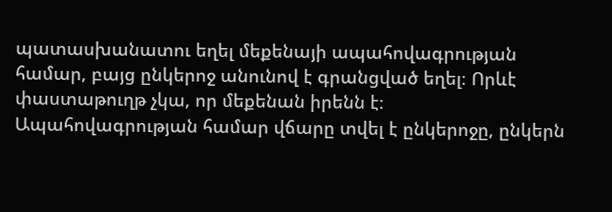պատասխանատու եղել մեքենայի ապահովագրության համար, բայց ընկերոջ անունով է գրանցված եղել։ Որևէ փաստաթուղթ չկա, որ մեքենան իրենն է։ Ապահովագրության համար վճարը տվել է ընկերոջը, ընկերն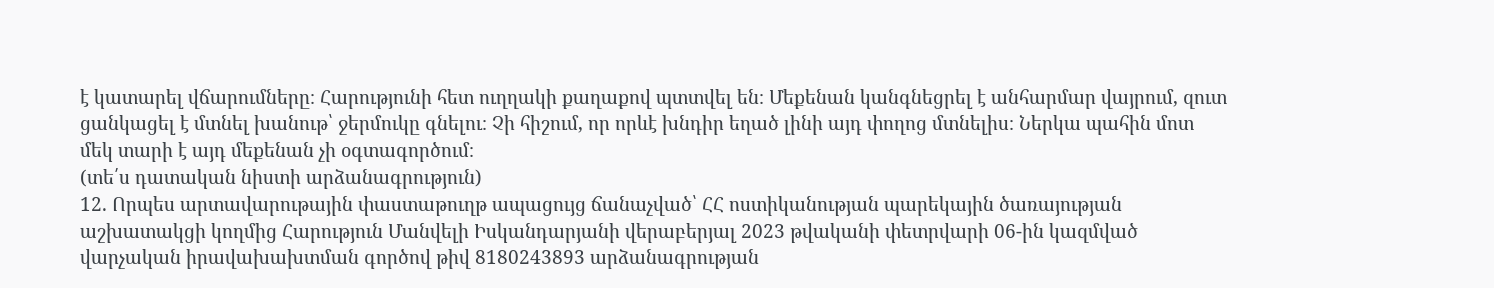է կատարել վճարումները։ Հարությունի հետ ուղղակի քաղաքով պտտվել են։ Մեքենան կանգնեցրել է անհարմար վայրում, զուտ ցանկացել է մտնել խանութ՝ ջերմուկը գնելու։ Չի հիշում, որ որևէ խնդիր եղած լինի այդ փողոց մտնելիս։ Ներկա պահին մոտ մեկ տարի է այդ մեքենան չի օգտագործում։
(տե՛ս դատական նիստի արձանագրություն)
12. Որպես արտավարութային փաստաթուղթ ապացույց ճանաչված՝ ՀՀ ոստիկանության պարեկային ծառայության աշխատակցի կողմից Հարություն Մանվելի Իսկանդարյանի վերաբերյալ 2023 թվականի փետրվարի 06-ին կազմված վարչական իրավախախտման գործով թիվ 8180243893 արձանագրության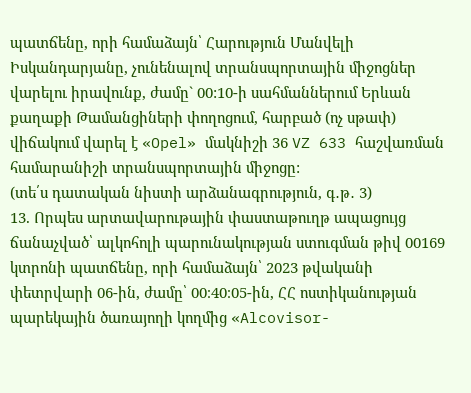պատճենը, որի համաձայն՝ Հարություն Մանվելի Իսկանդարյանը, չունենալով տրանսպորտային միջոցներ վարելու իրավունք, ժամը` 00:10-ի սահմաններում Երևան քաղաքի Թամանցիների փողոցում, հարբած (ոչ սթափ) վիճակում վարել է «Opel» մակնիշի 36 VZ 633 հաշվառման համարանիշի տրանսպորտային միջոցը:
(տե՛ս դատական նիստի արձանագրություն, գ․թ․ 3)
13. Որպես արտավարութային փաստաթուղթ ապացույց ճանաչված՝ ալկոհոլի պարունակության ստուգման թիվ 00169 կտրոնի պատճենը, որի համաձայն՝ 2023 թվականի փետրվարի 06-ին, ժամը՝ 00։40։05-ին, ՀՀ ոստիկանության պարեկային ծառայողի կողմից «Alcovisor-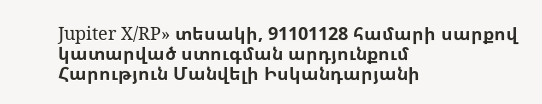Jupiter X/RP» տեսակի, 91101128 համարի սարքով կատարված ստուգման արդյունքում Հարություն Մանվելի Իսկանդարյանի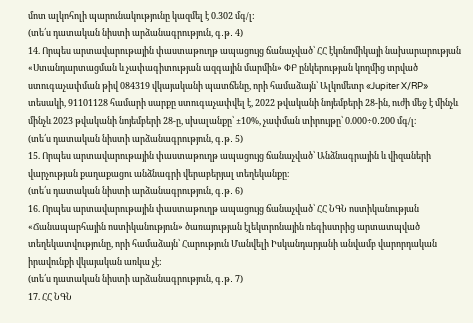մոտ ալկոհոլի պարունակությունը կազմել է 0.302 մգ/լ:
(տե՛ս դատական նիստի արձանագրություն, գ․թ․ 4)
14. Որպես արտավարութային փաստաթուղթ ապացույց ճանաչված՝ ՀՀ էկոնոմիկայի նախարարության «Ստանդարտացման և չափագիտության ազգային մարմին» ՓԲ ընկերության կողմից տրված ստուգաչափման թիվ 084319 վկայականի պատճենը, որի համաձայն՝ Ալկոմետր «Jupiter X/RP» տեսակի, 91101128 համարի սարքը ստուգաչափվել է, 2022 թվականի նոյեմբերի 28-ին, ուժի մեջ է մինչև մինչև 2023 թվականի նոյեմբերի 28-ը, սխալանքը՝ ±10%, չափման տիրույթը՝ 0.000÷0․200 մգ/լ։
(տե՛ս դատական նիստի արձանագրություն, գ․թ․ 5)
15. Որպես արտավարութային փաստաթուղթ ապացույց ճանաչված՝ Անձնագրային և վիզաների վարչության քաղաքացու անձնագրի վերաբերյալ տեղեկանքը։
(տե՛ս դատական նիստի արձանագրություն, գ․թ․ 6)
16. Որպես արտավարութային փաստաթուղթ ապացույց ճանաչված՝ ՀՀ ՆԳՆ ոստիկանության «Ճանապարհային ոստիկանություն» ծառայության էլեկտրոնային ռեգիստրից արտատպված տեղեկատվությունը, որի համաձայն՝ Հարություն Մանվելի Իսկանդարյանի անվամբ վարորդական իրավունքի վկայական առկա չէ:
(տե՛ս դատական նիստի արձանագրություն, գ․թ․ 7)
17. ՀՀ ՆԳՆ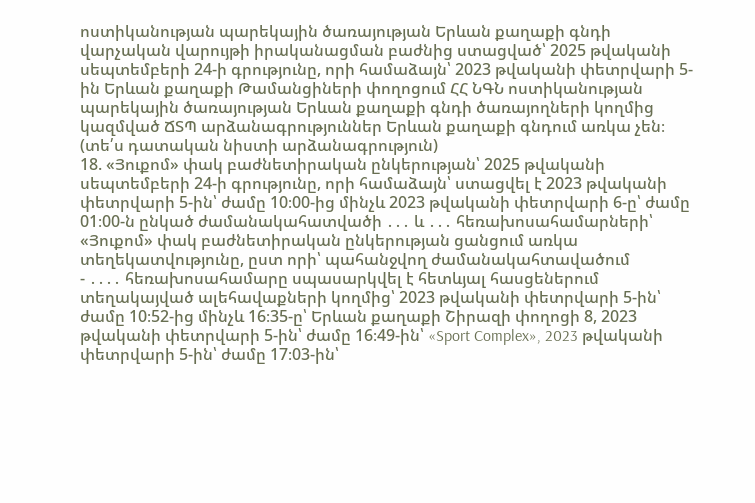ոստիկանության պարեկային ծառայության Երևան քաղաքի գնդի վարչական վարույթի իրականացման բաժնից ստացված՝ 2025 թվականի սեպտեմբերի 24-ի գրությունը, որի համաձայն՝ 2023 թվականի փետրվարի 5-ին Երևան քաղաքի Թամանցիների փողոցում ՀՀ ՆԳՆ ոստիկանության պարեկային ծառայության Երևան քաղաքի գնդի ծառայողների կողմից կազմված ՃՏՊ արձանագրություններ Երևան քաղաքի գնդում առկա չեն։
(տե՛ս դատական նիստի արձանագրություն)
18. «Յուքոմ» փակ բաժնետիրական ընկերության՝ 2025 թվականի սեպտեմբերի 24-ի գրությունը, որի համաձայն՝ ստացվել է 2023 թվականի փետրվարի 5-ին՝ ժամը 10։00-ից մինչև 2023 թվականի փետրվարի 6-ը՝ ժամը 01։00-ն ընկած ժամանակահատվածի ․․․ և ․․․ հեռախոսահամարների՝ «Յուքոմ» փակ բաժնետիրական ընկերության ցանցում առկա տեղեկատվությունը, ըստ որի՝ պահանջվող ժամանակահտավածում
- ․․․․ հեռախոսահամարը սպասարկվել է հետևյալ հասցեներում տեղակայված ալեհավաքների կողմից՝ 2023 թվականի փետրվարի 5-ին՝ ժամը 10։52-ից մինչև 16։35-ը՝ Երևան քաղաքի Շիրազի փողոցի 8, 2023 թվականի փետրվարի 5-ին՝ ժամը 16։49-ին՝ «Sport Complex», 2023 թվականի փետրվարի 5-ին՝ ժամը 17։03-ին՝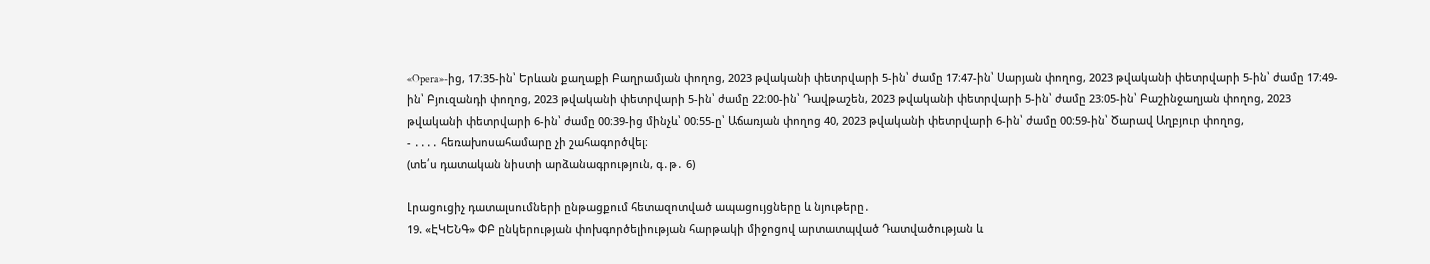«Opera»-ից, 17։35-ին՝ Երևան քաղաքի Բաղրամյան փողոց, 2023 թվականի փետրվարի 5-ին՝ ժամը 17։47-ին՝ Սարյան փողոց, 2023 թվականի փետրվարի 5-ին՝ ժամը 17։49-ին՝ Բյուզանդի փողոց, 2023 թվականի փետրվարի 5-ին՝ ժամը 22։00-ին՝ Դավթաշեն, 2023 թվականի փետրվարի 5-ին՝ ժամը 23։05-ին՝ Բաշինջաղյան փողոց, 2023 թվականի փետրվարի 6-ին՝ ժամը 00։39-ից մինչև՝ 00։55-ը՝ Աճառյան փողոց 40, 2023 թվականի փետրվարի 6-ին՝ ժամը 00։59-ին՝ Ծարավ Աղբյուր փողոց,
- ․․․․ հեռախոսահամարը չի շահագործվել։
(տե՛ս դատական նիստի արձանագրություն, գ․թ․ 6)

Լրացուցիչ դատալսումների ընթացքում հետազոտված ապացույցները և նյութերը․
19. «ԷԿԵՆԳ» ՓԲ ընկերության փոխգործելիության հարթակի միջոցով արտատպված Դատվածության և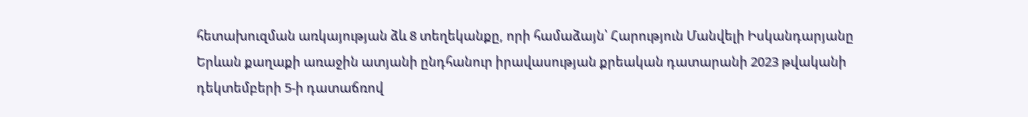հետախուզման առկայության ձև 8 տեղեկանքը, որի համաձայն՝ Հարություն Մանվելի Իսկանդարյանը Երևան քաղաքի առաջին ատյանի ընդհանուր իրավասության քրեական դատարանի 2023 թվականի դեկտեմբերի 5-ի դատաճռով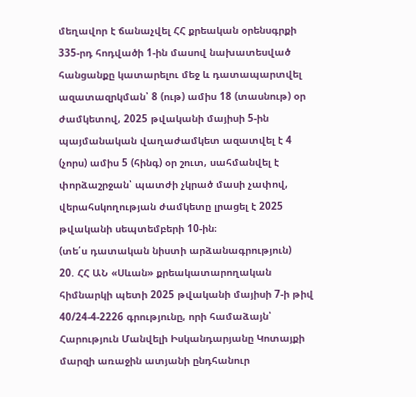մեղավոր է ճանաչվել ՀՀ քրեական օրենսգրքի 335-րդ հոդվածի 1-ին մասով նախատեսված հանցանքը կատարելու մեջ և դատապարտվել ազատազրկման՝ 8 (ութ) ամիս 18 (տասնութ) օր ժամկետով, 2025 թվականի մայիսի 5-ին պայմանական վաղաժամկետ ազատվել է 4 (չորս) ամիս 5 (հինգ) օր շուտ, սահմանվել է փորձաշրջան՝ պատժի չկրած մասի չափով, վերահսկողության ժամկետը լրացել է 2025 թվականի սեպտեմբերի 10-ին։
(տե՛ս դատական նիստի արձանագրություն)
20. ՀՀ ԱՆ «Սևան» քրեակատարողական հիմնարկի պետի 2025 թվականի մայիսի 7-ի թիվ 40/24-4-2226 գրությունը, որի համաձայն՝ Հարություն Մանվելի Իսկանդարյանը Կոտայքի մարզի առաջին ատյանի ընդհանուր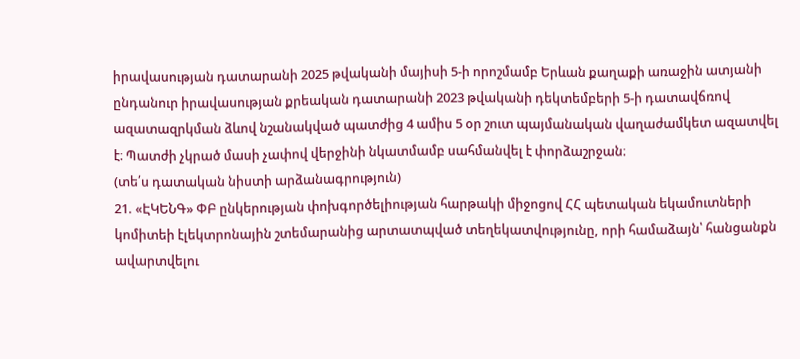իրավասության դատարանի 2025 թվականի մայիսի 5-ի որոշմամբ Երևան քաղաքի առաջին ատյանի ընդանուր իրավասության քրեական դատարանի 2023 թվականի դեկտեմբերի 5-ի դատավճռով ազատազրկման ձևով նշանակված պատժից 4 ամիս 5 օր շուտ պայմանական վաղաժամկետ ազատվել է։ Պատժի չկրած մասի չափով վերջինի նկատմամբ սահմանվել է փորձաշրջան։
(տե՛ս դատական նիստի արձանագրություն)
21. «ԷԿԵՆԳ» ՓԲ ընկերության փոխգործելիության հարթակի միջոցով ՀՀ պետական եկամուտների կոմիտեի էլեկտրոնային շտեմարանից արտատպված տեղեկատվությունը, որի համաձայն՝ հանցանքն ավարտվելու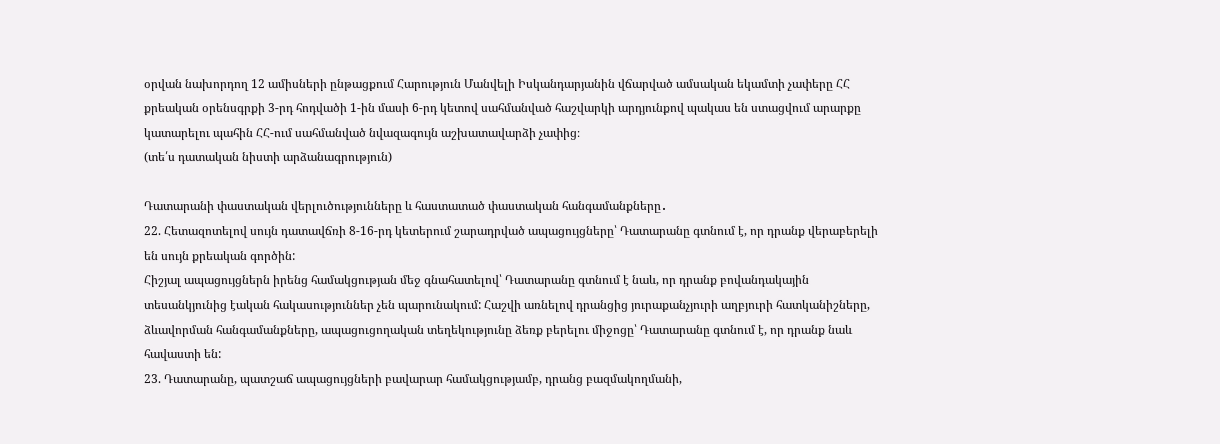օրվան նախորդող 12 ամիսների ընթացքում Հարություն Մանվելի Իսկանդարյանին վճարված ամսական եկամտի չափերը ՀՀ քրեական օրենսգրքի 3-րդ հոդվածի 1-ին մասի 6-րդ կետով սահմանված հաշվարկի արդյունքով պակաս են ստացվում արարքը կատարելու պահին ՀՀ-ում սահմանված նվազագույն աշխատավարձի չափից։
(տե՛ս դատական նիստի արձանագրություն)

Դատարանի փաստական վերլուծությունները և հաստատած փաստական հանգամանքները․
22. Հետազոտելով սույն դատավճռի 8-16-րդ կետերում շարադրված ապացույցները՝ Դատարանը գտնում է, որ դրանք վերաբերելի են սույն քրեական գործին:
Հիշյալ ապացույցներն իրենց համակցության մեջ գնահատելով՝ Դատարանը գտնում է նաև, որ դրանք բովանդակային տեսանկյունից էական հակասություններ չեն պարունակում: Հաշվի առնելով դրանցից յուրաքանչյուրի աղբյուրի հատկանիշները, ձևավորման հանգամանքները, ապացուցողական տեղեկությունը ձեռք բերելու միջոցը՝ Դատարանը գտնում է, որ դրանք նաև հավաստի են:
23. Դատարանը, պատշաճ ապացույցների բավարար համակցությամբ, դրանց բազմակողմանի,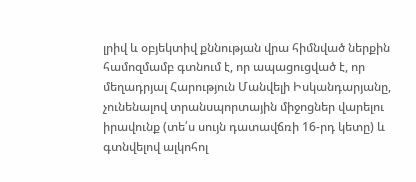լրիվ և օբյեկտիվ քննության վրա հիմնված ներքին համոզմամբ գտնում է, որ ապացուցված է, որ մեղադրյալ Հարություն Մանվելի Իսկանդարյանը, չունենալով տրանսպորտային միջոցներ վարելու իրավունք (տե՛ս սույն դատավճռի 16-րդ կետը) և գտնվելով ալկոհոլ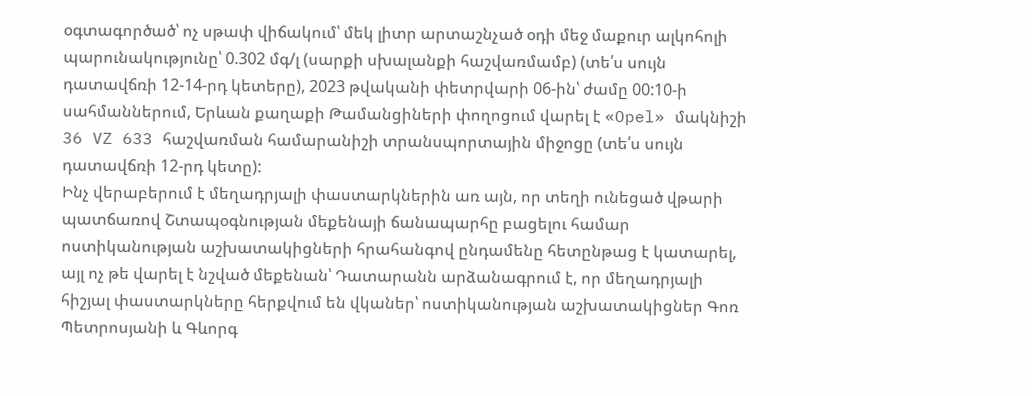օգտագործած՝ ոչ սթափ վիճակում՝ մեկ լիտր արտաշնչած օդի մեջ մաքուր ալկոհոլի պարունակությունը՝ 0.302 մգ/լ (սարքի սխալանքի հաշվառմամբ) (տե՛ս սույն դատավճռի 12-14-րդ կետերը), 2023 թվականի փետրվարի 06-ին՝ ժամը 00:10-ի սահմաններում, Երևան քաղաքի Թամանցիների փողոցում վարել է «Opel» մակնիշի 36 VZ 633 հաշվառման համարանիշի տրանսպորտային միջոցը (տե՛ս սույն դատավճռի 12-րդ կետը):
Ինչ վերաբերում է մեղադրյալի փաստարկներին առ այն, որ տեղի ունեցած վթարի պատճառով Շտապօգնության մեքենայի ճանապարհը բացելու համար ոստիկանության աշխատակիցների հրահանգով ընդամենը հետընթաց է կատարել, այլ ոչ թե վարել է նշված մեքենան՝ Դատարանն արձանագրում է, որ մեղադրյալի հիշյալ փաստարկները հերքվում են վկաներ՝ ոստիկանության աշխատակիցներ Գոռ Պետրոսյանի և Գևորգ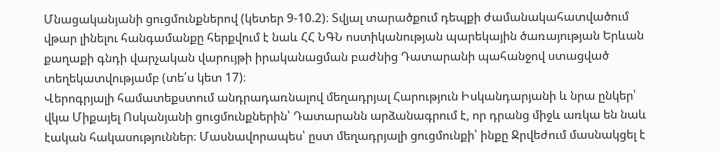Մնացականյանի ցուցմունքներով (կետեր 9-10.2)։ Տվյալ տարածքում դեպքի ժամանակահատվածում վթար լինելու հանգամանքը հերքվում է նաև ՀՀ ՆԳՆ ոստիկանության պարեկային ծառայության Երևան քաղաքի գնդի վարչական վարույթի իրականացման բաժնից Դատարանի պահանջով ստացված տեղեկատվությամբ (տե՛ս կետ 17)։
Վերոգրյալի համատեքստում անդրադառնալով մեղադրյալ Հարություն Իսկանդարյանի և նրա ընկեր՝ վկա Միքայել Ոսկանյանի ցուցմունքներին՝ Դատարանն արձանագրում է, որ դրանց միջև առկա են նաև էական հակասություններ։ Մասնավորապես՝ ըստ մեղադրյալի ցուցմունքի՝ ինքը Ջրվեժում մասնակցել է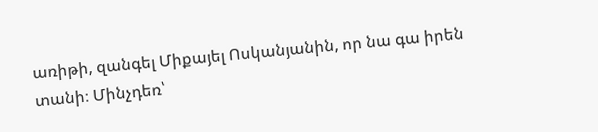առիթի, զանգել Միքայել Ոսկանյանին, որ նա գա իրեն տանի։ Մինչդեռ՝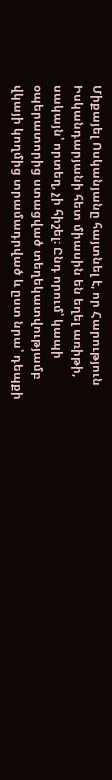Միքայել Ոսկանյանը հայտնել է, որ Հարություն Իսկանդարյանի հետ միասին են եղել առիթի, սակայն՝ որտեղ, չի հիշել։ Ընդ որում՝ կապի օպերատորից ստացված տեղեկատվությամբ վկայի կողմից տրամադրված և ըստ նրա՝ դեպքի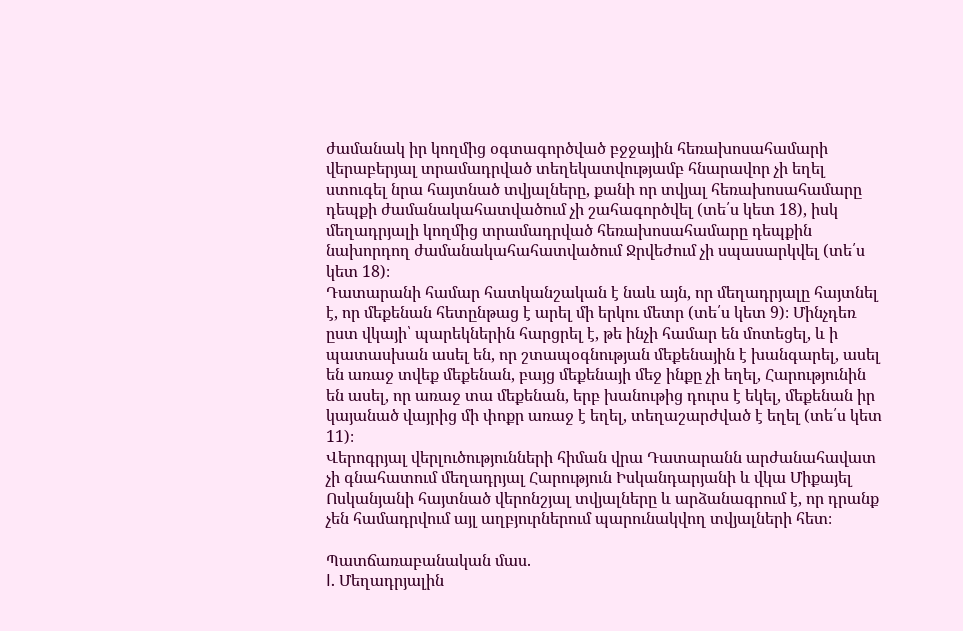ժամանակ իր կողմից օգտագործված բջջային հեռախոսահամարի վերաբերյալ տրամադրված տեղեկատվությամբ հնարավոր չի եղել ստուգել նրա հայտնած տվյալները, քանի որ տվյալ հեռախոսահամարը դեպքի ժամանակահատվածում չի շահագործվել (տե՛ս կետ 18), իսկ մեղադրյալի կողմից տրամադրված հեռախոսահամարը դեպքին նախորդող ժամանակահահատվածում Ջրվեժում չի սպասարկվել (տե՛ս կետ 18)։
Դատարանի համար հատկանշական է նաև այն, որ մեղադրյալը հայտնել է, որ մեքենան հետընթաց է արել մի երկու մետր (տե՛ս կետ 9)։ Մինչդեռ ըստ վկայի՝ պարեկներին հարցրել է, թե ինչի համար են մոտեցել, և ի պատասխան ասել են, որ շտապօգնության մեքենային է խանգարել, ասել են առաջ տվեք մեքենան, բայց մեքենայի մեջ ինքը չի եղել, Հարությունին են ասել, որ առաջ տա մեքենան, երբ խանութից դուրս է եկել, մեքենան իր կայանած վայրից մի փոքր առաջ է եղել, տեղաշարժված է եղել (տե՛ս կետ 11)։
Վերոգրյալ վերլուծությունների հիման վրա Դատարանն արժանահավատ չի գնահատում մեղադրյալ Հարություն Իսկանդարյանի և վկա Միքայել Ոսկանյանի հայտնած վերոնշյալ տվյալները և արձանագրում է, որ դրանք չեն համադրվում այլ աղբյուրներում պարունակվող տվյալների հետ։

Պատճառաբանական մաս.
I. Մեղադրյալին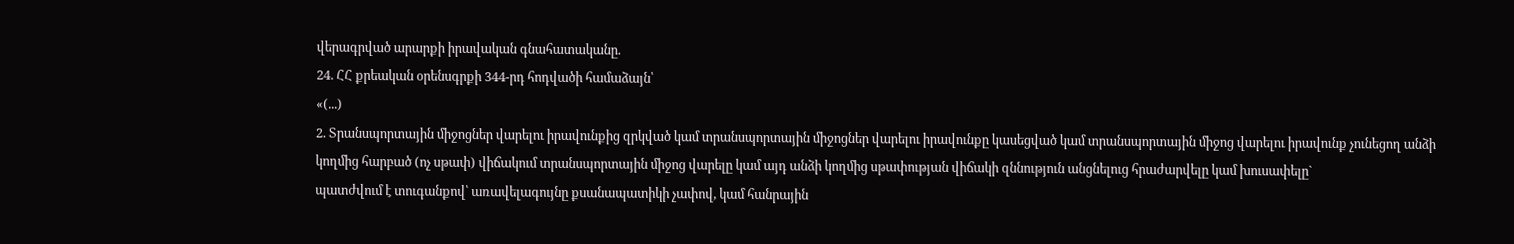վերագրված արարքի իրավական գնահատականը.
24. ՀՀ քրեական օրենսգրքի 344-րդ հոդվածի համաձայն՝
«(...)
2. Տրանսպորտային միջոցներ վարելու իրավունքից զրկված կամ տրանսպորտային միջոցներ վարելու իրավունքը կասեցված կամ տրանսպորտային միջոց վարելու իրավունք չունեցող անձի կողմից հարբած (ոչ սթափ) վիճակում տրանսպորտային միջոց վարելը կամ այդ անձի կողմից սթափության վիճակի զննություն անցնելուց հրաժարվելը կամ խուսափելը`
պատժվում է տուգանքով՝ առավելագույնը քսանապատիկի չափով, կամ հանրային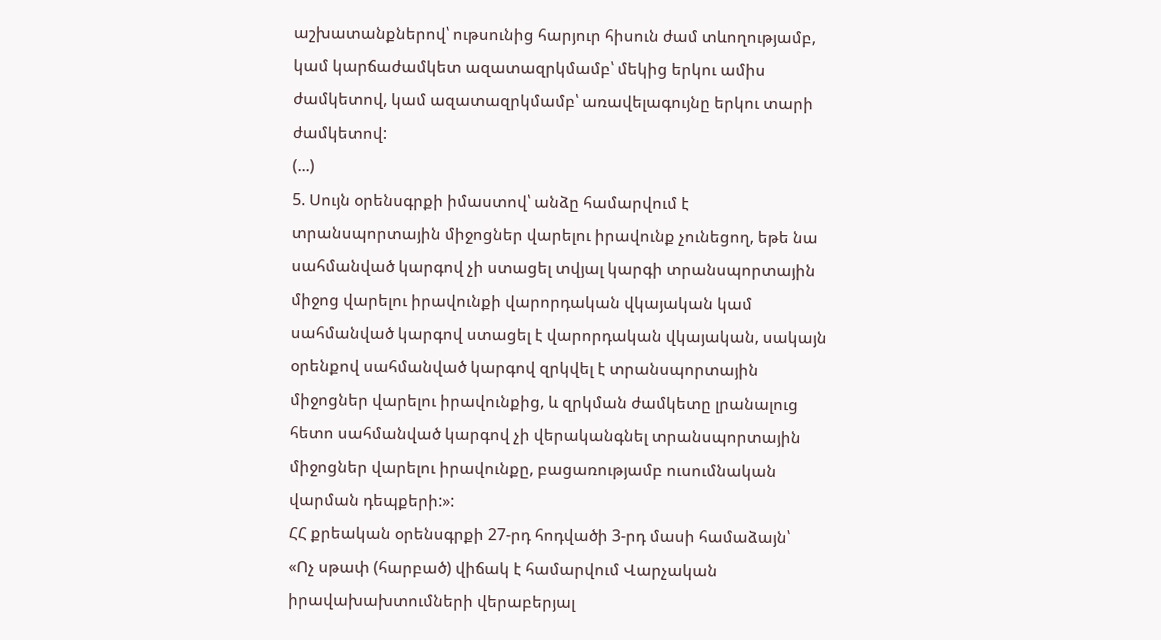աշխատանքներով՝ ութսունից հարյուր հիսուն ժամ տևողությամբ, կամ կարճաժամկետ ազատազրկմամբ՝ մեկից երկու ամիս ժամկետով, կամ ազատազրկմամբ՝ առավելագույնը երկու տարի ժամկետով:
(...)
5. Սույն օրենսգրքի իմաստով՝ անձը համարվում է տրանսպորտային միջոցներ վարելու իրավունք չունեցող, եթե նա սահմանված կարգով չի ստացել տվյալ կարգի տրանսպորտային միջոց վարելու իրավունքի վարորդական վկայական կամ սահմանված կարգով ստացել է վարորդական վկայական, սակայն օրենքով սահմանված կարգով զրկվել է տրանսպորտային միջոցներ վարելու իրավունքից, և զրկման ժամկետը լրանալուց հետո սահմանված կարգով չի վերականգնել տրանսպորտային միջոցներ վարելու իրավունքը, բացառությամբ ուսումնական վարման դեպքերի:»:
ՀՀ քրեական օրենսգրքի 27-րդ հոդվածի 3-րդ մասի համաձայն՝
«Ոչ սթափ (հարբած) վիճակ է համարվում Վարչական իրավախախտումների վերաբերյալ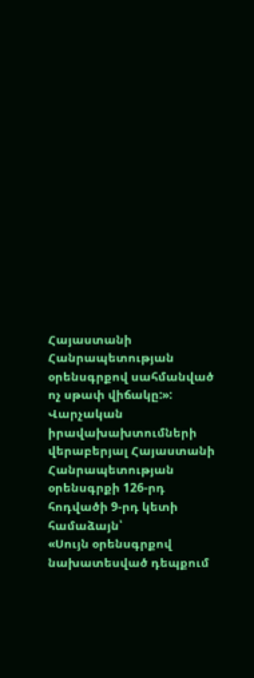Հայաստանի Հանրապետության օրենսգրքով սահմանված ոչ սթափ վիճակը:»:
Վարչական իրավախախտումների վերաբերյալ Հայաստանի Հանրապետության օրենսգրքի 126-րդ հոդվածի 9-րդ կետի համաձայն՝
«Սույն օրենսգրքով նախատեսված դեպքում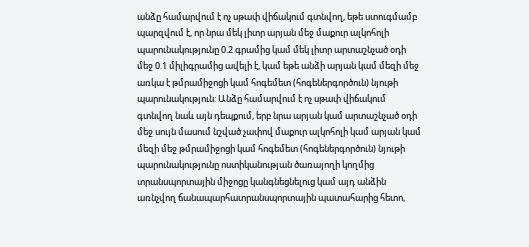անձը համարվում է ոչ սթափ վիճակում գտնվող, եթե ստուգմամբ պարզվում է, որ նրա մեկ լիտր արյան մեջ մաքուր ալկոհոլի պարունակությունը 0.2 գրամից կամ մեկ լիտր արտաշնչած օդի մեջ 0.1 միլիգրամից ավելի է, կամ եթե անձի արյան կամ մեզի մեջ առկա է թմրամիջոցի կամ հոգեմետ (հոգեներգործուն) նյութի պարունակություն: Անձը համարվում է ոչ սթափ վիճակում գտնվող նաև այն դեպքում, երբ նրա արյան կամ արտաշնչած օդի մեջ սույն մասում նշված չափով մաքուր ալկոհոլի կամ արյան կամ մեզի մեջ թմրամիջոցի կամ հոգեմետ (հոգեներգործուն) նյութի պարունակությունը ոստիկանության ծառայողի կողմից տրանսպորտային միջոցը կանգնեցնելուց կամ այդ անձին առնչվող ճանապարհատրանսպորտային պատահարից հետո,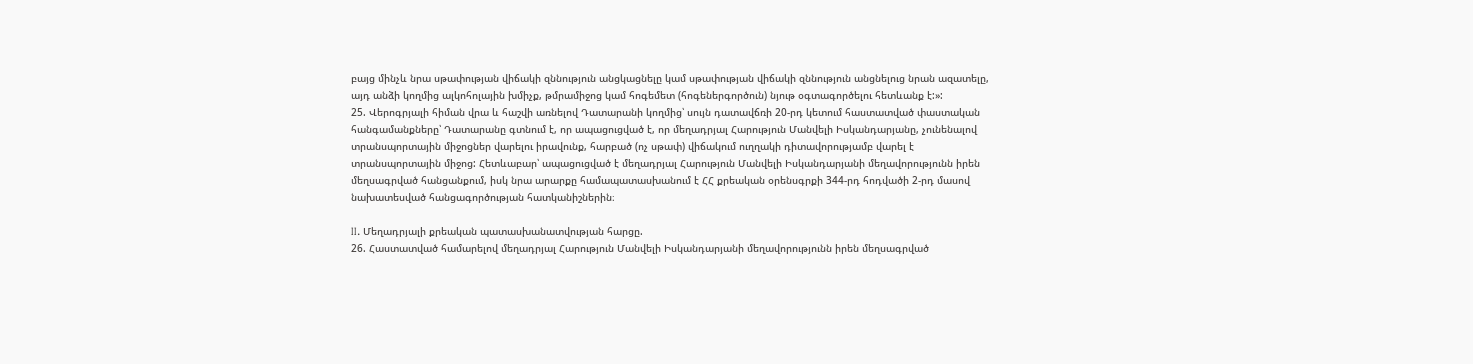բայց մինչև նրա սթափության վիճակի զննություն անցկացնելը կամ սթափության վիճակի զննություն անցնելուց նրան ազատելը, այդ անձի կողմից ալկոհոլային խմիչք, թմրամիջոց կամ հոգեմետ (հոգեներգործուն) նյութ օգտագործելու հետևանք է:»:
25. Վերոգրյալի հիման վրա և հաշվի առնելով Դատարանի կողմից՝ սույն դատավճռի 20-րդ կետում հաստատված փաստական հանգամանքները՝ Դատարանը գտնում է, որ ապացուցված է, որ մեղադրյալ Հարություն Մանվելի Իսկանդարյանը, չունենալով տրանսպորտային միջոցներ վարելու իրավունք, հարբած (ոչ սթափ) վիճակում ուղղակի դիտավորությամբ վարել է տրանսպորտային միջոց: Հետևաբար՝ ապացուցված է մեղադրյալ Հարություն Մանվելի Իսկանդարյանի մեղավորությունն իրեն մեղսագրված հանցանքում, իսկ նրա արարքը համապատասխանում է ՀՀ քրեական օրենսգրքի 344-րդ հոդվածի 2-րդ մասով նախատեսված հանցագործության հատկանիշներին։

II. Մեղադրյալի քրեական պատասխանատվության հարցը.
26. Հաստատված համարելով մեղադրյալ Հարություն Մանվելի Իսկանդարյանի մեղավորությունն իրեն մեղսագրված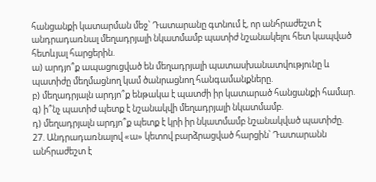հանցանքի կատարման մեջ՝ Դատարանը գտնում է, որ անհրաժեշտ է անդրադառնալ մեղադրյալի նկատմամբ պատիժ նշանակելու հետ կապված հետևյալ հարցերին.
ա) արդյո՞ք ապացուցված են մեղադրյալի պատասխանատվությունը և պատիժը մեղմացնող կամ ծանրացնող հանգամանքները.
բ) մեղադրյալն արդյո՞ք ենթակա է պատժի իր կատարած հանցանքի համար.
գ) ի՞նչ պատիժ պետք է նշանակվի մեղադրյալի նկատմամբ.
դ) մեղադրյալն արդյո՞ք պետք է կրի իր նկատմամբ նշանակված պատիժը.
27. Անդրադառնալով «ա» կետով բարձրացված հարցին՝ Դատարանն անհրաժեշտ է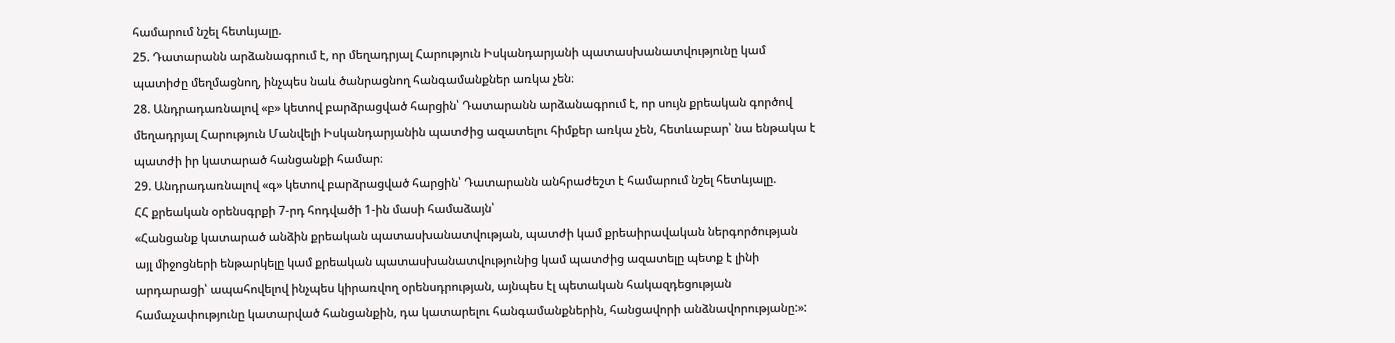համարում նշել հետևյալը.
25. Դատարանն արձանագրում է, որ մեղադրյալ Հարություն Իսկանդարյանի պատասխանատվությունը կամ պատիժը մեղմացնող, ինչպես նաև ծանրացնող հանգամանքներ առկա չեն։
28. Անդրադառնալով «բ» կետով բարձրացված հարցին՝ Դատարանն արձանագրում է, որ սույն քրեական գործով մեղադրյալ Հարություն Մանվելի Իսկանդարյանին պատժից ազատելու հիմքեր առկա չեն, հետևաբար՝ նա ենթակա է պատժի իր կատարած հանցանքի համար։
29. Անդրադառնալով «գ» կետով բարձրացված հարցին՝ Դատարանն անհրաժեշտ է համարում նշել հետևյալը.
ՀՀ քրեական օրենսգրքի 7-րդ հոդվածի 1-ին մասի համաձայն՝
«Հանցանք կատարած անձին քրեական պատասխանատվության, պատժի կամ քրեաիրավական ներգործության այլ միջոցների ենթարկելը կամ քրեական պատասխանատվությունից կամ պատժից ազատելը պետք է լինի արդարացի՝ ապահովելով ինչպես կիրառվող օրենսդրության, այնպես էլ պետական հակազդեցության համաչափությունը կատարված հանցանքին, դա կատարելու հանգամանքներին, հանցավորի անձնավորությանը:»: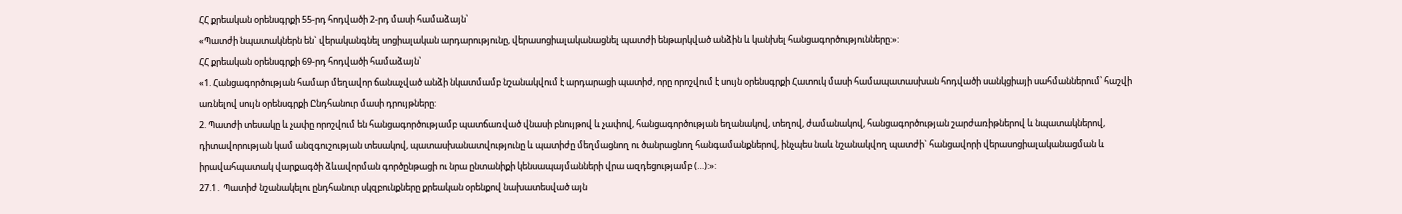ՀՀ քրեական օրենսգրքի 55-րդ հոդվածի 2-րդ մասի համաձայն՝
«Պատժի նպատակներն են` վերականգնել սոցիալական արդարությունը, վերասոցիալականացնել պատժի ենթարկված անձին և կանխել հանցագործությունները:»:
ՀՀ քրեական օրենսգրքի 69-րդ հոդվածի համաձայն՝
«1. Հանցագործության համար մեղավոր ճանաչված անձի նկատմամբ նշանակվում է արդարացի պատիժ, որը որոշվում է սույն օրենսգրքի Հատուկ մասի համապատասխան հոդվածի սանկցիայի սահմաններում՝ հաշվի առնելով սույն օրենսգրքի Ընդհանուր մասի դրույթները:
2. Պատժի տեսակը և չափը որոշվում են հանցագործությամբ պատճառված վնասի բնույթով և չափով, հանցագործության եղանակով, տեղով, ժամանակով, հանցագործության շարժառիթներով և նպատակներով, դիտավորության կամ անզգուշության տեսակով, պատասխանատվությունը և պատիժը մեղմացնող ու ծանրացնող հանգամանքներով, ինչպես նաև նշանակվող պատժի` հանցավորի վերասոցիալականացման և իրավահպատակ վարքագծի ձևավորման գործընթացի ու նրա ընտանիքի կենսապայմանների վրա ազդեցությամբ (…):»:
27.1․ Պատիժ նշանակելու ընդհանուր սկզբունքները քրեական օրենքով նախատեսված այն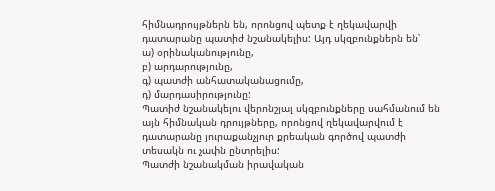հիմնադրույթներն են, որոնցով պետք է ղեկավարվի դատարանը պատիժ նշանակելիս: Այդ սկզբունքներն են՝
ա) օրինականությունը,
բ) արդարությունը,
գ) պատժի անհատականացումը,
դ) մարդասիրությունը:
Պատիժ նշանակելու վերոնշյալ սկզբունքները սահմանում են այն հիմնական դրույթները, որոնցով ղեկավարվում է դատարանը յուրաքանչյուր քրեական գործով պատժի տեսակն ու չափն ընտրելիս:
Պատժի նշանակման իրավական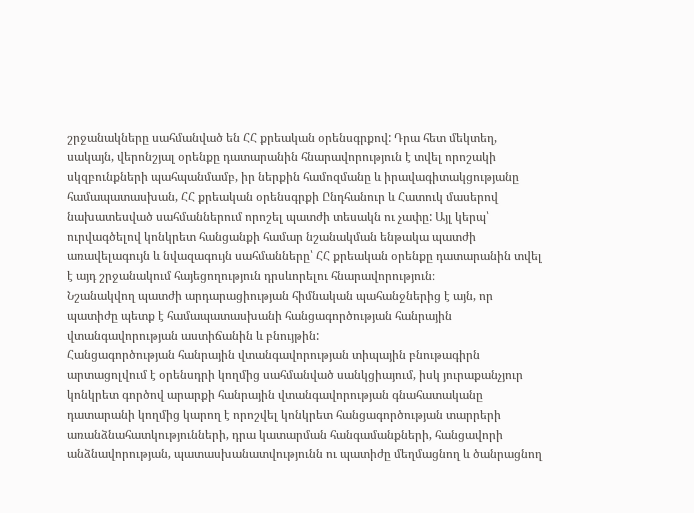շրջանակները սահմանված են ՀՀ քրեական օրենսգրքով: Դրա հետ մեկտեղ, սակայն, վերոնշյալ օրենքը դատարանին հնարավորություն է տվել որոշակի սկզբունքների պահպանմամբ, իր ներքին համոզմանը և իրավագիտակցությանը համապատասխան, ՀՀ քրեական օրենսգրքի Ընդհանուր և Հատուկ մասերով նախատեսված սահմաններում որոշել պատժի տեսակն ու չափը: Այլ կերպ՝ ուրվագծելով կոնկրետ հանցանքի համար նշանակման ենթակա պատժի առավելագույն և նվազագույն սահմանները՝ ՀՀ քրեական օրենքը դատարանին տվել է այդ շրջանակում հայեցողություն դրսևորելու հնարավորություն։
Նշանակվող պատժի արդարացիության հիմնական պահանջներից է այն, որ պատիժը պետք է համապատասխանի հանցագործության հանրային վտանգավորության աստիճանին և բնույթին:
Հանցագործության հանրային վտանգավորության տիպային բնութագիրն արտացոլվում է օրենսդրի կողմից սահմանված սանկցիայում, իսկ յուրաքանչյուր կոնկրետ գործով արարքի հանրային վտանգավորության գնահատականը դատարանի կողմից կարող է որոշվել կոնկրետ հանցագործության տարրերի առանձնահատկությունների, դրա կատարման հանգամանքների, հանցավորի անձնավորության, պատասխանատվությունն ու պատիժը մեղմացնող և ծանրացնող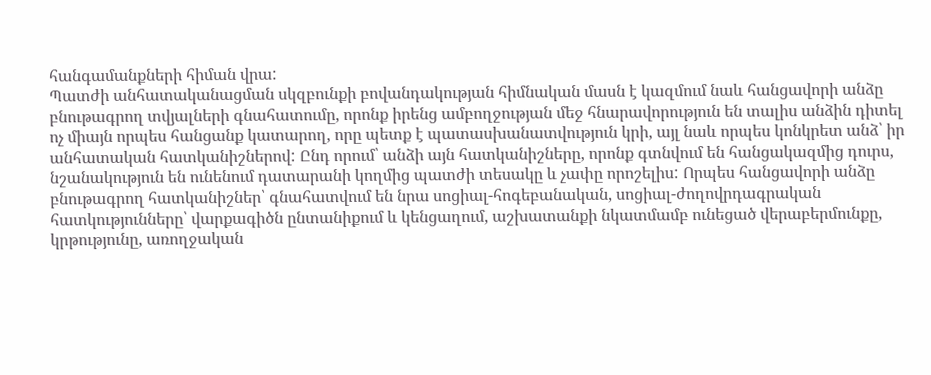հանգամանքների հիման վրա:
Պատժի անհատականացման սկզբունքի բովանդակության հիմնական մասն է կազմում նաև հանցավորի անձը բնութագրող տվյալների գնահատումը, որոնք իրենց ամբողջության մեջ հնարավորություն են տալիս անձին դիտել ոչ միայն որպես հանցանք կատարող, որը պետք է պատասխանատվություն կրի, այլ նաև որպես կոնկրետ անձ՝ իր անհատական հատկանիշներով: Ընդ որում՝ անձի այն հատկանիշները, որոնք գտնվում են հանցակազմից դուրս, նշանակություն են ունենում դատարանի կողմից պատժի տեսակը և չափը որոշելիս: Որպես հանցավորի անձը բնութագրող հատկանիշներ՝ գնահատվում են նրա սոցիալ-հոգեբանական, սոցիալ-ժողովրդագրական հատկությունները՝ վարքագիծն ընտանիքում և կենցաղում, աշխատանքի նկատմամբ ունեցած վերաբերմունքը, կրթությունը, առողջական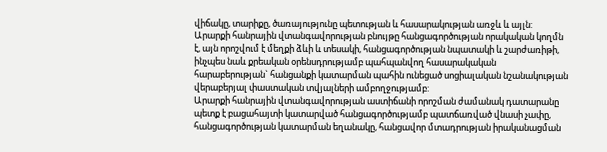վիճակը, տարիքը, ծառայությունը պետության և հասարակության առջև և այլն:
Արարքի հանրային վտանգավորության բնույթը հանցագործության որակական կողմն է, այն որոշվում է մեղքի ձևի և տեսակի, հանցագործության նպատակի և շարժառիթի, ինչպես նաև քրեական օրենսդրությամբ պահպանվող հասարակական հարաբերության` հանցանքի կատարման պահին ունեցած սոցիալական նշանակության վերաբերյալ փաստական տվյալների ամբողջությամբ:
Արարքի հանրային վտանգավորության աստիճանի որոշման ժամանակ դատարանը պետք է բացահայտի կատարված հանցագործությամբ պատճառված վնասի չափը, հանցագործության կատարման եղանակը, հանցավոր մտադրության իրականացման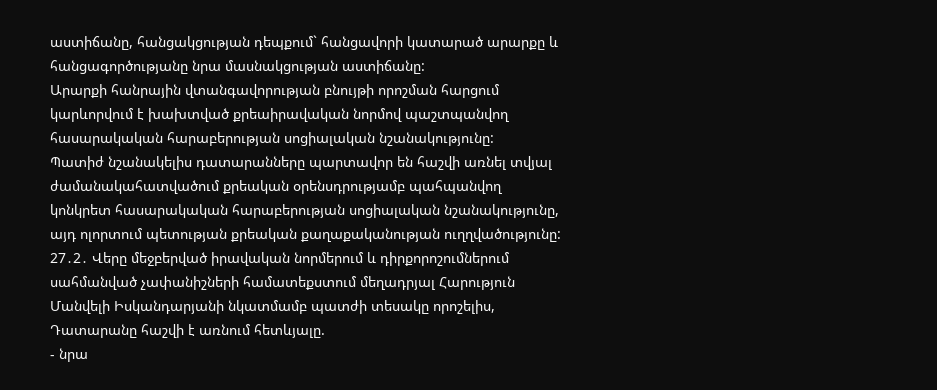աստիճանը, հանցակցության դեպքում` հանցավորի կատարած արարքը և հանցագործությանը նրա մասնակցության աստիճանը:
Արարքի հանրային վտանգավորության բնույթի որոշման հարցում կարևորվում է խախտված քրեաիրավական նորմով պաշտպանվող հասարակական հարաբերության սոցիալական նշանակությունը:
Պատիժ նշանակելիս դատարանները պարտավոր են հաշվի առնել տվյալ ժամանակահատվածում քրեական օրենսդրությամբ պահպանվող կոնկրետ հասարակական հարաբերության սոցիալական նշանակությունը, այդ ոլորտում պետության քրեական քաղաքականության ուղղվածությունը:
27․2․ Վերը մեջբերված իրավական նորմերում և դիրքորոշումներում սահմանված չափանիշների համատեքստում մեղադրյալ Հարություն Մանվելի Իսկանդարյանի նկատմամբ պատժի տեսակը որոշելիս, Դատարանը հաշվի է առնում հետևյալը.
- նրա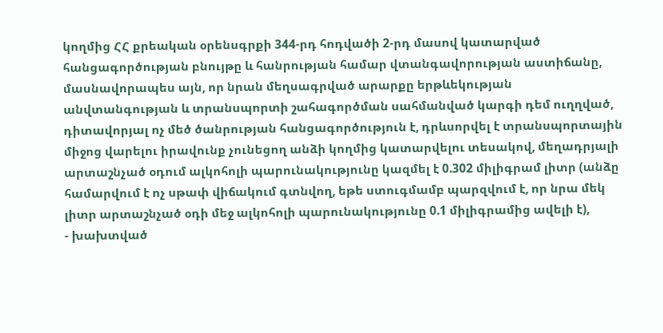կողմից ՀՀ քրեական օրենսգրքի 344-րդ հոդվածի 2-րդ մասով կատարված հանցագործության բնույթը և հանրության համար վտանգավորության աստիճանը, մասնավորապես այն, որ նրան մեղսագրված արարքը երթևեկության անվտանգության և տրանսպորտի շահագործման սահմանված կարգի դեմ ուղղված, դիտավորյալ ոչ մեծ ծանրության հանցագործություն է, դրևսորվել է տրանսպորտային միջոց վարելու իրավունք չունեցող անձի կողմից կատարվելու տեսակով, մեղադրյալի արտաշնչած օդում ալկոհոլի պարունակությունը կազմել է 0.302 միլիգրամ լիտր (անձը համարվում է ոչ սթափ վիճակում գտնվող, եթե ստուգմամբ պարզվում է, որ նրա մեկ լիտր արտաշնչած օդի մեջ ալկոհոլի պարունակությունը 0.1 միլիգրամից ավելի է),
- խախտված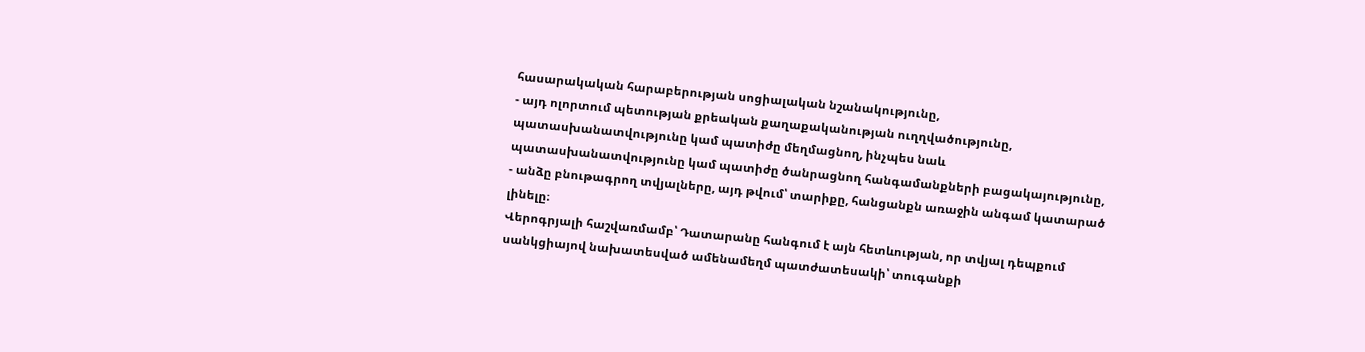հասարակական հարաբերության սոցիալական նշանակությունը,
- այդ ոլորտում պետության քրեական քաղաքականության ուղղվածությունը, պատասխանատվությունը կամ պատիժը մեղմացնող, ինչպես նաև պատասխանատվությունը կամ պատիժը ծանրացնող հանգամանքների բացակայությունը,
- անձը բնութագրող տվյալները, այդ թվում՝ տարիքը, հանցանքն առաջին անգամ կատարած լինելը։
Վերոգրյալի հաշվառմամբ՝ Դատարանը հանգում է այն հետևության, որ տվյալ դեպքում սանկցիայով նախատեսված ամենամեղմ պատժատեսակի՝ տուգանքի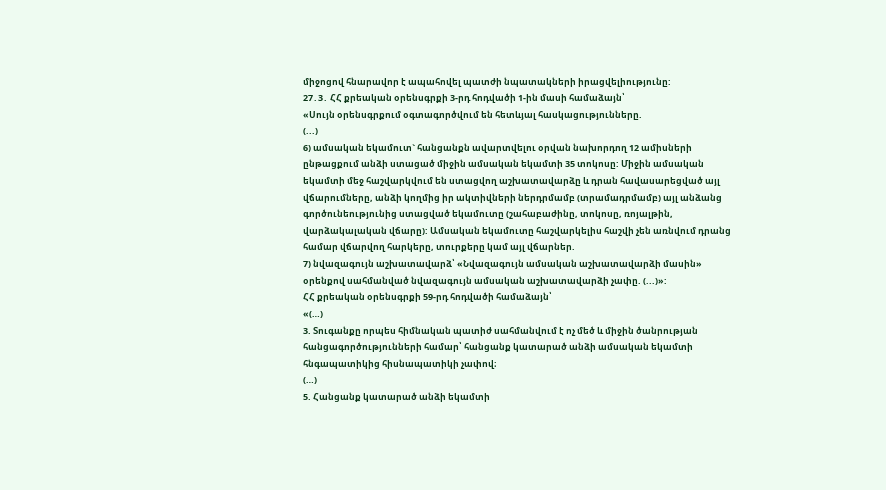միջոցով հնարավոր է ապահովել պատժի նպատակների իրացվելիությունը:
27․3․ ՀՀ քրեական օրենսգրքի 3-րդ հոդվածի 1-ին մասի համաձայն՝
«Սույն օրենսգրքում օգտագործվում են հետևյալ հասկացությունները.
(...)
6) ամսական եկամուտ` հանցանքն ավարտվելու օրվան նախորդող 12 ամիսների ընթացքում անձի ստացած միջին ամսական եկամտի 35 տոկոսը: Միջին ամսական եկամտի մեջ հաշվարկվում են ստացվող աշխատավարձը և դրան հավասարեցված այլ վճարումները, անձի կողմից իր ակտիվների ներդրմամբ (տրամադրմամբ) այլ անձանց գործունեությունից ստացված եկամուտը (շահաբաժինը, տոկոսը, ռոյալթին, վարձակալական վճարը): Ամսական եկամուտը հաշվարկելիս հաշվի չեն առնվում դրանց համար վճարվող հարկերը, տուրքերը կամ այլ վճարներ.
7) նվազագույն աշխատավարձ՝ «Նվազագույն ամսական աշխատավարձի մասին» օրենքով սահմանված նվազագույն ամսական աշխատավարձի չափը. (...)»:
ՀՀ քրեական օրենսգրքի 59-րդ հոդվածի համաձայն՝
«(…)
3. Տուգանքը որպես հիմնական պատիժ սահմանվում է ոչ մեծ և միջին ծանրության հանցագործությունների համար՝ հանցանք կատարած անձի ամսական եկամտի հնգապատիկից հիսնապատիկի չափով։
(…)
5. Հանցանք կատարած անձի եկամտի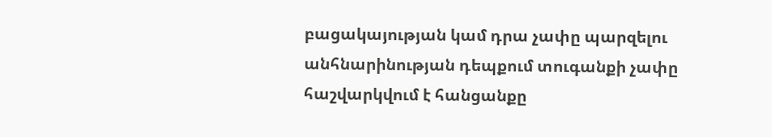բացակայության կամ դրա չափը պարզելու անհնարինության դեպքում տուգանքի չափը հաշվարկվում է հանցանքը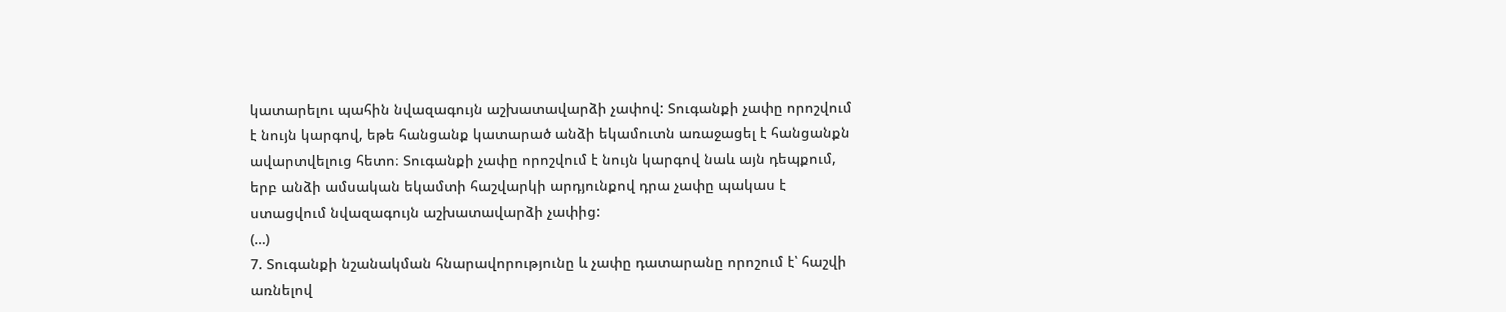կատարելու պահին նվազագույն աշխատավարձի չափով: Տուգանքի չափը որոշվում է նույն կարգով, եթե հանցանք կատարած անձի եկամուտն առաջացել է հանցանքն ավարտվելուց հետո։ Տուգանքի չափը որոշվում է նույն կարգով նաև այն դեպքում, երբ անձի ամսական եկամտի հաշվարկի արդյունքով դրա չափը պակաս է ստացվում նվազագույն աշխատավարձի չափից:
(…)
7. Տուգանքի նշանակման հնարավորությունը և չափը դատարանը որոշում է՝ հաշվի առնելով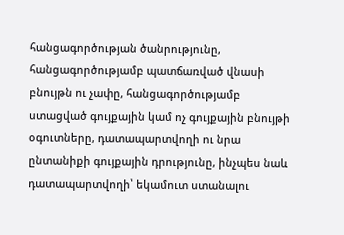հանցագործության ծանրությունը, հանցագործությամբ պատճառված վնասի բնույթն ու չափը, հանցագործությամբ ստացված գույքային կամ ոչ գույքային բնույթի օգուտները, դատապարտվողի ու նրա ընտանիքի գույքային դրությունը, ինչպես նաև դատապարտվողի՝ եկամուտ ստանալու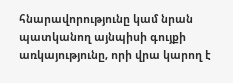հնարավորությունը կամ նրան պատկանող այնպիսի գույքի առկայությունը, որի վրա կարող է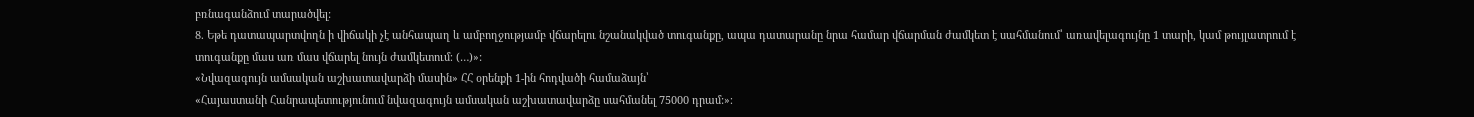բռնագանձում տարածվել:
8. Եթե դատապարտվողն ի վիճակի չէ անհապաղ և ամբողջությամբ վճարելու նշանակված տուգանքը, ապա դատարանը նրա համար վճարման ժամկետ է սահմանում՝ առավելագույնը 1 տարի, կամ թույլատրում է տուգանքը մաս առ մաս վճարել նույն ժամկետում։ (…)»:
«Նվազագույն ամսական աշխատավարձի մասին» ՀՀ օրենքի 1-ին հոդվածի համաձայն՝
«Հայաստանի Հանրապետությունում նվազագույն ամսական աշխատավարձը սահմանել 75000 դրամ:»։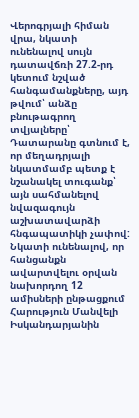Վերոգրյալի հիման վրա, նկատի ունենալով սույն դատավճռի 27.2-րդ կետում նշված հանգամանքները, այդ թվում՝ անձը բնութագրող տվյալները՝ Դատարանը գտնում է, որ մեղադրյալի նկատմամբ պետք է նշանակել տուգանք՝ այն սահմանելով նվազագույն աշխատավարձի հնգապատիկի չափով:
Նկատի ունենալով, որ հանցանքն ավարտվելու օրվան նախորդող 12 ամիսների ընթացքում Հարություն Մանվելի Իսկանդարյանին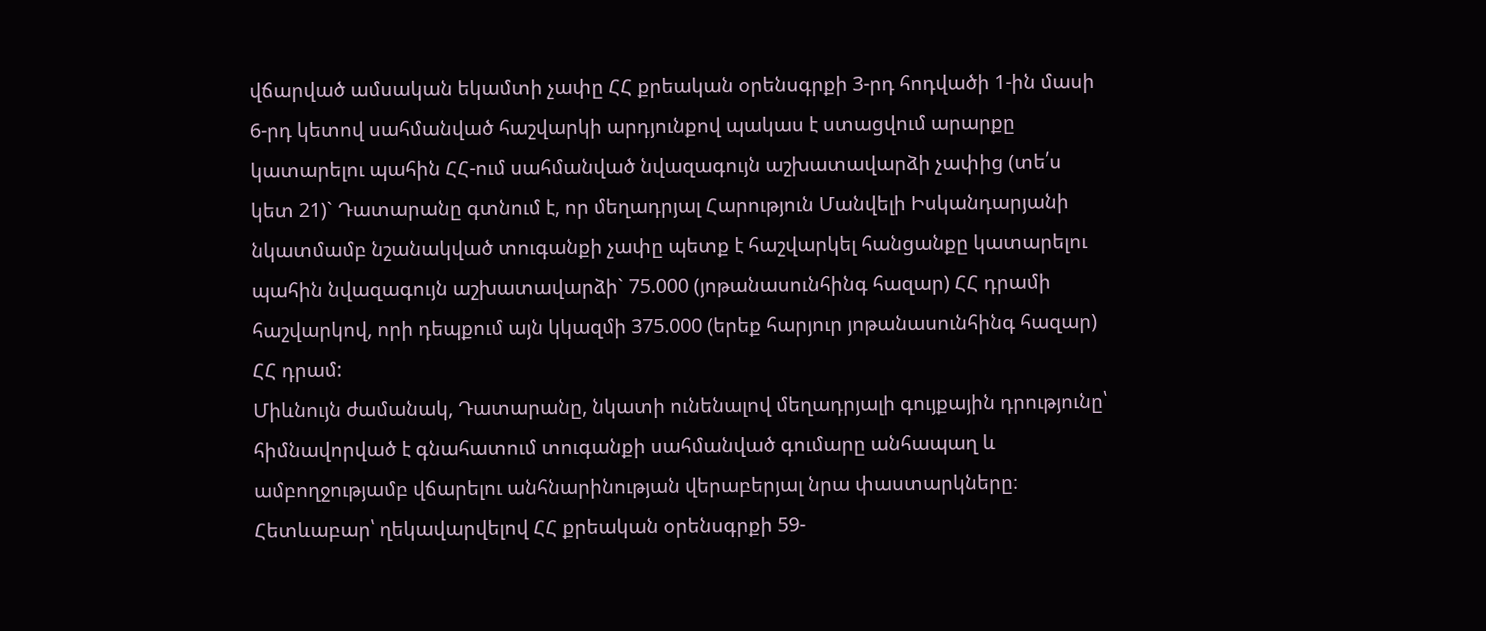վճարված ամսական եկամտի չափը ՀՀ քրեական օրենսգրքի 3-րդ հոդվածի 1-ին մասի 6-րդ կետով սահմանված հաշվարկի արդյունքով պակաս է ստացվում արարքը կատարելու պահին ՀՀ-ում սահմանված նվազագույն աշխատավարձի չափից (տե՛ս կետ 21)` Դատարանը գտնում է, որ մեղադրյալ Հարություն Մանվելի Իսկանդարյանի նկատմամբ նշանակված տուգանքի չափը պետք է հաշվարկել հանցանքը կատարելու պահին նվազագույն աշխատավարձի` 75.000 (յոթանասունհինգ հազար) ՀՀ դրամի հաշվարկով, որի դեպքում այն կկազմի 375.000 (երեք հարյուր յոթանասունհինգ հազար) ՀՀ դրամ:
Միևնույն ժամանակ, Դատարանը, նկատի ունենալով մեղադրյալի գույքային դրությունը՝ հիմնավորված է գնահատում տուգանքի սահմանված գումարը անհապաղ և ամբողջությամբ վճարելու անհնարինության վերաբերյալ նրա փաստարկները։ Հետևաբար՝ ղեկավարվելով ՀՀ քրեական օրենսգրքի 59-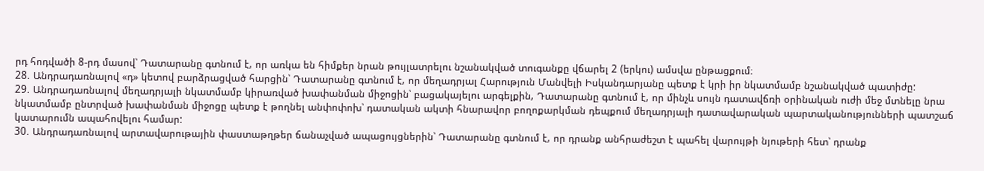րդ հոդվածի 8-րդ մասով՝ Դատարանը գտնում է, որ առկա են հիմքեր նրան թույլատրելու նշանակված տուգանքը վճարել 2 (երկու) ամսվա ընթացքում։
28. Անդրադառնալով «դ» կետով բարձրացված հարցին՝ Դատարանը գտնում է, որ մեղադրյալ Հարություն Մանվելի Իսկանդարյանը պետք է կրի իր նկատմամբ նշանակված պատիժը:
29. Անդրադառնալով մեղադրյալի նկատմամբ կիրառված խափանման միջոցին՝ բացակայելու արգելքին, Դատարանը գտնում է, որ մինչև սույն դատավճռի օրինական ուժի մեջ մտնելը նրա նկատմամբ ընտրված խափանման միջոցը պետք է թողնել անփոփոխ՝ դատական ակտի հնարավոր բողոքարկման դեպքում մեղադրյալի դատավարական պարտականությունների պատշաճ կատարումն ապահովելու համար:
30. Անդրադառնալով արտավարութային փաստաթղթեր ճանաչված ապացույցներին՝ Դատարանը գտնում է, որ դրանք անհրաժեշտ է պահել վարույթի նյութերի հետ՝ դրանք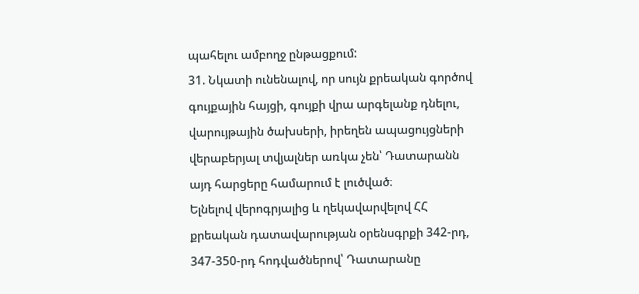պահելու ամբողջ ընթացքում:
31. Նկատի ունենալով, որ սույն քրեական գործով գույքային հայցի, գույքի վրա արգելանք դնելու, վարույթային ծախսերի, իրեղեն ապացույցների վերաբերյալ տվյալներ առկա չեն՝ Դատարանն այդ հարցերը համարում է լուծված։
Ելնելով վերոգրյալից և ղեկավարվելով ՀՀ քրեական դատավարության օրենսգրքի 342-րդ, 347-350-րդ հոդվածներով՝ Դատարանը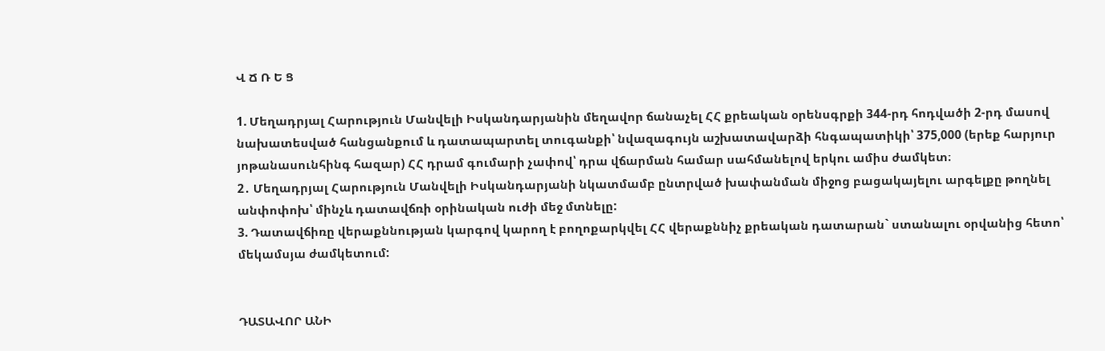Վ Ճ Ռ Ե Ց

1. Մեղադրյալ Հարություն Մանվելի Իսկանդարյանին մեղավոր ճանաչել ՀՀ քրեական օրենսգրքի 344-րդ հոդվածի 2-րդ մասով նախատեսված հանցանքում և դատապարտել տուգանքի՝ նվազագույն աշխատավարձի հնգապատիկի՝ 375,000 (երեք հարյուր յոթանասունհինգ հազար) ՀՀ դրամ գումարի չափով՝ դրա վճարման համար սահմանելով երկու ամիս ժամկետ։
2․ Մեղադրյալ Հարություն Մանվելի Իսկանդարյանի նկատմամբ ընտրված խափանման միջոց բացակայելու արգելքը թողնել անփոփոխ՝ մինչև դատավճռի օրինական ուժի մեջ մտնելը:
3. Դատավճիռը վերաքննության կարգով կարող է բողոքարկվել ՀՀ վերաքննիչ քրեական դատարան` ստանալու օրվանից հետո՝ մեկամսյա ժամկետում:


ԴԱՏԱՎՈՐ ԱՆԻ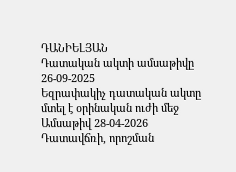ԴԱՆԻԵԼՅԱՆ
Դատական ակտի ամսաթիվը 26-09-2025
Եզրափակիչ դատական ակտը մտել է օրինական ուժի մեջ
Ամսաթիվ 28-04-2026
Դատավճռի, որոշման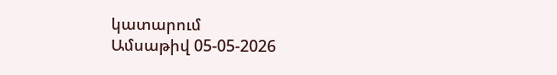կատարում
Ամսաթիվ 05-05-2026